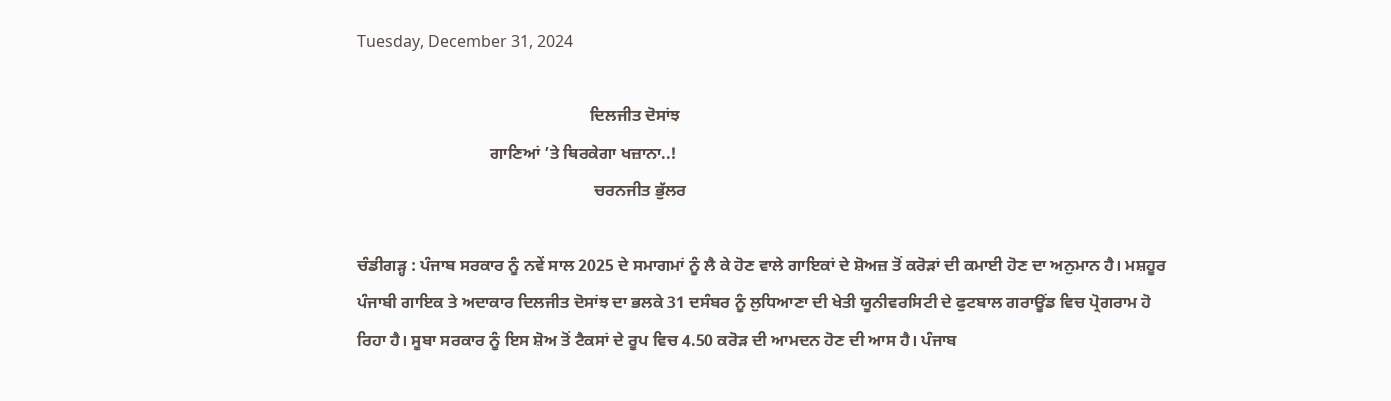Tuesday, December 31, 2024

                                                        ਦਿਲਜੀਤ ਦੋਸਾਂਝ
                                ਗਾਣਿਆਂ ’ਤੇ ਥਿਰਕੇਗਾ ਖਜ਼ਾਨਾ..!
                                                         ਚਰਨਜੀਤ ਭੁੱਲਰ

ਚੰਡੀਗੜ੍ਹ : ਪੰਜਾਬ ਸਰਕਾਰ ਨੂੰ ਨਵੇਂ ਸਾਲ 2025 ਦੇ ਸਮਾਗਮਾਂ ਨੂੰ ਲੈ ਕੇ ਹੋਣ ਵਾਲੇ ਗਾਇਕਾਂ ਦੇ ਸ਼ੋਅਜ਼ ਤੋਂ ਕਰੋੜਾਂ ਦੀ ਕਮਾਈ ਹੋਣ ਦਾ ਅਨੁਮਾਨ ਹੈ। ਮਸ਼ਹੂਰ ਪੰਜਾਬੀ ਗਾਇਕ ਤੇ ਅਦਾਕਾਰ ਦਿਲਜੀਤ ਦੋਸਾਂਝ ਦਾ ਭਲਕੇ 31 ਦਸੰਬਰ ਨੂੰ ਲੁਧਿਆਣਾ ਦੀ ਖੇਤੀ ਯੂਨੀਵਰਸਿਟੀ ਦੇ ਫੁਟਬਾਲ ਗਰਾਊਂਡ ਵਿਚ ਪ੍ਰੋਗਰਾਮ ਹੋ ਰਿਹਾ ਹੈ। ਸੂਬਾ ਸਰਕਾਰ ਨੂੰ ਇਸ ਸ਼ੋਅ ਤੋਂ ਟੈਕਸਾਂ ਦੇ ਰੂਪ ਵਿਚ 4.50 ਕਰੋੜ ਦੀ ਆਮਦਨ ਹੋਣ ਦੀ ਆਸ ਹੈ। ਪੰਜਾਬ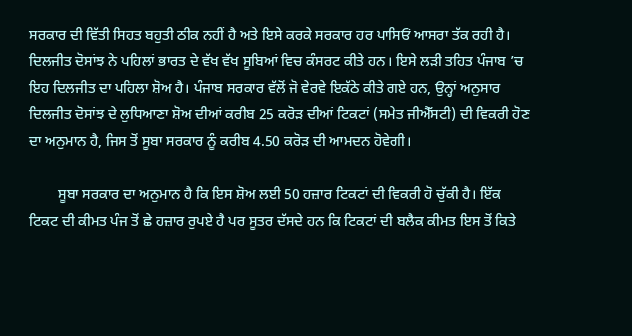ਸਰਕਾਰ ਦੀ ਵਿੱਤੀ ਸਿਹਤ ਬਹੁਤੀ ਠੀਕ ਨਹੀਂ ਹੈ ਅਤੇ ਇਸੇ ਕਰਕੇ ਸਰਕਾਰ ਹਰ ਪਾਸਿਓਂ ਆਸਰਾ ਤੱਕ ਰਹੀ ਹੈ। ਦਿਲਜੀਤ ਦੋਸਾਂਝ ਨੇ ਪਹਿਲਾਂ ਭਾਰਤ ਦੇ ਵੱਖ ਵੱਖ ਸੂਬਿਆਂ ਵਿਚ ਕੰਸਰਟ ਕੀਤੇ ਹਨ। ਇਸੇ ਲੜੀ ਤਹਿਤ ਪੰਜਾਬ ’ਚ ਇਹ ਦਿਲਜੀਤ ਦਾ ਪਹਿਲਾ ਸ਼ੋਅ ਹੈ। ਪੰਜਾਬ ਸਰਕਾਰ ਵੱਲੋਂ ਜੋ ਵੇਰਵੇ ਇਕੱਠੇ ਕੀਤੇ ਗਏ ਹਨ, ਉਨ੍ਹਾਂ ਅਨੁਸਾਰ ਦਿਲਜੀਤ ਦੋਸਾਂਝ ਦੇ ਲੁਧਿਆਣਾ ਸ਼ੋਅ ਦੀਆਂ ਕਰੀਬ 25 ਕਰੋੜ ਦੀਆਂ ਟਿਕਟਾਂ (ਸਮੇਤ ਜੀਐੱਸਟੀ) ਦੀ ਵਿਕਰੀ ਹੋਣ ਦਾ ਅਨੁਮਾਨ ਹੈ, ਜਿਸ ਤੋਂ ਸੂਬਾ ਸਰਕਾਰ ਨੂੰ ਕਰੀਬ 4.50 ਕਰੋੜ ਦੀ ਆਮਦਨ ਹੋਵੇਗੀ।

        ਸੂਬਾ ਸਰਕਾਰ ਦਾ ਅਨੁਮਾਨ ਹੈ ਕਿ ਇਸ ਸ਼ੋਅ ਲਈ 50 ਹਜ਼ਾਰ ਟਿਕਟਾਂ ਦੀ ਵਿਕਰੀ ਹੋ ਚੁੱਕੀ ਹੈ। ਇੱਕ ਟਿਕਟ ਦੀ ਕੀਮਤ ਪੰਜ ਤੋਂ ਛੇ ਹਜ਼ਾਰ ਰੁਪਏ ਹੈ ਪਰ ਸੂਤਰ ਦੱਸਦੇ ਹਨ ਕਿ ਟਿਕਟਾਂ ਦੀ ਬਲੈਕ ਕੀਮਤ ਇਸ ਤੋਂ ਕਿਤੇ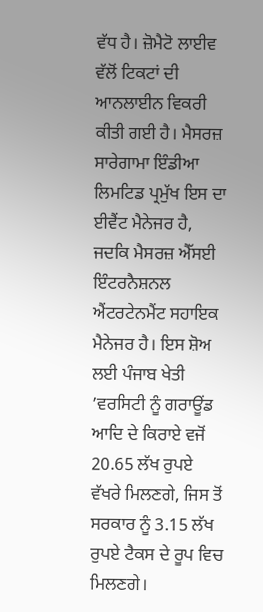ਵੱਧ ਹੈ। ਜ਼ੋਮੈਟੋ ਲਾਈਵ ਵੱਲੋਂ ਟਿਕਟਾਂ ਦੀ ਆਨਲਾਈਨ ਵਿਕਰੀ ਕੀਤੀ ਗਈ ਹੈ। ਮੈਸਰਜ਼ ਸਾਰੇਗਾਮਾ ਇੰਡੀਆ ਲਿਮਟਿਡ ਪ੍ਰਮੁੱਖ ਇਸ ਦਾ ਈਵੈਂਟ ਮੈਨੇਜਰ ਹੈ, ਜਦਕਿ ਮੈਸਰਜ਼ ਐੱਸਈ ਇੰਟਰਨੈਸ਼ਨਲ ਐਂਟਰਟੇਨਮੈਂਟ ਸਹਾਇਕ ਮੈਨੇਜਰ ਹੈ। ਇਸ ਸ਼ੋਅ ਲਈ ਪੰਜਾਬ ਖੇਤੀ ’ਵਰਸਿਟੀ ਨੂੰ ਗਰਾਊਂਡ ਆਦਿ ਦੇ ਕਿਰਾਏ ਵਜੋਂ 20.65 ਲੱਖ ਰੁਪਏ ਵੱਖਰੇ ਮਿਲਣਗੇ, ਜਿਸ ਤੋਂ ਸਰਕਾਰ ਨੂੰ 3.15 ਲੱਖ ਰੁਪਏ ਟੈਕਸ ਦੇ ਰੂਪ ਵਿਚ ਮਿਲਣਗੇ।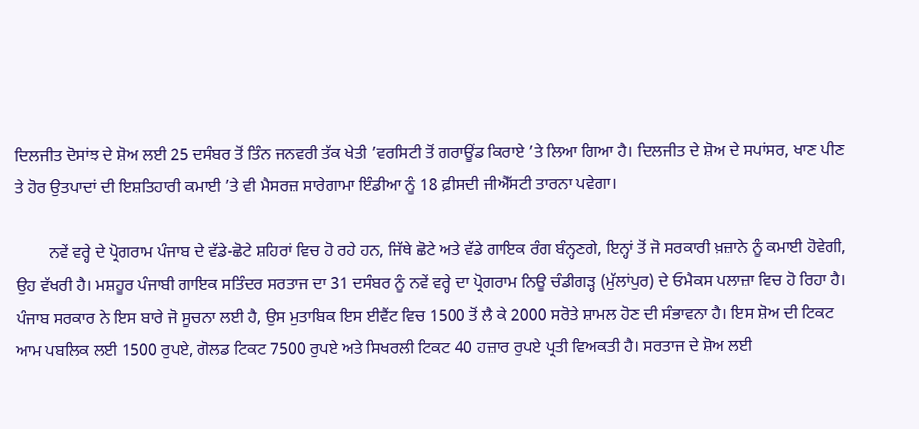ਦਿਲਜੀਤ ਦੋਸਾਂਝ ਦੇ ਸ਼ੋਅ ਲਈ 25 ਦਸੰਬਰ ਤੋਂ ਤਿੰਨ ਜਨਵਰੀ ਤੱਕ ਖੇਤੀ ’ਵਰਸਿਟੀ ਤੋਂ ਗਰਾਊਂਡ ਕਿਰਾਏ ’ਤੇ ਲਿਆ ਗਿਆ ਹੈ। ਦਿਲਜੀਤ ਦੇ ਸ਼ੋਅ ਦੇ ਸਪਾਂਸਰ, ਖਾਣ ਪੀਣ ਤੇ ਹੋਰ ਉਤਪਾਦਾਂ ਦੀ ਇਸ਼ਤਿਹਾਰੀ ਕਮਾਈ ’ਤੇ ਵੀ ਮੈਸਰਜ਼ ਸਾਰੇਗਾਮਾ ਇੰਡੀਆ ਨੂੰ 18 ਫ਼ੀਸਦੀ ਜੀਐੱਸਟੀ ਤਾਰਨਾ ਪਵੇਗਾ।

        ਨਵੇਂ ਵਰ੍ਹੇ ਦੇ ਪ੍ਰੋਗਰਾਮ ਪੰਜਾਬ ਦੇ ਵੱਡੇ-ਛੋਟੇ ਸ਼ਹਿਰਾਂ ਵਿਚ ਹੋ ਰਹੇ ਹਨ, ਜਿੱਥੇ ਛੋਟੇ ਅਤੇ ਵੱਡੇ ਗਾਇਕ ਰੰਗ ਬੰਨ੍ਹਣਗੇ, ਇਨ੍ਹਾਂ ਤੋਂ ਜੋ ਸਰਕਾਰੀ ਖ਼ਜ਼ਾਨੇ ਨੂੰ ਕਮਾਈ ਹੋਵੇਗੀ, ਉਹ ਵੱਖਰੀ ਹੈ। ਮਸ਼ਹੂਰ ਪੰਜਾਬੀ ਗਾਇਕ ਸਤਿੰਦਰ ਸਰਤਾਜ ਦਾ 31 ਦਸੰਬਰ ਨੂੰ ਨਵੇਂ ਵਰ੍ਹੇ ਦਾ ਪ੍ਰੋਗਰਾਮ ਨਿਊ ਚੰਡੀਗੜ੍ਹ (ਮੁੱਲਾਂਪੁਰ) ਦੇ ਓਮੈਕਸ ਪਲਾਜ਼ਾ ਵਿਚ ਹੋ ਰਿਹਾ ਹੈ। ਪੰਜਾਬ ਸਰਕਾਰ ਨੇ ਇਸ ਬਾਰੇ ਜੋ ਸੂਚਨਾ ਲਈ ਹੈ, ਉਸ ਮੁਤਾਬਿਕ ਇਸ ਈਵੈਂਟ ਵਿਚ 1500 ਤੋਂ ਲੈ ਕੇ 2000 ਸਰੋਤੇ ਸ਼ਾਮਲ ਹੋਣ ਦੀ ਸੰਭਾਵਨਾ ਹੈ। ਇਸ ਸ਼ੋਅ ਦੀ ਟਿਕਟ ਆਮ ਪਬਲਿਕ ਲਈ 1500 ਰੁਪਏ, ਗੋਲਡ ਟਿਕਟ 7500 ਰੁਪਏ ਅਤੇ ਸਿਖਰਲੀ ਟਿਕਟ 40 ਹਜ਼ਾਰ ਰੁਪਏ ਪ੍ਰਤੀ ਵਿਅਕਤੀ ਹੈ। ਸਰਤਾਜ ਦੇ ਸ਼ੋਅ ਲਈ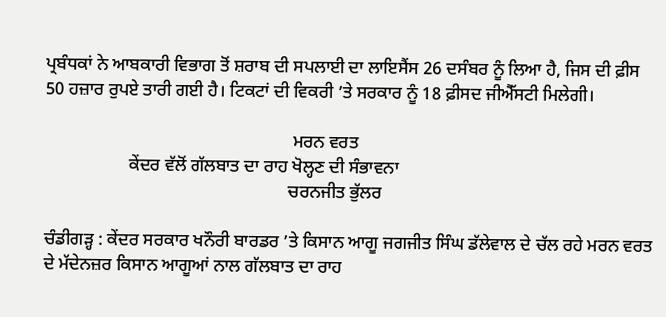ਪ੍ਰਬੰਧਕਾਂ ਨੇ ਆਬਕਾਰੀ ਵਿਭਾਗ ਤੋਂ ਸ਼ਰਾਬ ਦੀ ਸਪਲਾਈ ਦਾ ਲਾਇਸੈਂਸ 26 ਦਸੰਬਰ ਨੂੰ ਲਿਆ ਹੈ, ਜਿਸ ਦੀ ਫ਼ੀਸ 50 ਹਜ਼ਾਰ ਰੁਪਏ ਤਾਰੀ ਗਈ ਹੈ। ਟਿਕਟਾਂ ਦੀ ਵਿਕਰੀ ’ਤੇ ਸਰਕਾਰ ਨੂੰ 18 ਫ਼ੀਸਦ ਜੀਐੱਸਟੀ ਮਿਲੇਗੀ।

                                                        ਮਰਨ ਵਰਤ
                   ਕੇਂਦਰ ਵੱਲੋਂ ਗੱਲਬਾਤ ਦਾ ਰਾਹ ਖੋਲ੍ਹਣ ਦੀ ਸੰਭਾਵਨਾ
                                                       ਚਰਨਜੀਤ ਭੁੱਲਰ

ਚੰਡੀਗੜ੍ਹ : ਕੇਂਦਰ ਸਰਕਾਰ ਖਨੌਰੀ ਬਾਰਡਰ ’ਤੇ ਕਿਸਾਨ ਆਗੂ ਜਗਜੀਤ ਸਿੰਘ ਡੱਲੇਵਾਲ ਦੇ ਚੱਲ ਰਹੇ ਮਰਨ ਵਰਤ ਦੇ ਮੱਦੇਨਜ਼ਰ ਕਿਸਾਨ ਆਗੂਆਂ ਨਾਲ ਗੱਲਬਾਤ ਦਾ ਰਾਹ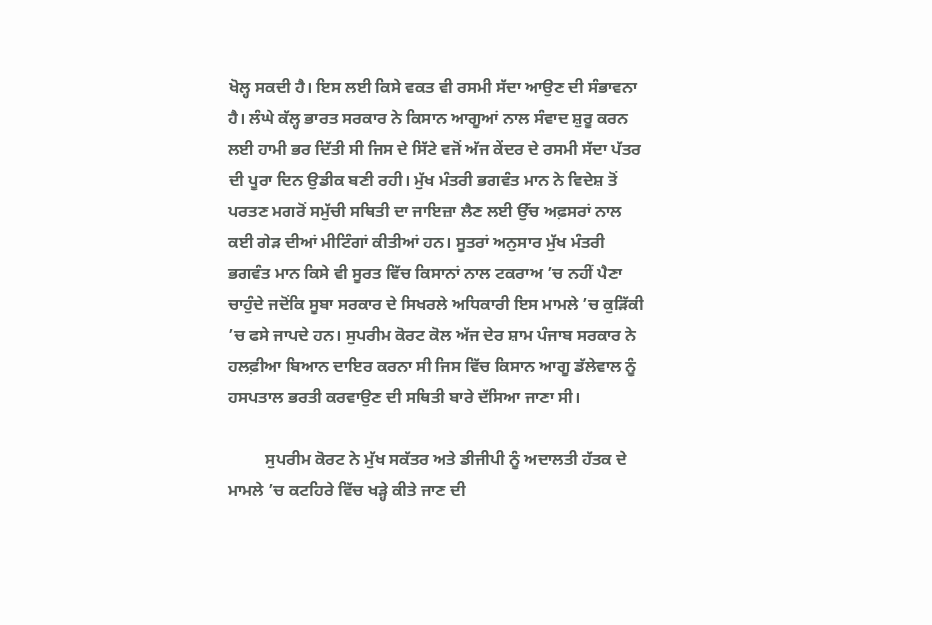ਖੋਲ੍ਹ ਸਕਦੀ ਹੈ। ਇਸ ਲਈ ਕਿਸੇ ਵਕਤ ਵੀ ਰਸਮੀ ਸੱਦਾ ਆਉਣ ਦੀ ਸੰਭਾਵਨਾ ਹੈ। ਲੰਘੇ ਕੱਲ੍ਹ ਭਾਰਤ ਸਰਕਾਰ ਨੇ ਕਿਸਾਨ ਆਗੂਆਂ ਨਾਲ ਸੰਵਾਦ ਸ਼ੁਰੂ ਕਰਨ ਲਈ ਹਾਮੀ ਭਰ ਦਿੱਤੀ ਸੀ ਜਿਸ ਦੇ ਸਿੱਟੇ ਵਜੋਂ ਅੱਜ ਕੇਂਦਰ ਦੇ ਰਸਮੀ ਸੱਦਾ ਪੱਤਰ ਦੀ ਪੂਰਾ ਦਿਨ ਉਡੀਕ ਬਣੀ ਰਹੀ। ਮੁੱਖ ਮੰਤਰੀ ਭਗਵੰਤ ਮਾਨ ਨੇ ਵਿਦੇਸ਼ ਤੋਂ ਪਰਤਣ ਮਗਰੋਂ ਸਮੁੱਚੀ ਸਥਿਤੀ ਦਾ ਜਾਇਜ਼ਾ ਲੈਣ ਲਈ ਉੱਚ ਅਫ਼ਸਰਾਂ ਨਾਲ ਕਈ ਗੇੜ ਦੀਆਂ ਮੀਟਿੰਗਾਂ ਕੀਤੀਆਂ ਹਨ। ਸੂਤਰਾਂ ਅਨੁਸਾਰ ਮੁੱਖ ਮੰਤਰੀ ਭਗਵੰਤ ਮਾਨ ਕਿਸੇ ਵੀ ਸੂਰਤ ਵਿੱਚ ਕਿਸਾਨਾਂ ਨਾਲ ਟਕਰਾਅ ’ਚ ਨਹੀਂ ਪੈਣਾ ਚਾਹੁੰਦੇ ਜਦੋਂਕਿ ਸੂਬਾ ਸਰਕਾਰ ਦੇ ਸਿਖਰਲੇ ਅਧਿਕਾਰੀ ਇਸ ਮਾਮਲੇ ’ਚ ਕੁੜਿੱਕੀ ’ਚ ਫਸੇ ਜਾਪਦੇ ਹਨ। ਸੁਪਰੀਮ ਕੋਰਟ ਕੋਲ ਅੱਜ ਦੇਰ ਸ਼ਾਮ ਪੰਜਾਬ ਸਰਕਾਰ ਨੇ ਹਲਫ਼ੀਆ ਬਿਆਨ ਦਾਇਰ ਕਰਨਾ ਸੀ ਜਿਸ ਵਿੱਚ ਕਿਸਾਨ ਆਗੂ ਡੱਲੇਵਾਲ ਨੂੰ ਹਸਪਤਾਲ ਭਰਤੀ ਕਰਵਾਉਣ ਦੀ ਸਥਿਤੀ ਬਾਰੇ ਦੱਸਿਆ ਜਾਣਾ ਸੀ।

         ਸੁਪਰੀਮ ਕੋਰਟ ਨੇ ਮੁੱਖ ਸਕੱਤਰ ਅਤੇ ਡੀਜੀਪੀ ਨੂੰ ਅਦਾਲਤੀ ਹੱਤਕ ਦੇ ਮਾਮਲੇ ’ਚ ਕਟਹਿਰੇ ਵਿੱਚ ਖੜ੍ਹੇ ਕੀਤੇ ਜਾਣ ਦੀ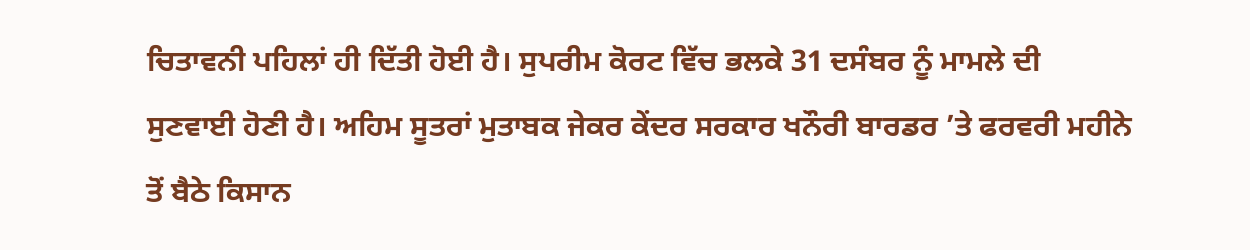ਚਿਤਾਵਨੀ ਪਹਿਲਾਂ ਹੀ ਦਿੱਤੀ ਹੋਈ ਹੈ। ਸੁਪਰੀਮ ਕੋਰਟ ਵਿੱਚ ਭਲਕੇ 31 ਦਸੰਬਰ ਨੂੰ ਮਾਮਲੇ ਦੀ ਸੁਣਵਾਈ ਹੋਣੀ ਹੈ। ਅਹਿਮ ਸੂਤਰਾਂ ਮੁਤਾਬਕ ਜੇਕਰ ਕੇਂਦਰ ਸਰਕਾਰ ਖਨੌਰੀ ਬਾਰਡਰ ’ਤੇ ਫਰਵਰੀ ਮਹੀਨੇ ਤੋਂ ਬੈਠੇ ਕਿਸਾਨ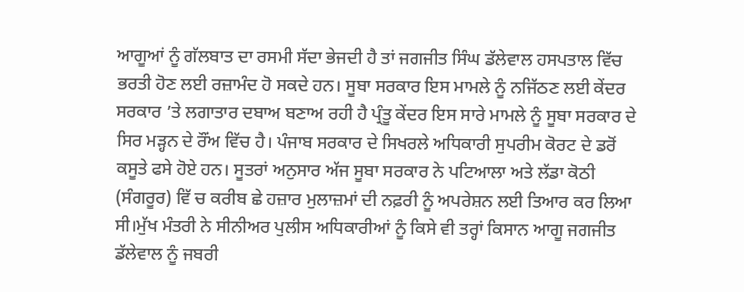ਆਗੂਆਂ ਨੂੰ ਗੱਲਬਾਤ ਦਾ ਰਸਮੀ ਸੱਦਾ ਭੇਜਦੀ ਹੈ ਤਾਂ ਜਗਜੀਤ ਸਿੰਘ ਡੱਲੇਵਾਲ ਹਸਪਤਾਲ ਵਿੱਚ ਭਰਤੀ ਹੋਣ ਲਈ ਰਜ਼ਾਮੰਦ ਹੋ ਸਕਦੇ ਹਨ। ਸੂਬਾ ਸਰਕਾਰ ਇਸ ਮਾਮਲੇ ਨੂੰ ਨਜਿੱਠਣ ਲਈ ਕੇਂਦਰ ਸਰਕਾਰ ’ਤੇ ਲਗਾਤਾਰ ਦਬਾਅ ਬਣਾਅ ਰਹੀ ਹੈ ਪ੍ਰੰਤੂ ਕੇਂਦਰ ਇਸ ਸਾਰੇ ਮਾਮਲੇ ਨੂੰ ਸੂਬਾ ਸਰਕਾਰ ਦੇ ਸਿਰ ਮੜ੍ਹਨ ਦੇ ਰੌਂਅ ਵਿੱਚ ਹੈ। ਪੰਜਾਬ ਸਰਕਾਰ ਦੇ ਸਿਖਰਲੇ ਅਧਿਕਾਰੀ ਸੁਪਰੀਮ ਕੋਰਟ ਦੇ ਡਰੋਂ ਕਸੂਤੇ ਫਸੇ ਹੋਏ ਹਨ। ਸੂਤਰਾਂ ਅਨੁਸਾਰ ਅੱਜ ਸੂਬਾ ਸਰਕਾਰ ਨੇ ਪਟਿਆਲਾ ਅਤੇ ਲੱਡਾ ਕੋਠੀ (ਸੰਗਰੂਰ) ਵਿੱ ਚ ਕਰੀਬ ਛੇ ਹਜ਼ਾਰ ਮੁਲਾਜ਼ਮਾਂ ਦੀ ਨਫ਼ਰੀ ਨੂੰ ਅਪਰੇਸ਼ਨ ਲਈ ਤਿਆਰ ਕਰ ਲਿਆ ਸੀ।ਮੁੱਖ ਮੰਤਰੀ ਨੇ ਸੀਨੀਅਰ ਪੁਲੀਸ ਅਧਿਕਾਰੀਆਂ ਨੂੰ ਕਿਸੇ ਵੀ ਤਰ੍ਹਾਂ ਕਿਸਾਨ ਆਗੂ ਜਗਜੀਤ ਡੱਲੇਵਾਲ ਨੂੰ ਜਬਰੀ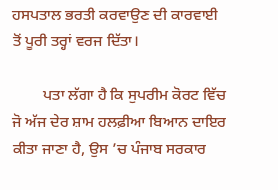ਹਸਪਤਾਲ ਭਰਤੀ ਕਰਵਾਉਣ ਦੀ ਕਾਰਵਾਈ ਤੋਂ ਪੂਰੀ ਤਰ੍ਹਾਂ ਵਰਜ ਦਿੱਤਾ।

        ਪਤਾ ਲੱਗਾ ਹੈ ਕਿ ਸੁਪਰੀਮ ਕੋਰਟ ਵਿੱਚ ਜੋ ਅੱਜ ਦੇਰ ਸ਼ਾਮ ਹਲਫ਼ੀਆ ਬਿਆਨ ਦਾਇਰ ਕੀਤਾ ਜਾਣਾ ਹੈ, ਉਸ ’ਚ ਪੰਜਾਬ ਸਰਕਾਰ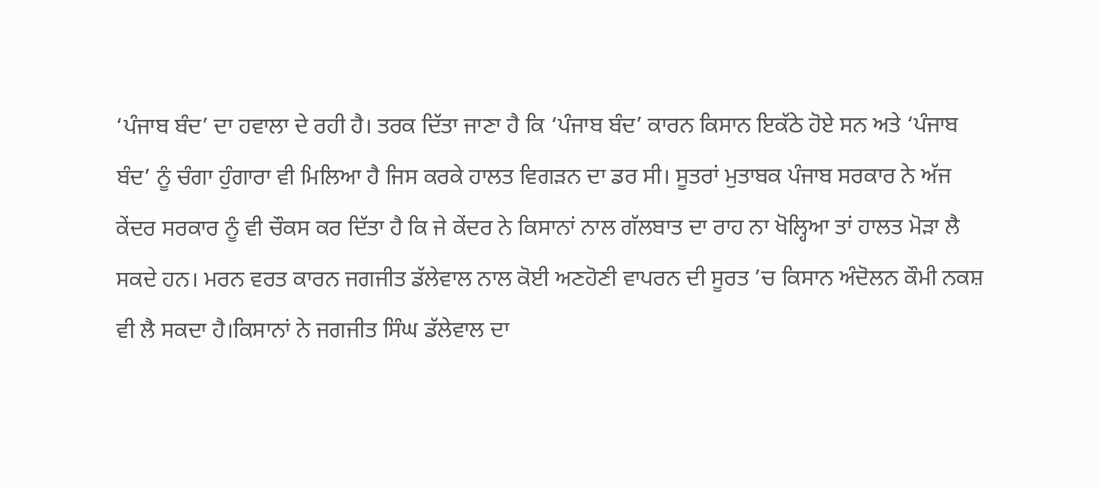‘ਪੰਜਾਬ ਬੰਦ’ ਦਾ ਹਵਾਲਾ ਦੇ ਰਹੀ ਹੈ। ਤਰਕ ਦਿੱਤਾ ਜਾਣਾ ਹੈ ਕਿ ‘ਪੰਜਾਬ ਬੰਦ’ ਕਾਰਨ ਕਿਸਾਨ ਇਕੱਠੇ ਹੋਏ ਸਨ ਅਤੇ ‘ਪੰਜਾਬ ਬੰਦ’ ਨੂੰ ਚੰਗਾ ਹੁੰਗਾਰਾ ਵੀ ਮਿਲਿਆ ਹੈ ਜਿਸ ਕਰਕੇ ਹਾਲਤ ਵਿਗੜਨ ਦਾ ਡਰ ਸੀ। ਸੂਤਰਾਂ ਮੁਤਾਬਕ ਪੰਜਾਬ ਸਰਕਾਰ ਨੇ ਅੱਜ ਕੇਂਦਰ ਸਰਕਾਰ ਨੂੰ ਵੀ ਚੌਕਸ ਕਰ ਦਿੱਤਾ ਹੈ ਕਿ ਜੇ ਕੇਂਦਰ ਨੇ ਕਿਸਾਨਾਂ ਨਾਲ ਗੱਲਬਾਤ ਦਾ ਰਾਹ ਨਾ ਖੋਲ੍ਹਿਆ ਤਾਂ ਹਾਲਤ ਮੋੜਾ ਲੈ ਸਕਦੇ ਹਨ। ਮਰਨ ਵਰਤ ਕਾਰਨ ਜਗਜੀਤ ਡੱਲੇਵਾਲ ਨਾਲ ਕੋਈ ਅਣਹੋਣੀ ਵਾਪਰਨ ਦੀ ਸੂਰਤ ’ਚ ਕਿਸਾਨ ਅੰਦੋਲਨ ਕੌਮੀ ਨਕਸ਼ ਵੀ ਲੈ ਸਕਦਾ ਹੈ।ਕਿਸਾਨਾਂ ਨੇ ਜਗਜੀਤ ਸਿੰਘ ਡੱਲੇਵਾਲ ਦਾ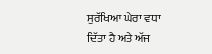ਸੁਰੱਖਿਆ ਘੇਰਾ ਵਧਾ ਦਿੱਤਾ ਹੈ ਅਤੇ ਅੱਜ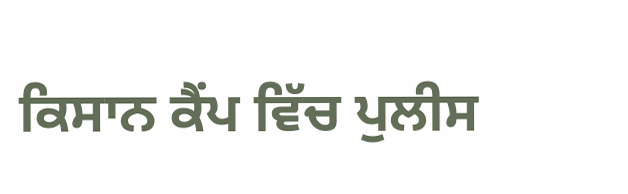ਕਿਸਾਨ ਕੈਂਪ ਵਿੱਚ ਪੁਲੀਸ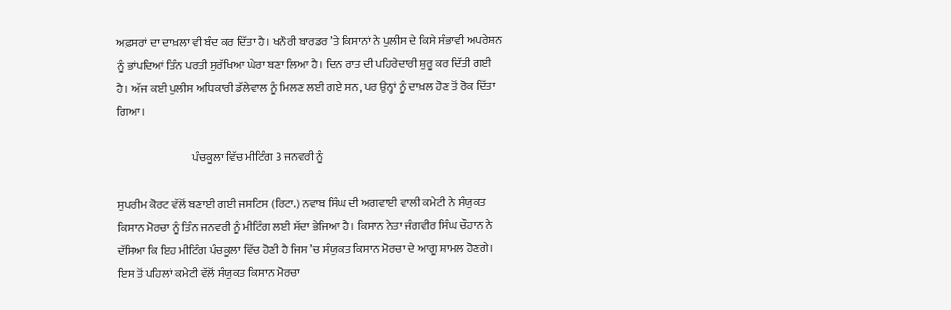ਅਫ਼ਸਰਾਂ ਦਾ ਦਾਖ਼ਲਾ ਵੀ ਬੰਦ ਕਰ ਦਿੱਤਾ ਹੈ। ਖਨੌਰੀ ਬਾਰਡਰ ’ਤੇ ਕਿਸਾਨਾਂ ਨੇ ਪੁਲੀਸ ਦੇ ਕਿਸੇ ਸੰਭਾਵੀ ਅਪਰੇਸ਼ਨ ਨੂੰ ਭਾਂਪਦਿਆਂ ਤਿੰਨ ਪਰਤੀ ਸੁਰੱਖਿਆ ਘੇਰਾ ਬਣਾ ਲਿਆ ਹੈ। ਦਿਨ ਰਾਤ ਦੀ ਪਹਿਰੇਦਾਰੀ ਸ਼ੁਰੂ ਕਰ ਦਿੱਤੀ ਗਈ ਹੈ। ਅੱਜ ਕਈ ਪੁਲੀਸ ਅਧਿਕਾਰੀ ਡੱਲੇਵਾਲ ਨੂੰ ਮਿਲਣ ਲਈ ਗਏ ਸਨ, ਪਰ ਉਨ੍ਹਾਂ ਨੂੰ ਦਾਖ਼ਲ ਹੋਣ ਤੋਂ ਰੋਕ ਦਿੱਤਾ ਗਿਆ।

                                 ਪੰਚਕੂਲਾ ਵਿੱਚ ਮੀਟਿੰਗ 3 ਜਨਵਰੀ ਨੂੰ

ਸੁਪਰੀਮ ਕੋਰਟ ਵੱਲੋਂ ਬਣਾਈ ਗਈ ਜਸਟਿਸ (ਰਿਟਾ.) ਨਵਾਬ ਸਿੰਘ ਦੀ ਅਗਵਾਈ ਵਾਲੀ ਕਮੇਟੀ ਨੇ ਸੰਯੁਕਤ ਕਿਸਾਨ ਮੋਰਚਾ ਨੂੰ ਤਿੰਨ ਜਨਵਰੀ ਨੂੰ ਮੀਟਿੰਗ ਲਈ ਸੱਦਾ ਭੇਜਿਆ ਹੈ। ਕਿਸਾਨ ਨੇਤਾ ਜੰਗਵੀਰ ਸਿੰਘ ਚੌਹਾਨ ਨੇ ਦੱਸਿਆ ਕਿ ਇਹ ਮੀਟਿੰਗ ਪੰਚਕੂਲਾ ਵਿੱਚ ਹੋਣੀ ਹੈ ਜਿਸ ’ਚ ਸੰਯੁਕਤ ਕਿਸਾਨ ਮੋਰਚਾ ਦੇ ਆਗੂ ਸ਼ਾਮਲ ਹੋਣਗੇ। ਇਸ ਤੋਂ ਪਹਿਲਾਂ ਕਮੇਟੀ ਵੱਲੋਂ ਸੰਯੁਕਤ ਕਿਸਾਨ ਮੋਰਚਾ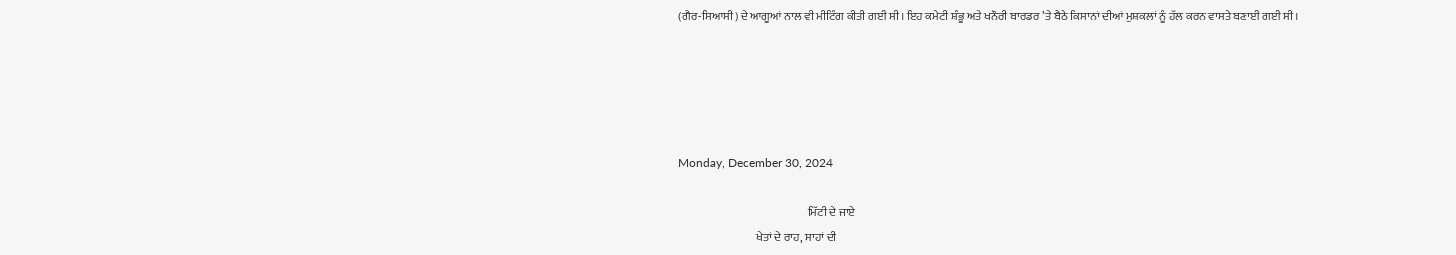(ਗੈਰ-ਸਿਆਸੀ) ਦੇ ਆਗੂਆਂ ਨਾਲ ਵੀ ਮੀਟਿੰਗ ਕੀਤੀ ਗਈ ਸੀ। ਇਹ ਕਮੇਟੀ ਸ਼ੰਭੂ ਅਤੇ ਖਨੌਰੀ ਬਾਰਡਰ ’ਤੇ ਬੈਠੇ ਕਿਸਾਨਾਂ ਦੀਆਂ ਮੁਸ਼ਕਲਾਂ ਨੂੰ ਹੱਲ ਕਰਨ ਵਾਸਤੇ ਬਣਾਈ ਗਈ ਸੀ।





Monday, December 30, 2024

                                                         ਮਿੱਟੀ ਦੇ ਜਾਏ
                                  ਖੇਤਾਂ ਦੇ ਰਾਹ, ਸਾਹਾਂ ਦੀ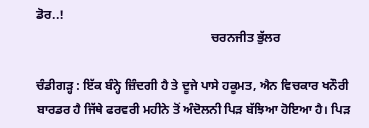ਡੋਰ..!
                                                        ਚਰਨਜੀਤ ਭੁੱਲਰ

ਚੰਡੀਗੜ੍ਹ : ਇੱਕ ਬੰਨ੍ਹੇ ਜ਼ਿੰਦਗੀ ਹੈ ਤੇ ਦੂਜੇ ਪਾਸੇ ਹਕੂਮਤ, ਐਨ ਵਿਚਕਾਰ ਖਨੌਰੀ ਬਾਰਡਰ ਹੈ ਜਿੱਥੇ ਫਰਵਰੀ ਮਹੀਨੇ ਤੋਂ ਅੰਦੋਲਨੀ ਪਿੜ ਬੱਝਿਆ ਹੋਇਆ ਹੈ। ਪਿੜ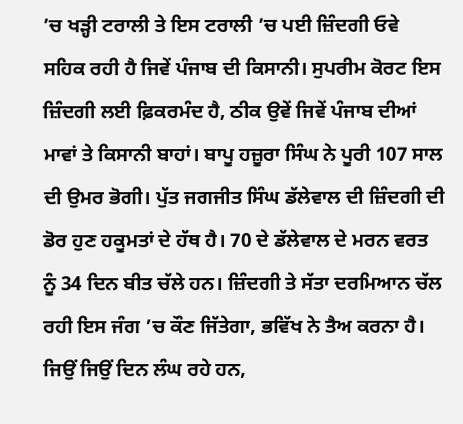’ਚ ਖੜ੍ਹੀ ਟਰਾਲੀ ਤੇ ਇਸ ਟਰਾਲੀ ’ਚ ਪਈ ਜ਼ਿੰਦਗੀ ਓਵੇ ਸਹਿਕ ਰਹੀ ਹੈ ਜਿਵੇਂ ਪੰਜਾਬ ਦੀ ਕਿਸਾਨੀ। ਸੁਪਰੀਮ ਕੋਰਟ ਇਸ ਜ਼ਿੰਦਗੀ ਲਈ ਫ਼ਿਕਰਮੰਦ ਹੈ, ਠੀਕ ਉਵੇਂ ਜਿਵੇਂ ਪੰਜਾਬ ਦੀਆਂ ਮਾਵਾਂ ਤੇ ਕਿਸਾਨੀ ਬਾਹਾਂ। ਬਾਪੂ ਹਜ਼ੂਰਾ ਸਿੰਘ ਨੇ ਪੂਰੀ 107 ਸਾਲ ਦੀ ਉਮਰ ਭੋਗੀ। ਪੁੱਤ ਜਗਜੀਤ ਸਿੰਘ ਡੱਲੇਵਾਲ ਦੀ ਜ਼ਿੰਦਗੀ ਦੀ ਡੋਰ ਹੁਣ ਹਕੂਮਤਾਂ ਦੇ ਹੱਥ ਹੈ। 70 ਦੇ ਡੱਲੇਵਾਲ ਦੇ ਮਰਨ ਵਰਤ ਨੂੰ 34 ਦਿਨ ਬੀਤ ਚੱਲੇ ਹਨ। ਜ਼ਿੰਦਗੀ ਤੇ ਸੱਤਾ ਦਰਮਿਆਨ ਚੱਲ ਰਹੀ ਇਸ ਜੰਗ ’ਚ ਕੌਣ ਜਿੱਤੇਗਾ, ਭਵਿੱਖ ਨੇ ਤੈਅ ਕਰਨਾ ਹੈ। ਜਿਉਂ ਜਿਉਂ ਦਿਨ ਲੰਘ ਰਹੇ ਹਨ,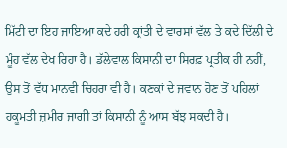ਮਿੱਟੀ ਦਾ ਇਹ ਜਾਇਆ ਕਦੇ ਹਰੀ ਕ੍ਰਾਂਤੀ ਦੇ ਵਾਰਸਾਂ ਵੱਲ ਤੇ ਕਦੇ ਦਿੱਲੀ ਦੇ ਮੂੰਹ ਵੱਲ ਦੇਖ ਰਿਹਾ ਹੈ। ਡੱਲੇਵਾਲ ਕਿਸਾਨੀ ਦਾ ਸਿਰਫ਼ ਪ੍ਰਤੀਕ ਹੀ ਨਹੀਂ, ਉਸ ਤੋਂ ਵੱਧ ਮਾਨਵੀ ਚਿਹਰਾ ਵੀ ਹੈ। ਕਣਕਾਂ ਦੇ ਜਵਾਨ ਹੋਣ ਤੋਂ ਪਹਿਲਾਂ ਹਕੂਮਤੀ ਜ਼ਮੀਰ ਜਾਗੀ ਤਾਂ ਕਿਸਾਨੀ ਨੂੰ ਆਸ ਬੱਝ ਸਕਦੀ ਹੈ।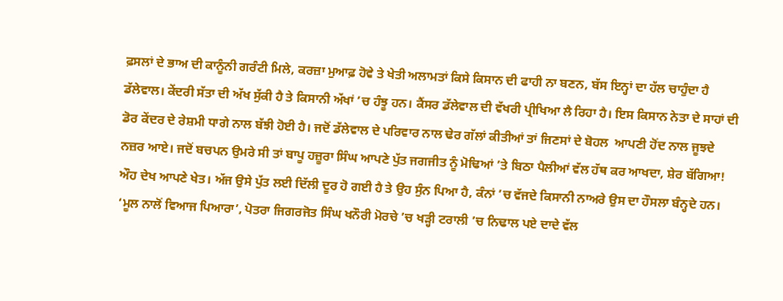ਫ਼ਸਲਾਂ ਦੇ ਭਾਅ ਦੀ ਕਾਨੂੰਨੀ ਗਰੰਟੀ ਮਿਲੇ, ਕਰਜ਼ਾ ਮੁਆਫ਼ ਹੋਵੇ ਤੇ ਖੇਤੀ ਅਲਾਮਤਾਂ ਕਿਸੇ ਕਿਸਾਨ ਦੀ ਫਾਹੀ ਨਾ ਬਣਨ, ਬੱਸ ਇਨ੍ਹਾਂ ਦਾ ਹੱਲ ਚਾਹੁੰਦਾ ਹੈ ਡੱਲੇਵਾਲ। ਕੇਂਦਰੀ ਸੱਤਾ ਦੀ ਅੱਖ ਸੁੱਕੀ ਹੈ ਤੇ ਕਿਸਾਨੀ ਅੱਖਾਂ ’ਚ ਹੰਝੂ ਹਨ। ਕੈਂਸਰ ਡੱਲੇਵਾਲ ਦੀ ਵੱਖਰੀ ਪ੍ਰੀਖਿਆ ਲੈ ਰਿਹਾ ਹੈ। ਇਸ ਕਿਸਾਨ ਨੇਤਾ ਦੇ ਸਾਹਾਂ ਦੀ ਡੋਰ ਕੇਂਦਰ ਦੇ ਰੇਸ਼ਮੀ ਧਾਗੇ ਨਾਲ ਬੱਝੀ ਹੋਈ ਹੈ। ਜਦੋਂ ਡੱਲੇਵਾਲ ਦੇ ਪਰਿਵਾਰ ਨਾਲ ਢੇਰ ਗੱਲਾਂ ਕੀਤੀਆਂ ਤਾਂ ਜਿਣਸਾਂ ਦੇ ਬੋਹਲ  ਆਪਣੀ ਹੋਂਦ ਨਾਲ ਜੂਝਦੇ ਨਜ਼ਰ ਆਏ। ਜਦੋਂ ਬਚਪਨ ਉਮਰੇ ਸੀ ਤਾਂ ਬਾਪੂ ਹਜ਼ੂਰਾ ਸਿੰਘ ਆਪਣੇ ਪੁੱਤ ਜਗਜੀਤ ਨੂੰ ਮੋਢਿਆਂ ’ਤੇ ਬਿਠਾ ਪੈਲੀਆਂ ਵੱਲ ਹੱਥ ਕਰ ਆਖਦਾ, ਸ਼ੇਰ ਬੱਗਿਆ! ਔਹ ਦੇਖ ਆਪਣੇ ਖੇਤ। ਅੱਜ ਉਸੇ ਪੁੱਤ ਲਈ ਦਿੱਲੀ ਦੂਰ ਹੋ ਗਈ ਹੈ ਤੇ ਉਹ ਸੁੰਨ ਪਿਆ ਹੈ, ਕੰਨਾਂ ’ਚ ਵੱਜਦੇ ਕਿਸਾਨੀ ਨਾਅਰੇ ਉਸ ਦਾ ਹੌਸਲਾ ਬੰਨ੍ਹਦੇ ਹਨ। ‘ਮੂਲ ਨਾਲੋਂ ਵਿਆਜ ਪਿਆਰਾ’, ਪੋਤਰਾ ਜਿਗਰਜੋਤ ਸਿੰਘ ਖਨੌਰੀ ਮੋਰਚੇ ’ਚ ਖੜ੍ਹੀ ਟਰਾਲੀ ’ਚ ਨਿਢਾਲ ਪਏ ਦਾਦੇ ਵੱਲ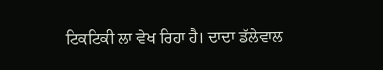ਟਿਕਟਿਕੀ ਲਾ ਵੇਖ ਰਿਹਾ ਹੈ। ਦਾਦਾ ਡੱਲੇਵਾਲ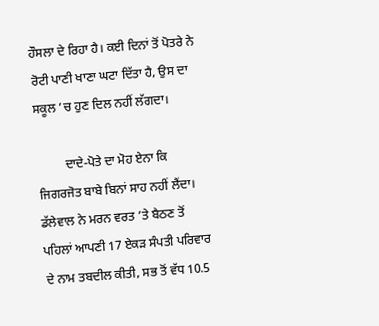ਹੌਸਲਾ ਦੇ ਰਿਹਾ ਹੈ। ਕਈ ਦਿਨਾਂ ਤੋਂ ਪੋਤਰੇ ਨੇ ਰੋਟੀ ਪਾਣੀ ਖਾਣਾ ਘਟਾ ਦਿੱਤਾ ਹੈ, ਉਸ ਦਾ ਸਕੂਲ ’ਚ ਹੁਣ ਦਿਲ ਨਹੀਂ ਲੱਗਦਾ।

         ਦਾਦੇ-ਪੋਤੇ ਦਾ ਮੋਹ ਏਨਾ ਕਿ ਜਿਗਰਜੋਤ ਬਾਬੇ ਬਿਨਾਂ ਸਾਹ ਨਹੀਂ ਲੈਂਦਾ। ਡੱਲੇਵਾਲ ਨੇ ਮਰਨ ਵਰਤ ’ਤੇ ਬੈਠਣ ਤੋਂ ਪਹਿਲਾਂ ਆਪਣੀ 17 ਏਕੜ ਸੰਪਤੀ ਪਰਿਵਾਰ ਦੇ ਨਾਮ ਤਬਦੀਲ ਕੀਤੀ, ਸਭ ਤੋਂ ਵੱਧ 10.5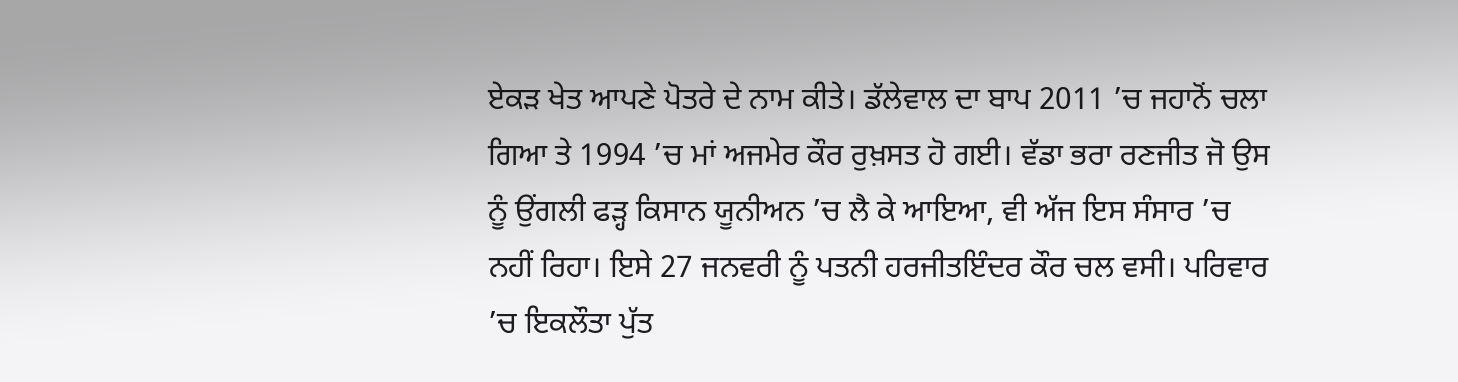ਏਕੜ ਖੇਤ ਆਪਣੇ ਪੋਤਰੇ ਦੇ ਨਾਮ ਕੀਤੇ। ਡੱਲੇਵਾਲ ਦਾ ਬਾਪ 2011 ’ਚ ਜਹਾਨੋਂ ਚਲਾ ਗਿਆ ਤੇ 1994 ’ਚ ਮਾਂ ਅਜਮੇਰ ਕੌਰ ਰੁਖ਼ਸਤ ਹੋ ਗਈ। ਵੱਡਾ ਭਰਾ ਰਣਜੀਤ ਜੋ ਉਸ ਨੂੰ ਉਂਗਲੀ ਫੜ੍ਹ ਕਿਸਾਨ ਯੂਨੀਅਨ ’ਚ ਲੈ ਕੇ ਆਇਆ, ਵੀ ਅੱਜ ਇਸ ਸੰਸਾਰ ’ਚ ਨਹੀਂ ਰਿਹਾ। ਇਸੇ 27 ਜਨਵਰੀ ਨੂੰ ਪਤਨੀ ਹਰਜੀਤਇੰਦਰ ਕੌਰ ਚਲ ਵਸੀ। ਪਰਿਵਾਰ ’ਚ ਇਕਲੌਤਾ ਪੁੱਤ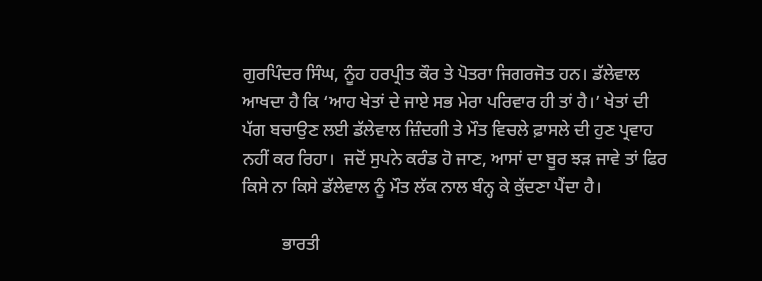ਗੁਰਪਿੰਦਰ ਸਿੰਘ, ਨੂੰਹ ਹਰਪ੍ਰੀਤ ਕੌਰ ਤੇ ਪੋਤਰਾ ਜਿਗਰਜੋਤ ਹਨ। ਡੱਲੇਵਾਲ ਆਖਦਾ ਹੈ ਕਿ ‘ਆਹ ਖੇਤਾਂ ਦੇ ਜਾਏ ਸਭ ਮੇਰਾ ਪਰਿਵਾਰ ਹੀ ਤਾਂ ਹੈ।’ ਖੇਤਾਂ ਦੀ ਪੱਗ ਬਚਾਉਣ ਲਈ ਡੱਲੇਵਾਲ ਜ਼ਿੰਦਗੀ ਤੇ ਮੌਤ ਵਿਚਲੇ ਫ਼ਾਸਲੇ ਦੀ ਹੁਣ ਪ੍ਰਵਾਹ ਨਹੀਂ ਕਰ ਰਿਹਾ।  ਜਦੋਂ ਸੁਪਨੇ ਕਰੰਡ ਹੋ ਜਾਣ, ਆਸਾਂ ਦਾ ਬੂਰ ਝੜ ਜਾਵੇ ਤਾਂ ਫਿਰ ਕਿਸੇ ਨਾ ਕਿਸੇ ਡੱਲੇਵਾਲ ਨੂੰ ਮੌਤ ਲੱਕ ਨਾਲ ਬੰਨ੍ਹ ਕੇ ਕੁੱਦਣਾ ਪੈਂਦਾ ਹੈ।

         ਭਾਰਤੀ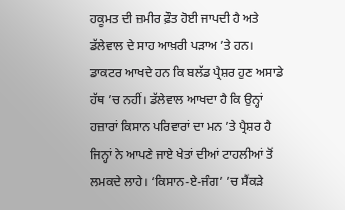ਹਕੂਮਤ ਦੀ ਜ਼ਮੀਰ ਫ਼ੌਤ ਹੋਈ ਜਾਪਦੀ ਹੈ ਅਤੇ ਡੱਲੇਵਾਲ ਦੇ ਸਾਹ ਆਖ਼ਰੀ ਪੜਾਅ ’ਤੇ ਹਨ। ਡਾਕਟਰ ਆਖਦੇ ਹਨ ਕਿ ਬਲੱਡ ਪ੍ਰੈਸ਼ਰ ਹੁਣ ਅਸਾਡੇ ਹੱਥ ’ਚ ਨਹੀਂ। ਡੱਲੇਵਾਲ ਆਖਦਾ ਹੈ ਕਿ ਉਨ੍ਹਾਂ ਹਜ਼ਾਰਾਂ ਕਿਸਾਨ ਪਰਿਵਾਰਾਂ ਦਾ ਮਨ ’ਤੇ ਪ੍ਰੈਸ਼ਰ ਹੈ ਜਿਨ੍ਹਾਂ ਨੇ ਆਪਣੇ ਜਾਏ ਖੇਤਾਂ ਦੀਆਂ ਟਾਹਲੀਆਂ ਤੋਂ ਲਮਕਦੇ ਲਾਹੇ। ‘ਕਿਸਾਨ-ਏ-ਜੰਗ’ ’ਚ ਸੈਂਕੜੇ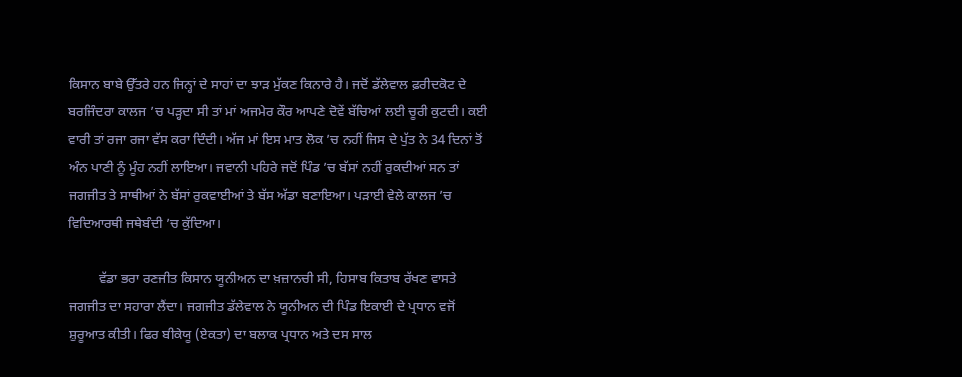ਕਿਸਾਨ ਬਾਬੇ ਉੱਤਰੇ ਹਨ ਜਿਨ੍ਹਾਂ ਦੇ ਸਾਹਾਂ ਦਾ ਝਾੜ ਮੁੱਕਣ ਕਿਨਾਰੇ ਹੈ। ਜਦੋਂ ਡੱਲੇਵਾਲ ਫ਼ਰੀਦਕੋਟ ਦੇ ਬਰਜਿੰਦਰਾ ਕਾਲਜ ’ਚ ਪੜ੍ਹਦਾ ਸੀ ਤਾਂ ਮਾਂ ਅਜਮੇਰ ਕੌਰ ਆਪਣੇ ਦੋਵੇਂ ਬੱਚਿਆਂ ਲਈ ਚੂਰੀ ਕੁਟਦੀ। ਕਈ ਵਾਰੀ ਤਾਂ ਰਜਾ ਰਜਾ ਵੱਸ ਕਰਾ ਦਿੰਦੀ। ਅੱਜ ਮਾਂ ਇਸ ਮਾਤ ਲੋਕ ’ਚ ਨਹੀਂ ਜਿਸ ਦੇ ਪੁੱਤ ਨੇ 34 ਦਿਨਾਂ ਤੋਂ ਅੰਨ ਪਾਣੀ ਨੂੰ ਮੂੰਹ ਨਹੀਂ ਲਾਇਆ। ਜਵਾਨੀ ਪਹਿਰੇ ਜਦੋਂ ਪਿੰਡ ’ਚ ਬੱਸਾਂ ਨਹੀਂ ਰੁਕਦੀਆਂ ਸਨ ਤਾਂ ਜਗਜੀਤ ਤੇ ਸਾਥੀਆਂ ਨੇ ਬੱਸਾਂ ਰੁਕਵਾਈਆਂ ਤੇ ਬੱਸ ਅੱਡਾ ਬਣਾਇਆ। ਪੜਾਈ ਵੇਲੇ ਕਾਲਜ ’ਚ ਵਿਦਿਆਰਥੀ ਜਥੇਬੰਦੀ ’ਚ ਕੁੱਦਿਆ।

         ਵੱਡਾ ਭਰਾ ਰਣਜੀਤ ਕਿਸਾਨ ਯੂਨੀਅਨ ਦਾ ਖ਼ਜ਼ਾਨਚੀ ਸੀ, ਹਿਸਾਬ ਕਿਤਾਬ ਰੱਖਣ ਵਾਸਤੇ ਜਗਜੀਤ ਦਾ ਸਹਾਰਾ ਲੈਂਦਾ। ਜਗਜੀਤ ਡੱਲੇਵਾਲ ਨੇ ਯੂਨੀਅਨ ਦੀ ਪਿੰਡ ਇਕਾਈ ਦੇ ਪ੍ਰਧਾਨ ਵਜੋਂ ਸ਼ੁਰੂਆਤ ਕੀਤੀ। ਫਿਰ ਬੀਕੇਯੂ (ਏਕਤਾ) ਦਾ ਬਲਾਕ ਪ੍ਰਧਾਨ ਅਤੇ ਦਸ ਸਾਲ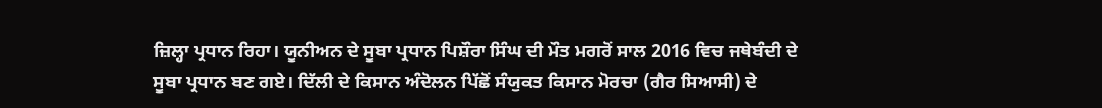ਜ਼ਿਲ੍ਹਾ ਪ੍ਰਧਾਨ ਰਿਹਾ। ਯੂਨੀਅਨ ਦੇ ਸੂਬਾ ਪ੍ਰਧਾਨ ਪਿਸ਼ੌਰਾ ਸਿੰਘ ਦੀ ਮੌਤ ਮਗਰੋਂ ਸਾਲ 2016 ਵਿਚ ਜਥੇਬੰਦੀ ਦੇ ਸੂਬਾ ਪ੍ਰਧਾਨ ਬਣ ਗਏ। ਦਿੱਲੀ ਦੇ ਕਿਸਾਨ ਅੰਦੋਲਨ ਪਿੱਛੋਂ ਸੰਯੁਕਤ ਕਿਸਾਨ ਮੋਰਚਾ (ਗੈਰ ਸਿਆਸੀ) ਦੇ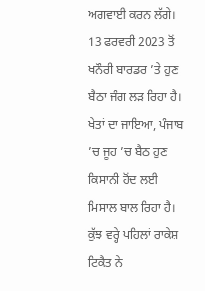ਅਗਵਾਈ ਕਰਨ ਲੱਗੇ। 13 ਫਰਵਰੀ 2023 ਤੋਂ ਖਨੌਰੀ ਬਾਰਡਰ ’ਤੇ ਹੁਣ ਬੈਠਾ ਜੰਗ ਲੜ ਰਿਹਾ ਹੈ। ਖੇਤਾਂ ਦਾ ਜਾਇਆ, ਪੰਜਾਬ ’ਚ ਜੂਹ ’ਚ ਬੈਠ ਹੁਣ ਕਿਸਾਨੀ ਹੋਂਦ ਲਈ ਮਿਸਾਲ ਬਾਲ ਰਿਹਾ ਹੈ। ਕੁੱਝ ਵਰ੍ਹੇ ਪਹਿਲਾਂ ਰਾਕੇਸ਼ ਟਿਕੈਤ ਨੇ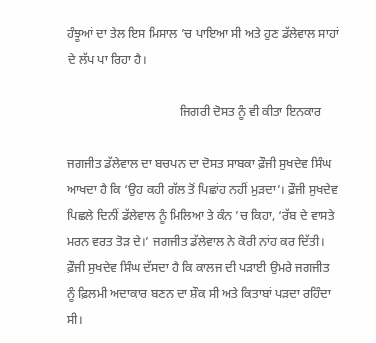ਹੰਝੂਆਂ ਦਾ ਤੇਲ ਇਸ ਮਿਸਾਲ ’ਚ ਪਾਇਆ ਸੀ ਅਤੇ ਹੁਣ ਡੱਲੇਵਾਲ ਸਾਹਾਂ ਦੇ ਲੱਪ ਪਾ ਰਿਹਾ ਹੈ।

                                    ਜਿਗਰੀ ਦੋਸਤ ਨੂੰ ਵੀ ਕੀਤਾ ਇਨਕਾਰ

ਜਗਜੀਤ ਡੱਲੇਵਾਲ ਦਾ ਬਚਪਨ ਦਾ ਦੋਸਤ ਸਾਬਕਾ ਫ਼ੌਜੀ ਸੁਖਦੇਵ ਸਿੰਘ ਆਖਦਾ ਹੈ ਕਿ ‘ਉਹ ਕਹੀ ਗੱਲ ਤੋਂ ਪਿਛਾਂਹ ਨਹੀਂ ਮੁੜਦਾ’। ਫ਼ੌਜੀ ਸੁਖਦੇਵ ਪਿਛਲੇ ਦਿਨੀਂ ਡੱਲੇਵਾਲ ਨੂੰ ਮਿਲਿਆ ਤੇ ਕੰਨ ’ਚ ਕਿਹਾ, ‘ਰੱਬ ਦੇ ਵਾਸਤੇ ਮਰਨ ਵਰਤ ਤੋੜ ਦੇ।’ ਜਗਜੀਤ ਡੱਲੇਵਾਲ ਨੇ ਕੋਰੀ ਨਾਂਹ ਕਰ ਦਿੱਤੀ। ਫ਼ੌਜੀ ਸੁਖਦੇਵ ਸਿੰਘ ਦੱਸਦਾ ਹੈ ਕਿ ਕਾਲਜ ਦੀ ਪੜਾਈ ਉਮਰੇ ਜਗਜੀਤ ਨੂੰ ਫ਼ਿਲਮੀ ਅਦਾਕਾਰ ਬਣਨ ਦਾ ਸ਼ੌਕ ਸੀ ਅਤੇ ਕਿਤਾਬਾਂ ਪੜਦਾ ਰਹਿੰਦਾ ਸੀ।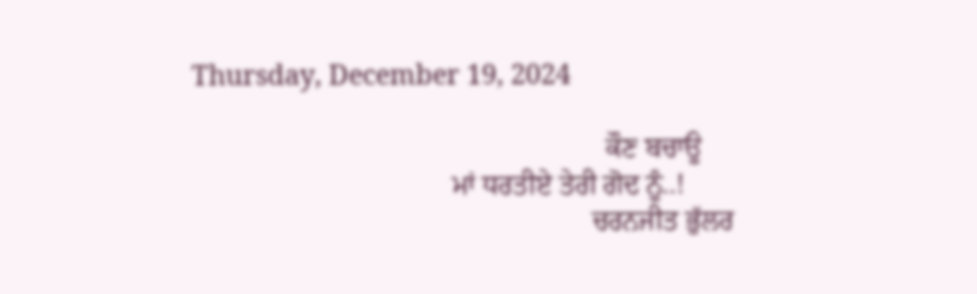Thursday, December 19, 2024

                                                           ਕੌਣ ਬਚਾਊ
                                     ਮਾਂ ਧਰਤੀਏ ਤੇਰੀ ਗੋਦ ਨੂੰ..!
                                                         ਚਰਨਜੀਤ ਭੁੱਲਰ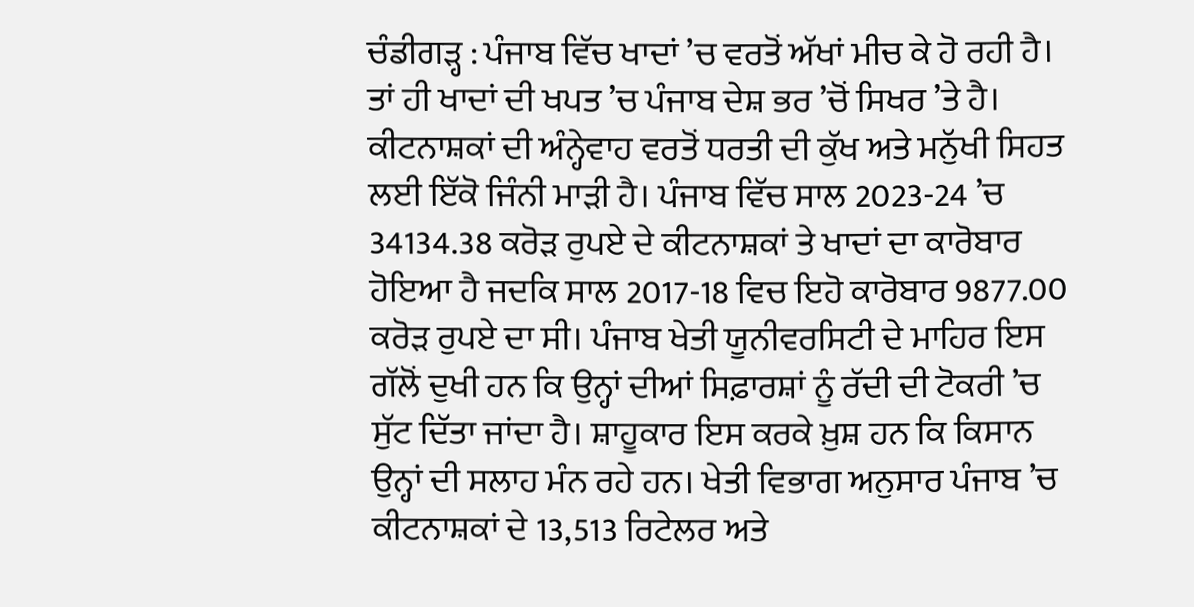ਚੰਡੀਗੜ੍ਹ : ਪੰਜਾਬ ਵਿੱਚ ਖਾਦਾਂ ’ਚ ਵਰਤੋਂ ਅੱਖਾਂ ਮੀਚ ਕੇ ਹੋ ਰਹੀ ਹੈ। ਤਾਂ ਹੀ ਖਾਦਾਂ ਦੀ ਖਪਤ ’ਚ ਪੰਜਾਬ ਦੇਸ਼ ਭਰ ’ਚੋਂ ਸਿਖਰ ’ਤੇ ਹੈ। ਕੀਟਨਾਸ਼ਕਾਂ ਦੀ ਅੰਨ੍ਹੇਵਾਹ ਵਰਤੋਂ ਧਰਤੀ ਦੀ ਕੁੱਖ ਅਤੇ ਮਨੁੱਖੀ ਸਿਹਤ ਲਈ ਇੱਕੋ ਜਿੰਨੀ ਮਾੜੀ ਹੈ। ਪੰਜਾਬ ਵਿੱਚ ਸਾਲ 2023-24 ’ਚ 34134.38 ਕਰੋੜ ਰੁਪਏ ਦੇ ਕੀਟਨਾਸ਼ਕਾਂ ਤੇ ਖਾਦਾਂ ਦਾ ਕਾਰੋਬਾਰ ਹੋਇਆ ਹੈ ਜਦਕਿ ਸਾਲ 2017-18 ਵਿਚ ਇਹੋ ਕਾਰੋਬਾਰ 9877.00 ਕਰੋੜ ਰੁਪਏ ਦਾ ਸੀ। ਪੰਜਾਬ ਖੇਤੀ ਯੂਨੀਵਰਸਿਟੀ ਦੇ ਮਾਹਿਰ ਇਸ ਗੱਲੋਂ ਦੁਖੀ ਹਨ ਕਿ ਉਨ੍ਹਾਂ ਦੀਆਂ ਸਿਫ਼ਾਰਸ਼ਾਂ ਨੂੰ ਰੱਦੀ ਦੀ ਟੋਕਰੀ ’ਚ ਸੁੱਟ ਦਿੱਤਾ ਜਾਂਦਾ ਹੈ। ਸ਼ਾਹੂਕਾਰ ਇਸ ਕਰਕੇ ਖ਼ੁਸ਼ ਹਨ ਕਿ ਕਿਸਾਨ ਉਨ੍ਹਾਂ ਦੀ ਸਲਾਹ ਮੰਨ ਰਹੇ ਹਨ। ਖੇਤੀ ਵਿਭਾਗ ਅਨੁਸਾਰ ਪੰਜਾਬ ’ਚ ਕੀਟਨਾਸ਼ਕਾਂ ਦੇ 13,513 ਰਿਟੇਲਰ ਅਤੇ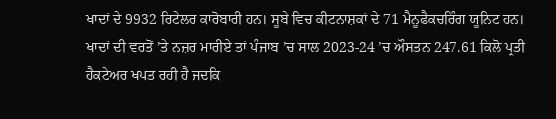ਖਾਦਾਂ ਦੇ 9932 ਰਿਟੇਲਰ ਕਾਰੋਬਾਰੀ ਹਨ। ਸੂਬੇ ਵਿਚ ਕੀਟਨਾਸ਼ਕਾਂ ਦੇ 71 ਮੈਨੂਫੈਕਚਰਿੰਗ ਯੂਨਿਟ ਹਨ। ਖਾਦਾਂ ਦੀ ਵਰਤੋਂ ’ਤੇ ਨਜ਼ਰ ਮਾਰੀਏ ਤਾਂ ਪੰਜਾਬ ’ਚ ਸਾਲ 2023-24 ’ਚ ਔਸਤਨ 247.61 ਕਿਲੋ ਪ੍ਰਤੀ ਹੈਕਟੇਅਰ ਖਪਤ ਰਹੀ ਹੈ ਜਦਕਿ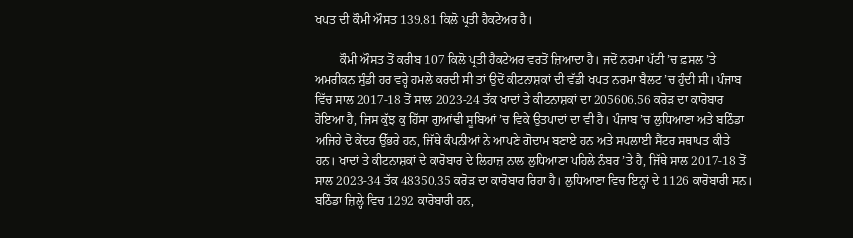ਖਪਤ ਦੀ ਕੌਮੀ ਔਸਤ 139.81 ਕਿਲੋ ਪ੍ਰਤੀ ਹੈਕਟੇਅਰ ਹੈ।

        ਕੌਮੀ ਔਸਤ ਤੋਂ ਕਰੀਬ 107 ਕਿਲੋ ਪ੍ਰਤੀ ਹੈਕਟੇਅਰ ਵਰਤੋਂ ਜ਼ਿਆਦਾ ਹੈ। ਜਦੋਂ ਨਰਮਾ ਪੱਟੀ ’ਚ ਫ਼ਸਲ ’ਤੇ ਅਮਰੀਕਨ ਸੁੰਡੀ ਹਰ ਵਰ੍ਹੇ ਹਮਲੇ ਕਰਦੀ ਸੀ ਤਾਂ ਉਦੋਂ ਕੀਟਨਾਸ਼ਕਾਂ ਦੀ ਵੱਡੀ ਖਪਤ ਨਰਮਾ ਬੈਲਟ ’ਚ ਹੁੰਦੀ ਸੀ। ਪੰਜਾਬ ਵਿੱਚ ਸਾਲ 2017-18 ਤੋਂ ਸਾਲ 2023-24 ਤੱਕ ਖਾਦਾਂ ਤੇ ਕੀਟਨਾਸ਼ਕਾਂ ਦਾ 205606.56 ਕਰੋੜ ਦਾ ਕਾਰੋਬਾਰ ਹੋਇਆ ਹੈ, ਜਿਸ ਕੁੱਝ ਕੁ ਹਿੱਸਾ ਗੁਆਂਢੀ ਸੂਬਿਆਂ ’ਚ ਵਿਕੇ ਉਤਪਾਦਾਂ ਦਾ ਵੀ ਹੈ। ਪੰਜਾਬ ’ਚ ਲੁਧਿਆਣਾ ਅਤੇ ਬਠਿੰਡਾ ਅਜਿਹੇ ਦੋ ਕੇਂਦਰ ਉੱਭਰੇ ਹਨ, ਜਿੱਥੇ ਕੰਪਨੀਆਂ ਨੇ ਆਪਣੇ ਗੋਦਾਮ ਬਣਾਏ ਹਨ ਅਤੇ ਸਪਲਾਈ ਸੈਂਟਰ ਸਥਾਪਤ ਕੀਤੇ ਹਨ। ਖਾਦਾਂ ਤੇ ਕੀਟਨਾਸ਼ਕਾਂ ਦੇ ਕਾਰੋਬਾਰ ਦੇ ਲਿਹਾਜ਼ ਨਾਲ ਲੁਧਿਆਣਾ ਪਹਿਲੇ ਨੰਬਰ ’ਤੇ ਹੈ, ਜਿੱਥੇ ਸਾਲ 2017-18 ਤੋਂ ਸਾਲ 2023-34 ਤੱਕ 48350.35 ਕਰੋੜ ਦਾ ਕਾਰੋਬਾਰ ਰਿਹਾ ਹੈ। ਲੁਧਿਆਣਾ ਵਿਚ ਇਨ੍ਹਾਂ ਦੇ 1126 ਕਾਰੋਬਾਰੀ ਸਨ। ਬਠਿੰਡਾ ਜ਼ਿਲ੍ਹੇ ਵਿਚ 1292 ਕਾਰੋਬਾਰੀ ਹਨ,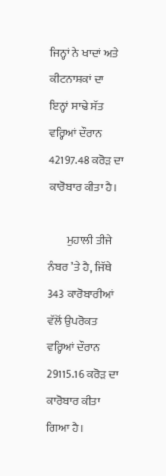ਜਿਨ੍ਹਾਂ ਨੇ ਖਾਦਾਂ ਅਤੇ ਕੀਟਨਾਸ਼ਕਾਂ ਦਾ ਇਨ੍ਹਾਂ ਸਾਢੇ ਸੱਤ ਵਰ੍ਹਿਆਂ ਦੌਰਾਨ 42197.48 ਕਰੋੜ ਦਾ ਕਾਰੋਬਾਰ ਕੀਤਾ ਹੈ।

        ਮੁਹਾਲੀ ਤੀਜੇ ਨੰਬਰ ’ਤੇ ਹੈ, ਜਿੱਥੇ 343 ਕਾਰੋਬਾਰੀਆਂ ਵੱਲੋਂ ਉਪਰੋਕਤ ਵਰ੍ਹਿਆਂ ਦੌਰਾਨ 29115.16 ਕਰੋੜ ਦਾ ਕਾਰੋਬਾਰ ਕੀਤਾ ਗਿਆ ਹੈ।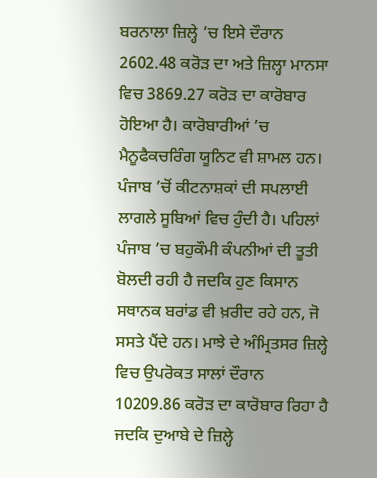ਬਰਨਾਲਾ ਜ਼ਿਲ੍ਹੇ ’ਚ ਇਸੇ ਦੌਰਾਨ 2602.48 ਕਰੋੜ ਦਾ ਅਤੇ ਜ਼ਿਲ੍ਹਾ ਮਾਨਸਾ ਵਿਚ 3869.27 ਕਰੋੜ ਦਾ ਕਾਰੋਬਾਰ ਹੋਇਆ ਹੈ। ਕਾਰੋਬਾਰੀਆਂ ’ਚ ਮੈਨੂਫੈਕਚਰਿੰਗ ਯੂਨਿਟ ਵੀ ਸ਼ਾਮਲ ਹਨ। ਪੰਜਾਬ ’ਚੋਂ ਕੀਟਨਾਸ਼ਕਾਂ ਦੀ ਸਪਲਾਈ ਲਾਗਲੇ ਸੂਬਿਆਂ ਵਿਚ ਹੁੰਦੀ ਹੈ। ਪਹਿਲਾਂ ਪੰਜਾਬ ’ਚ ਬਹੁਕੌਮੀ ਕੰਪਨੀਆਂ ਦੀ ਤੂਤੀ ਬੋਲਦੀ ਰਹੀ ਹੈ ਜਦਕਿ ਹੁਣ ਕਿਸਾਨ ਸਥਾਨਕ ਬਰਾਂਡ ਵੀ ਖ਼ਰੀਦ ਰਹੇ ਹਨ, ਜੋ ਸਸਤੇ ਪੈਂਦੇ ਹਨ। ਮਾਝੇ ਦੇ ਅੰਮ੍ਰਿਤਸਰ ਜ਼ਿਲ੍ਹੇ ਵਿਚ ਉਪਰੋਕਤ ਸਾਲਾਂ ਦੌਰਾਨ 10209.86 ਕਰੋੜ ਦਾ ਕਾਰੋਬਾਰ ਰਿਹਾ ਹੈ ਜਦਕਿ ਦੁਆਬੇ ਦੇ ਜ਼ਿਲ੍ਹੇ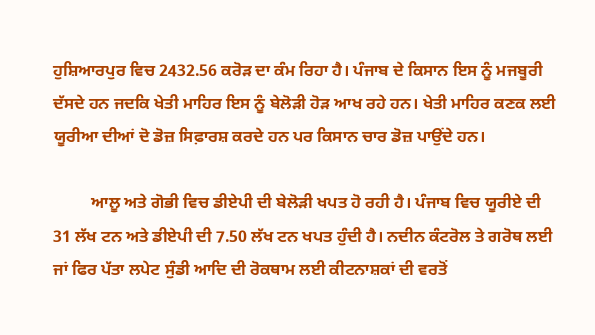ਹੁਸ਼ਿਆਰਪੁਰ ਵਿਚ 2432.56 ਕਰੋੜ ਦਾ ਕੰਮ ਰਿਹਾ ਹੈ। ਪੰਜਾਬ ਦੇ ਕਿਸਾਨ ਇਸ ਨੂੰ ਮਜਬੂਰੀ ਦੱਸਦੇ ਹਨ ਜਦਕਿ ਖੇਤੀ ਮਾਹਿਰ ਇਸ ਨੂੰ ਬੇਲੋੜੀ ਹੋੜ ਆਖ ਰਹੇ ਹਨ। ਖੇਤੀ ਮਾਹਿਰ ਕਣਕ ਲਈ ਯੂਰੀਆ ਦੀਆਂ ਦੋ ਡੋਜ਼ ਸਿਫ਼ਾਰਸ਼ ਕਰਦੇ ਹਨ ਪਰ ਕਿਸਾਨ ਚਾਰ ਡੋਜ਼ ਪਾਉਂਦੇ ਹਨ।

         ਆਲੂ ਅਤੇ ਗੋਭੀ ਵਿਚ ਡੀਏਪੀ ਦੀ ਬੇਲੋੜੀ ਖਪਤ ਹੋ ਰਹੀ ਹੈ। ਪੰਜਾਬ ਵਿਚ ਯੂਰੀਏ ਦੀ 31 ਲੱਖ ਟਨ ਅਤੇ ਡੀਏਪੀ ਦੀ 7.50 ਲੱਖ ਟਨ ਖਪਤ ਹੁੰਦੀ ਹੈ। ਨਦੀਨ ਕੰਟਰੋਲ ਤੇ ਗਰੋਥ ਲਈ ਜਾਂ ਫਿਰ ਪੱਤਾ ਲਪੇਟ ਸੁੰਡੀ ਆਦਿ ਦੀ ਰੋਕਥਾਮ ਲਈ ਕੀਟਨਾਸ਼ਕਾਂ ਦੀ ਵਰਤੋਂ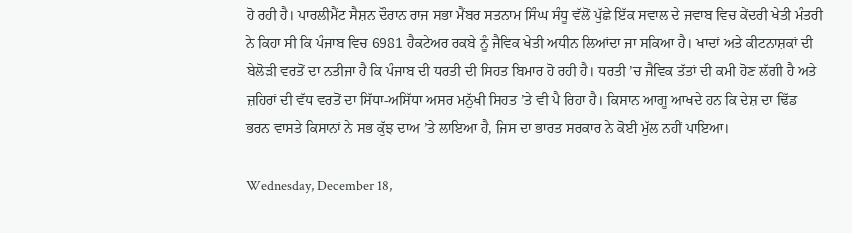ਹੋ ਰਹੀ ਹੈ। ਪਾਰਲੀਮੈਂਟ ਸੈਸ਼ਨ ਦੌਰਾਨ ਰਾਜ ਸਭਾ ਮੈਂਬਰ ਸਤਨਾਮ ਸਿੰਘ ਸੰਧੂ ਵੱਲੋਂ ਪੁੱਛੇ ਇੱਕ ਸਵਾਲ ਦੇ ਜਵਾਬ ਵਿਚ ਕੇਂਦਰੀ ਖੇਤੀ ਮੰਤਰੀ ਨੇ ਕਿਹਾ ਸੀ ਕਿ ਪੰਜਾਬ ਵਿਚ 6981 ਹੈਕਟੇਅਰ ਰਕਬੇ ਨੂੰ ਜੈਵਿਕ ਖੇਤੀ ਅਧੀਨ ਲਿਆਂਦਾ ਜਾ ਸਕਿਆ ਹੈ। ਖਾਦਾਂ ਅਤੇ ਕੀਟਨਾਸ਼ਕਾਂ ਦੀ ਬੇਲੋੜੀ ਵਰਤੋਂ ਦਾ ਨਤੀਜਾ ਹੈ ਕਿ ਪੰਜਾਬ ਦੀ ਧਰਤੀ ਦੀ ਸਿਹਤ ਬਿਮਾਰ ਹੋ ਰਹੀ ਹੈ। ਧਰਤੀ ’ਚ ਜੈਵਿਕ ਤੱਤਾਂ ਦੀ ਕਮੀ ਹੋਣ ਲੱਗੀ ਹੈ ਅਤੇ ਜ਼ਹਿਰਾਂ ਦੀ ਵੱਧ ਵਰਤੋਂ ਦਾ ਸਿੱਧਾ-ਅਸਿੱਧਾ ਅਸਰ ਮਨੁੱਖੀ ਸਿਹਤ ’ਤੇ ਵੀ ਪੈ ਰਿਹਾ ਹੈ। ਕਿਸਾਨ ਆਗੂ ਆਖਦੇ ਹਨ ਕਿ ਦੇਸ਼ ਦਾ ਢਿੱਡ ਭਰਨ ਵਾਸਤੇ ਕਿਸਾਨਾਂ ਨੇ ਸਭ ਕੁੱਝ ਦਾਅ ’ਤੇ ਲਾਇਆ ਹੈ, ਜਿਸ ਦਾ ਭਾਰਤ ਸਰਕਾਰ ਨੇ ਕੋਈ ਮੁੱਲ ਨਹੀਂ ਪਾਇਆ।

Wednesday, December 18,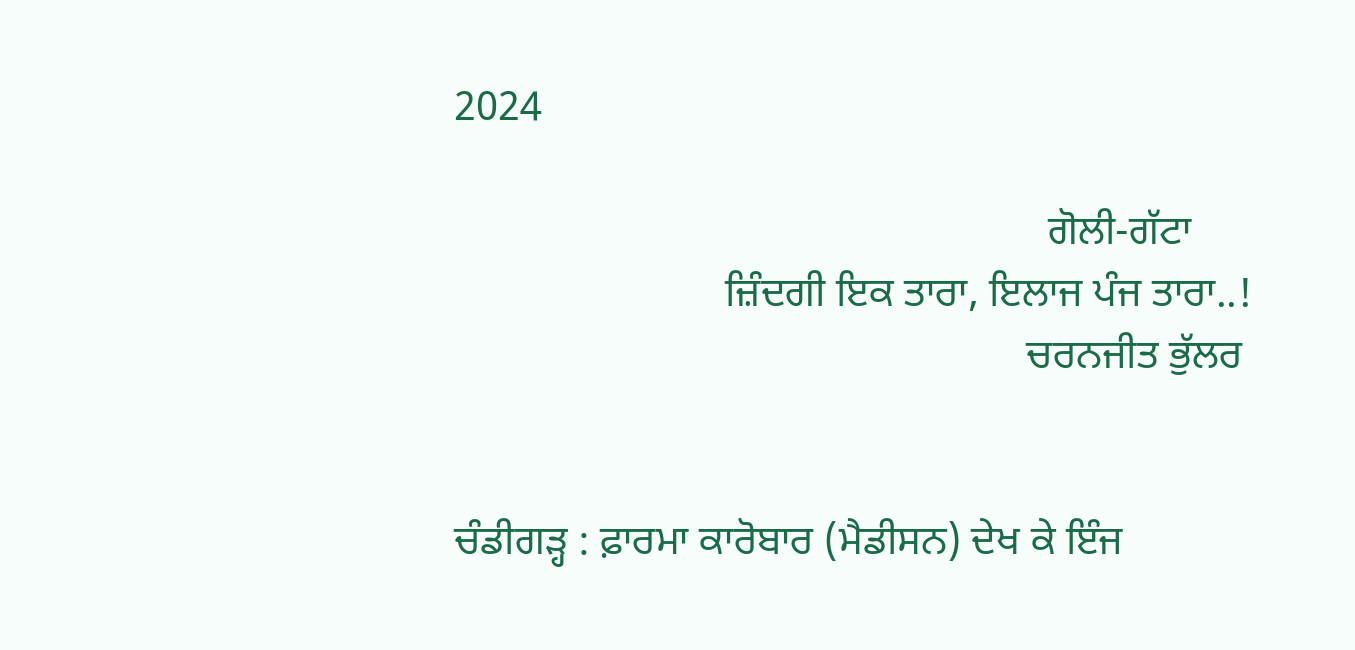2024

                                                         ਗੋਲੀ-ਗੱਟਾ
                          ਜ਼ਿੰਦਗੀ ਇਕ ਤਾਰਾ, ਇਲਾਜ ਪੰਜ ਤਾਰਾ..!
                                                       ਚਰਨਜੀਤ ਭੁੱਲਰ


ਚੰਡੀਗੜ੍ਹ : ਫ਼ਾਰਮਾ ਕਾਰੋਬਾਰ (ਮੈਡੀਸਨ) ਦੇਖ ਕੇ ਇੰਜ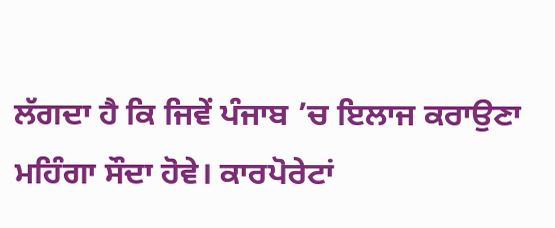ਲੱਗਦਾ ਹੈ ਕਿ ਜਿਵੇਂ ਪੰਜਾਬ ’ਚ ਇਲਾਜ ਕਰਾਉਣਾ ਮਹਿੰਗਾ ਸੌਦਾ ਹੋਵੇ। ਕਾਰਪੋਰੇਟਾਂ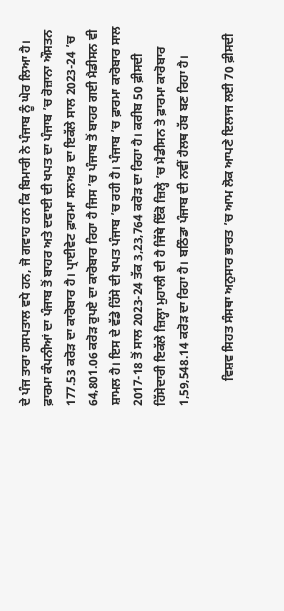ਦੇ ਪੰਜ ਤਾਰਾ ਹਸਪਤਾਲ ਵਧੇ ਹਨ, ਜੋ ਗਵਾਹ ਹਨ ਕਿ ਬਿਮਾਰੀ ਨੇ ਪੰਜਾਬ ਨੂੰ ਘੇਰ ਲਿਆ ਹੈ। ਫ਼ਾਰਮਾ ਕੰਪਨੀਆਂ ਦਾ ਪੰਜਾਬ ਤੋਂ ਬਾਹਰ ਅਤੇ ਦਵਾਈ ਦੀ ਖਪਤ ਦਾ ਪੰਜਾਬ ’ਚ ਰੋਜ਼ਾਨਾ ਔਸਤਨ 177.53 ਕਰੋੜ ਦਾ ਕਾਰੋਬਾਰ ਹੈ। ਪ੍ਰਾਈਵੇਟ ਫ਼ਾਰਮਾ ਸਨਅਤ ਦਾ ਇਕੱਲੇ ਸਾਲ 2023-24 ’ਚ 64,801.06 ਕਰੋੜ ਰੁਪਏ ਦਾ ਕਾਰੋਬਾਰ ਰਿਹਾ ਹੈ ਜਿਸ ’ਚ ਪੰਜਾਬ ਤੋਂ ਬਾਹਰ ਗਈ ਮੈਡੀਸਨ ਵੀ ਸ਼ਾਮਲ ਹੈ। ਇਸ ਦੇ ਵੱਡੇ ਹਿੱਸੇ ਦੀ ਖਪਤ ਪੰਜਾਬ ’ਚ ਰਹੀ ਹੈ। ਪੰਜਾਬ ’ਚ ਫ਼ਾਰਮਾ ਕਾਰੋਬਾਰ ਸਾਲ 2017-18 ਤੋਂ ਸਾਲ 2023-24 ਤੱਕ 3,23,764 ਕਰੋੜ ਦਾ ਰਿਹਾ ਹੈ। ਕਰੀਬ 50 ਫ਼ੀਸਦੀ ਹਿੱਸੇਦਾਰੀ ਇਕੱਲੇ ਜ਼ਿਲ੍ਹਾ ਮੁਹਾਲੀ ਦੀ ਹੈ ਜਿੱਥੇ ਇੱਕੋ ਜ਼ਿਲ੍ਹੇ ’ਚ ਮੈਡੀਸਨ ਤੇ ਫ਼ਾਰਮਾ ਕਾਰੋਬਾਰ 1,59,548.14 ਕਰੋੜ ਦਾ ਰਿਹਾ ਹੈ। ਬਠਿੰਡਾ ਪੰਜਾਬ ਦੀ ਨਵੀਂ ਹੈਲਥ ਹੱਬ ਬਣ ਰਿਹਾ ਹੈ।

        ਵਿਸ਼ਵ ਸਿਹਤ ਸੰਸਥਾ ਅਨੁਸਾਰ ਭਾਰਤ ’ਚ ਆਮ ਲੋਕ ਆਪਣੇ ਇਲਾਜ ਲਈ 70 ਫ਼ੀਸਦੀ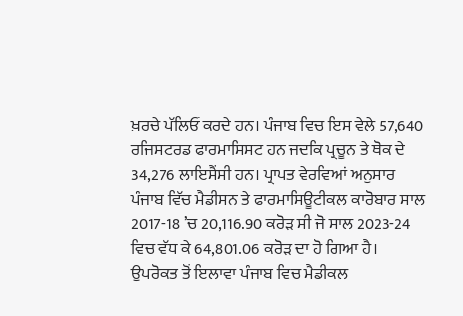ਖ਼ਰਚੇ ਪੱਲਿਓਂ ਕਰਦੇ ਹਨ। ਪੰਜਾਬ ਵਿਚ ਇਸ ਵੇਲੇ 57,640 ਰਜਿਸਟਰਡ ਫਾਰਮਾਸਿਸਟ ਹਨ ਜਦਕਿ ਪ੍ਰਚੂਨ ਤੇ ਥੋਕ ਦੇ 34,276 ਲਾਇਸੈਂਸੀ ਹਨ। ਪ੍ਰਾਪਤ ਵੇਰਵਿਆਂ ਅਨੁਸਾਰ ਪੰਜਾਬ ਵਿੱਚ ਮੈਡੀਸਨ ਤੇ ਫਾਰਮਾਸਿਊਟੀਕਲ ਕਾਰੋਬਾਰ ਸਾਲ 2017-18 ’ਚ 20,116.90 ਕਰੋੜ ਸੀ ਜੋ ਸਾਲ 2023-24 ਵਿਚ ਵੱਧ ਕੇ 64,801.06 ਕਰੋੜ ਦਾ ਹੋ ਗਿਆ ਹੈ। ਉਪਰੋਕਤ ਤੋਂ ਇਲਾਵਾ ਪੰਜਾਬ ਵਿਚ ਮੈਡੀਕਲ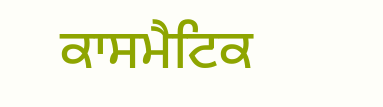ਕਾਸਮੈਟਿਕ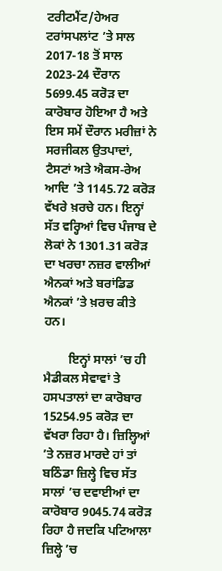ਟਰੀਟਮੈਂਟ/ਹੇਅਰ ਟਰਾਂਸਪਲਾਂਟ ’ਤੇ ਸਾਲ 2017-18 ਤੋਂ ਸਾਲ 2023-24 ਦੌਰਾਨ 5699.45 ਕਰੋੜ ਦਾ ਕਾਰੋਬਾਰ ਹੋਇਆ ਹੈ ਅਤੇ ਇਸ ਸਮੇਂ ਦੌਰਾਨ ਮਰੀਜ਼ਾਂ ਨੇ ਸਰਜੀਕਲ ਉਤਪਾਦਾਂ, ਟੈਸਟਾਂ ਅਤੇ ਐਕਸ-ਰੇਅ ਆਦਿ ’ਤੇ 1145.72 ਕਰੋੜ ਵੱਖਰੇ ਖ਼ਰਚੇ ਹਨ। ਇਨ੍ਹਾਂ ਸੱਤ ਵਰ੍ਹਿਆਂ ਵਿਚ ਪੰਜਾਬ ਦੇ ਲੋਕਾਂ ਨੇ 1301.31 ਕਰੋੜ ਦਾ ਖਰਚਾ ਨਜ਼ਰ ਵਾਲੀਆਂ ਐਨਕਾਂ ਅਤੇ ਬਰਾਂਡਿਡ ਐਨਕਾਂ ’ਤੇ ਖ਼ਰਚ ਕੀਤੇ ਹਨ।

        ਇਨ੍ਹਾਂ ਸਾਲਾਂ ’ਚ ਹੀ ਮੈਡੀਕਲ ਸੇਵਾਵਾਂ ਤੇ ਹਸਪਤਾਲਾਂ ਦਾ ਕਾਰੋਬਾਰ 15254.95 ਕਰੋੜ ਦਾ ਵੱਖਰਾ ਰਿਹਾ ਹੈ। ਜ਼ਿਲ੍ਹਿਆਂ ’ਤੇ ਨਜ਼ਰ ਮਾਰਦੇ ਹਾਂ ਤਾਂ ਬਠਿੰਡਾ ਜ਼ਿਲ੍ਹੇ ਵਿਚ ਸੱਤ ਸਾਲਾਂ ’ਚ ਦਵਾਈਆਂ ਦਾ ਕਾਰੋਬਾਰ 9045.74 ਕਰੋੜ ਰਿਹਾ ਹੈ ਜਦਕਿ ਪਟਿਆਲਾ ਜ਼ਿਲ੍ਹੇ ’ਚ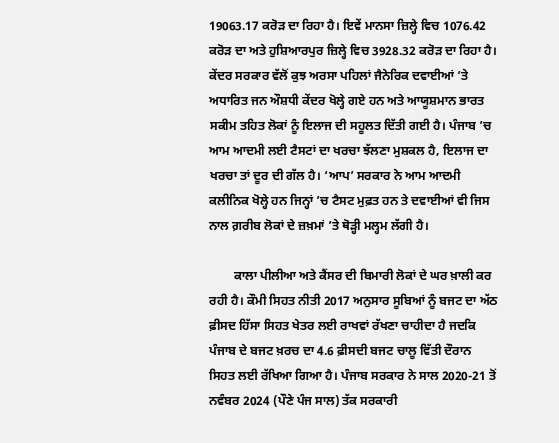19063.17 ਕਰੋੜ ਦਾ ਰਿਹਾ ਹੈ। ਇਵੇਂ ਮਾਨਸਾ ਜ਼ਿਲ੍ਹੇ ਵਿਚ 1076.42 ਕਰੋੜ ਦਾ ਅਤੇ ਹੁਸ਼ਿਆਰਪੁਰ ਜ਼ਿਲ੍ਹੇ ਵਿਚ 3928.32 ਕਰੋੜ ਦਾ ਰਿਹਾ ਹੈ। ਕੇਂਦਰ ਸਰਕਾਰ ਵੱਲੋਂ ਕੁਝ ਅਰਸਾ ਪਹਿਲਾਂ ਜੈਨੇਰਿਕ ਦਵਾਈਆਂ ’ਤੇ ਅਧਾਰਿਤ ਜਨ ਔਸ਼ਧੀ ਕੇਂਦਰ ਖੋਲ੍ਹੇ ਗਏ ਹਨ ਅਤੇ ਆਯੂਸ਼ਮਾਨ ਭਾਰਤ ਸਕੀਮ ਤਹਿਤ ਲੋਕਾਂ ਨੂੰ ਇਲਾਜ ਦੀ ਸਹੂਲਤ ਦਿੱਤੀ ਗਈ ਹੈ। ਪੰਜਾਬ ’ਚ ਆਮ ਆਦਮੀ ਲਈ ਟੈਸਟਾਂ ਦਾ ਖਰਚਾ ਝੱਲਣਾ ਮੁਸ਼ਕਲ ਹੈ, ਇਲਾਜ ਦਾ ਖਰਚਾ ਤਾਂ ਦੂਰ ਦੀ ਗੱਲ ਹੈ। ‘ਆਪ’ ਸਰਕਾਰ ਨੇ ਆਮ ਆਦਮੀ ਕਲੀਨਿਕ ਖੋਲ੍ਹੇ ਹਨ ਜਿਨ੍ਹਾਂ ’ਚ ਟੈਸਟ ਮੁਫ਼ਤ ਹਨ ਤੇ ਦਵਾਈਆਂ ਵੀ ਜਿਸ ਨਾਲ ਗ਼ਰੀਬ ਲੋਕਾਂ ਦੇ ਜ਼ਖ਼ਮਾਂ ’ਤੇ ਥੋੜ੍ਹੀ ਮਲ੍ਹਮ ਲੱਗੀ ਹੈ।

        ਕਾਲਾ ਪੀਲੀਆ ਅਤੇ ਕੈਂਸਰ ਦੀ ਬਿਮਾਰੀ ਲੋਕਾਂ ਦੇ ਘਰ ਖ਼ਾਲੀ ਕਰ ਰਹੀ ਹੈ। ਕੌਮੀ ਸਿਹਤ ਨੀਤੀ 2017 ਅਨੁਸਾਰ ਸੂਬਿਆਂ ਨੂੰ ਬਜਟ ਦਾ ਅੱਠ ਫ਼ੀਸਦ ਹਿੱਸਾ ਸਿਹਤ ਖੇਤਰ ਲਈ ਰਾਖਵਾਂ ਰੱਖਣਾ ਚਾਹੀਦਾ ਹੈ ਜਦਕਿ ਪੰਜਾਬ ਦੇ ਬਜਟ ਖ਼ਰਚ ਦਾ 4.6 ਫ਼ੀਸਦੀ ਬਜਟ ਚਾਲੂ ਵਿੱਤੀ ਦੌਰਾਨ ਸਿਹਤ ਲਈ ਰੱਖਿਆ ਗਿਆ ਹੈ। ਪੰਜਾਬ ਸਰਕਾਰ ਨੇ ਸਾਲ 2020-21 ਤੋਂ ਨਵੰਬਰ 2024 (ਪੌਣੇ ਪੰਜ ਸਾਲ) ਤੱਕ ਸਰਕਾਰੀ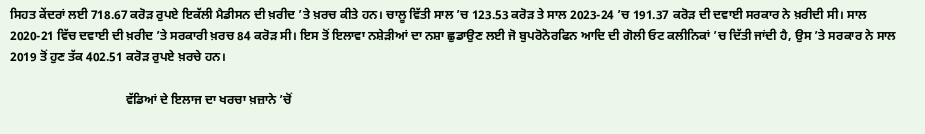ਸਿਹਤ ਕੇਂਦਰਾਂ ਲਈ 718.67 ਕਰੋੜ ਰੁਪਏ ਇਕੱਲੀ ਮੈਡੀਸਨ ਦੀ ਖ਼ਰੀਦ ’ਤੇ ਖ਼ਰਚ ਕੀਤੇ ਹਨ। ਚਾਲੂ ਵਿੱਤੀ ਸਾਲ ’ਚ 123.53 ਕਰੋੜ ਤੇ ਸਾਲ 2023-24 ’ਚ 191.37 ਕਰੋੜ ਦੀ ਦਵਾਈ ਸਰਕਾਰ ਨੇ ਖ਼ਰੀਦੀ ਸੀ। ਸਾਲ 2020-21 ਵਿੱਚ ਦਵਾਈ ਦੀ ਖ਼ਰੀਦ ’ਤੇ ਸਰਕਾਰੀ ਖ਼ਰਚ 84 ਕਰੋੜ ਸੀ। ਇਸ ਤੋਂ ਇਲਾਵਾ ਨਸ਼ੇੜੀਆਂ ਦਾ ਨਸ਼ਾ ਛੁਡਾਉਣ ਲਈ ਜੋ ਬੁਪਰੋਨੋਰਫਿਨ ਆਦਿ ਦੀ ਗੋਲੀ ਓਟ ਕਲੀਨਿਕਾਂ ’ਚ ਦਿੱਤੀ ਜਾਂਦੀ ਹੈ, ਉਸ ’ਤੇ ਸਰਕਾਰ ਨੇ ਸਾਲ 2019 ਤੋਂ ਹੁਣ ਤੱਕ 402.51 ਕਰੋੜ ਰੁਪਏ ਖ਼ਰਚੇ ਹਨ।

                                     ਵੱਡਿਆਂ ਦੇ ਇਲਾਜ ਦਾ ਖਰਚਾ ਖ਼ਜ਼ਾਨੇ ’ਚੋਂ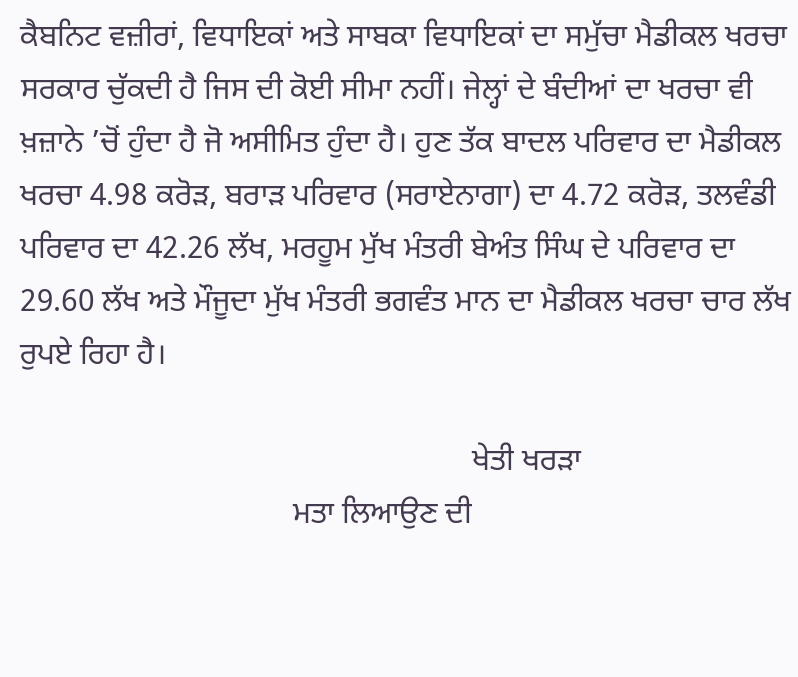ਕੈਬਨਿਟ ਵਜ਼ੀਰਾਂ, ਵਿਧਾਇਕਾਂ ਅਤੇ ਸਾਬਕਾ ਵਿਧਾਇਕਾਂ ਦਾ ਸਮੁੱਚਾ ਮੈਡੀਕਲ ਖਰਚਾ ਸਰਕਾਰ ਚੁੱਕਦੀ ਹੈ ਜਿਸ ਦੀ ਕੋਈ ਸੀਮਾ ਨਹੀਂ। ਜੇਲ੍ਹਾਂ ਦੇ ਬੰਦੀਆਂ ਦਾ ਖਰਚਾ ਵੀ ਖ਼ਜ਼ਾਨੇ ’ਚੋਂ ਹੁੰਦਾ ਹੈ ਜੋ ਅਸੀਮਿਤ ਹੁੰਦਾ ਹੈ। ਹੁਣ ਤੱਕ ਬਾਦਲ ਪਰਿਵਾਰ ਦਾ ਮੈਡੀਕਲ ਖਰਚਾ 4.98 ਕਰੋੜ, ਬਰਾੜ ਪਰਿਵਾਰ (ਸਰਾਏਨਾਗਾ) ਦਾ 4.72 ਕਰੋੜ, ਤਲਵੰਡੀ ਪਰਿਵਾਰ ਦਾ 42.26 ਲੱਖ, ਮਰਹੂਮ ਮੁੱਖ ਮੰਤਰੀ ਬੇਅੰਤ ਸਿੰਘ ਦੇ ਪਰਿਵਾਰ ਦਾ 29.60 ਲੱਖ ਅਤੇ ਮੌਜੂਦਾ ਮੁੱਖ ਮੰਤਰੀ ਭਗਵੰਤ ਮਾਨ ਦਾ ਮੈਡੀਕਲ ਖਰਚਾ ਚਾਰ ਲੱਖ ਰੁਪਏ ਰਿਹਾ ਹੈ।

                                                          ਖੇਤੀ ਖਰੜਾ
                                   ਮਤਾ ਲਿਆਉਣ ਦੀ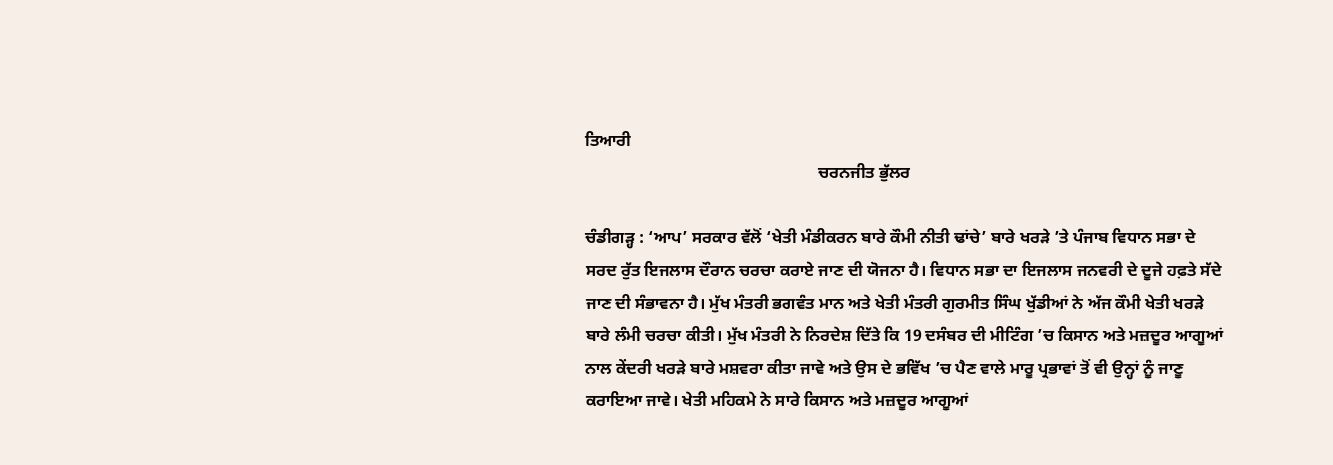ਤਿਆਰੀ
                                                        ਚਰਨਜੀਤ ਭੁੱਲਰ

ਚੰਡੀਗੜ੍ਹ : ‘ਆਪ’ ਸਰਕਾਰ ਵੱਲੋਂ ‘ਖੇਤੀ ਮੰਡੀਕਰਨ ਬਾਰੇ ਕੌਮੀ ਨੀਤੀ ਢਾਂਚੇ’ ਬਾਰੇ ਖਰੜੇ ’ਤੇ ਪੰਜਾਬ ਵਿਧਾਨ ਸਭਾ ਦੇ ਸਰਦ ਰੁੱਤ ਇਜਲਾਸ ਦੌਰਾਨ ਚਰਚਾ ਕਰਾਏ ਜਾਣ ਦੀ ਯੋਜਨਾ ਹੈ। ਵਿਧਾਨ ਸਭਾ ਦਾ ਇਜਲਾਸ ਜਨਵਰੀ ਦੇ ਦੂਜੇ ਹਫ਼ਤੇ ਸੱਦੇ ਜਾਣ ਦੀ ਸੰਭਾਵਨਾ ਹੈ। ਮੁੱਖ ਮੰਤਰੀ ਭਗਵੰਤ ਮਾਨ ਅਤੇ ਖੇਤੀ ਮੰਤਰੀ ਗੁਰਮੀਤ ਸਿੰਘ ਖੁੱਡੀਆਂ ਨੇ ਅੱਜ ਕੌਮੀ ਖੇਤੀ ਖਰੜੇ ਬਾਰੇ ਲੰਮੀ ਚਰਚਾ ਕੀਤੀ। ਮੁੱਖ ਮੰਤਰੀ ਨੇ ਨਿਰਦੇਸ਼ ਦਿੱਤੇ ਕਿ 19 ਦਸੰਬਰ ਦੀ ਮੀਟਿੰਗ ’ਚ ਕਿਸਾਨ ਅਤੇ ਮਜ਼ਦੂਰ ਆਗੂਆਂ ਨਾਲ ਕੇਂਦਰੀ ਖਰੜੇ ਬਾਰੇ ਮਸ਼ਵਰਾ ਕੀਤਾ ਜਾਵੇ ਅਤੇ ਉਸ ਦੇ ਭਵਿੱਖ ’ਚ ਪੈਣ ਵਾਲੇ ਮਾਰੂ ਪ੍ਰਭਾਵਾਂ ਤੋਂ ਵੀ ਉਨ੍ਹਾਂ ਨੂੰ ਜਾਣੂ ਕਰਾਇਆ ਜਾਵੇ। ਖੇਤੀ ਮਹਿਕਮੇ ਨੇ ਸਾਰੇ ਕਿਸਾਨ ਅਤੇ ਮਜ਼ਦੂਰ ਆਗੂਆਂ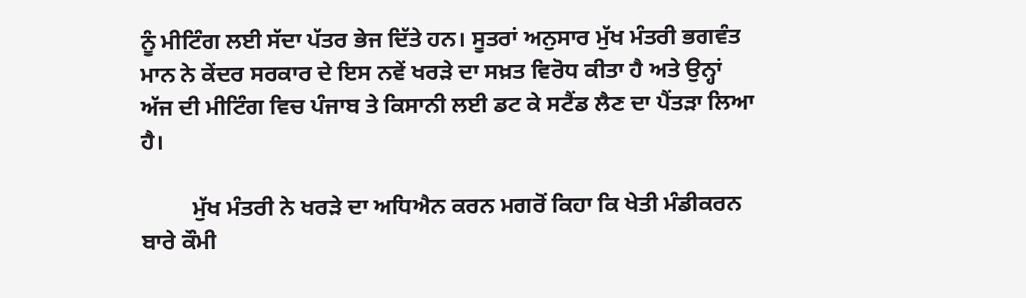ਨੂੰ ਮੀਟਿੰਗ ਲਈ ਸੱਦਾ ਪੱਤਰ ਭੇਜ ਦਿੱਤੇ ਹਨ। ਸੂਤਰਾਂ ਅਨੁਸਾਰ ਮੁੱਖ ਮੰਤਰੀ ਭਗਵੰਤ ਮਾਨ ਨੇ ਕੇਂਦਰ ਸਰਕਾਰ ਦੇ ਇਸ ਨਵੇਂ ਖਰੜੇ ਦਾ ਸਖ਼ਤ ਵਿਰੋਧ ਕੀਤਾ ਹੈ ਅਤੇ ਉਨ੍ਹਾਂ ਅੱਜ ਦੀ ਮੀਟਿੰਗ ਵਿਚ ਪੰਜਾਬ ਤੇ ਕਿਸਾਨੀ ਲਈ ਡਟ ਕੇ ਸਟੈਂਡ ਲੈਣ ਦਾ ਪੈਂਤੜਾ ਲਿਆ ਹੈ।

         ਮੁੱਖ ਮੰਤਰੀ ਨੇ ਖਰੜੇ ਦਾ ਅਧਿਐਨ ਕਰਨ ਮਗਰੋਂ ਕਿਹਾ ਕਿ ਖੇਤੀ ਮੰਡੀਕਰਨ ਬਾਰੇ ਕੌਮੀ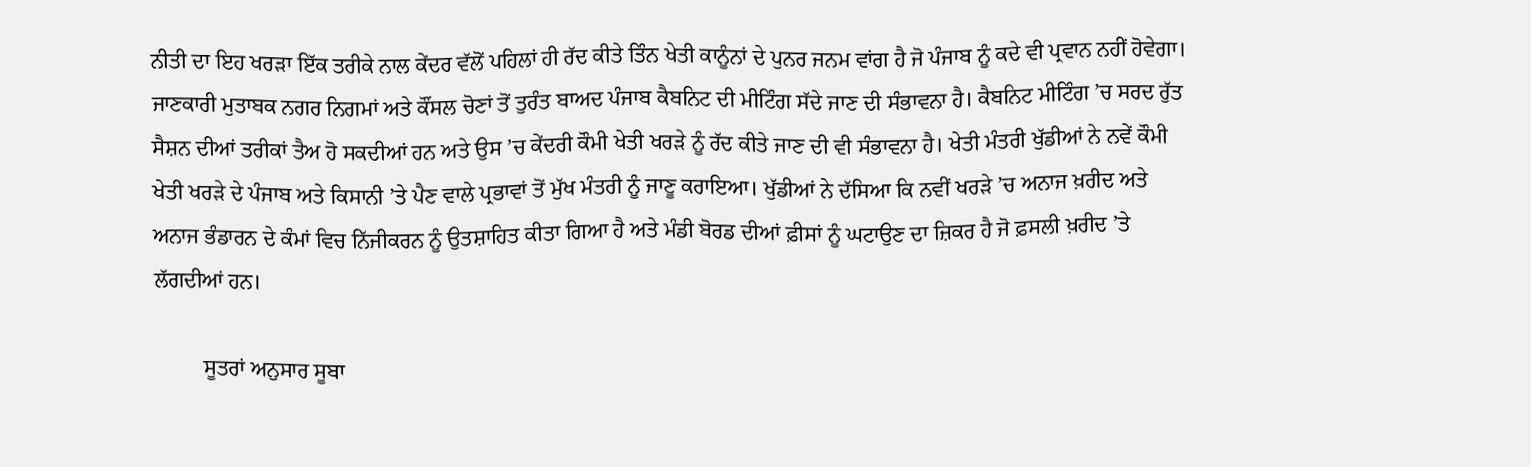ਨੀਤੀ ਦਾ ਇਹ ਖਰੜਾ ਇੱਕ ਤਰੀਕੇ ਨਾਲ ਕੇਂਦਰ ਵੱਲੋਂ ਪਹਿਲਾਂ ਹੀ ਰੱਦ ਕੀਤੇ ਤਿੰਨ ਖੇਤੀ ਕਾਨੂੰਨਾਂ ਦੇ ਪੁਨਰ ਜਨਮ ਵਾਂਗ ਹੈ ਜੋ ਪੰਜਾਬ ਨੂੰ ਕਦੇ ਵੀ ਪ੍ਰਵਾਨ ਨਹੀਂ ਹੋਵੇਗਾ। ਜਾਣਕਾਰੀ ਮੁਤਾਬਕ ਨਗਰ ਨਿਗਮਾਂ ਅਤੇ ਕੌਂਸਲ ਚੋਣਾਂ ਤੋਂ ਤੁਰੰਤ ਬਾਅਦ ਪੰਜਾਬ ਕੈਬਨਿਟ ਦੀ ਮੀਟਿੰਗ ਸੱਦੇ ਜਾਣ ਦੀ ਸੰਭਾਵਨਾ ਹੈ। ਕੈਬਨਿਟ ਮੀਟਿੰਗ ’ਚ ਸਰਦ ਰੁੱਤ ਸੈਸ਼ਨ ਦੀਆਂ ਤਰੀਕਾਂ ਤੈਅ ਹੋ ਸਕਦੀਆਂ ਹਨ ਅਤੇ ਉਸ ’ਚ ਕੇਂਦਰੀ ਕੌਮੀ ਖੇਤੀ ਖਰੜੇ ਨੂੰ ਰੱਦ ਕੀਤੇ ਜਾਣ ਦੀ ਵੀ ਸੰਭਾਵਨਾ ਹੈ। ਖੇਤੀ ਮੰਤਰੀ ਖੁੱਡੀਆਂ ਨੇ ਨਵੇਂ ਕੌਮੀ ਖੇਤੀ ਖਰੜੇ ਦੇ ਪੰਜਾਬ ਅਤੇ ਕਿਸਾਨੀ ’ਤੇ ਪੈਣ ਵਾਲੇ ਪ੍ਰਭਾਵਾਂ ਤੋਂ ਮੁੱਖ ਮੰਤਰੀ ਨੂੰ ਜਾਣੂ ਕਰਾਇਆ। ਖੁੱਡੀਆਂ ਨੇ ਦੱਸਿਆ ਕਿ ਨਵੀਂ ਖਰੜੇ ’ਚ ਅਨਾਜ ਖ਼ਰੀਦ ਅਤੇ ਅਨਾਜ ਭੰਡਾਰਨ ਦੇ ਕੰਮਾਂ ਵਿਚ ਨਿੱਜੀਕਰਨ ਨੂੰ ਉਤਸ਼ਾਹਿਤ ਕੀਤਾ ਗਿਆ ਹੈ ਅਤੇ ਮੰਡੀ ਬੋਰਡ ਦੀਆਂ ਫ਼ੀਸਾਂ ਨੂੰ ਘਟਾਉਣ ਦਾ ਜ਼ਿਕਰ ਹੈ ਜੋ ਫ਼ਸਲੀ ਖ਼ਰੀਦ ’ਤੇ ਲੱਗਦੀਆਂ ਹਨ।

         ਸੂਤਰਾਂ ਅਨੁਸਾਰ ਸੂਬਾ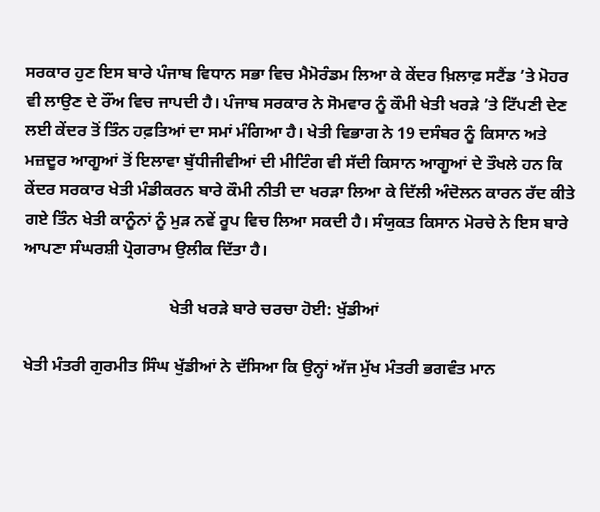ਸਰਕਾਰ ਹੁਣ ਇਸ ਬਾਰੇ ਪੰਜਾਬ ਵਿਧਾਨ ਸਭਾ ਵਿਚ ਮੈਮੋਰੰਡਮ ਲਿਆ ਕੇ ਕੇਂਦਰ ਖ਼ਿਲਾਫ਼ ਸਟੈਂਡ ’ਤੇ ਮੋਹਰ ਵੀ ਲਾਉਣ ਦੇ ਰੌਂਅ ਵਿਚ ਜਾਪਦੀ ਹੈ। ਪੰਜਾਬ ਸਰਕਾਰ ਨੇ ਸੋਮਵਾਰ ਨੂੰ ਕੌਮੀ ਖੇਤੀ ਖਰੜੇ ’ਤੇ ਟਿੱਪਣੀ ਦੇਣ ਲਈ ਕੇਂਦਰ ਤੋਂ ਤਿੰਨ ਹਫ਼ਤਿਆਂ ਦਾ ਸਮਾਂ ਮੰਗਿਆ ਹੈ। ਖੇਤੀ ਵਿਭਾਗ ਨੇ 19 ਦਸੰਬਰ ਨੂੰ ਕਿਸਾਨ ਅਤੇ ਮਜ਼ਦੂਰ ਆਗੂਆਂ ਤੋਂ ਇਲਾਵਾ ਬੁੱਧੀਜੀਵੀਆਂ ਦੀ ਮੀਟਿੰਗ ਵੀ ਸੱਦੀ ਕਿਸਾਨ ਆਗੂਆਂ ਦੇ ਤੌਖਲੇ ਹਨ ਕਿ ਕੇਂਦਰ ਸਰਕਾਰ ਖੇਤੀ ਮੰਡੀਕਰਨ ਬਾਰੇ ਕੌਮੀ ਨੀਤੀ ਦਾ ਖਰੜਾ ਲਿਆ ਕੇ ਦਿੱਲੀ ਅੰਦੋਲਨ ਕਾਰਨ ਰੱਦ ਕੀਤੇ ਗਏ ਤਿੰਨ ਖੇਤੀ ਕਾਨੂੰਨਾਂ ਨੂੰ ਮੁੜ ਨਵੇਂ ਰੂਪ ਵਿਚ ਲਿਆ ਸਕਦੀ ਹੈ। ਸੰਯੁਕਤ ਕਿਸਾਨ ਮੋਰਚੇ ਨੇ ਇਸ ਬਾਰੇ ਆਪਣਾ ਸੰਘਰਸ਼ੀ ਪ੍ਰੋਗਰਾਮ ਉਲੀਕ ਦਿੱਤਾ ਹੈ।

                                   ਖੇਤੀ ਖਰੜੇ ਬਾਰੇ ਚਰਚਾ ਹੋਈ: ਖੁੱਡੀਆਂ

ਖੇਤੀ ਮੰਤਰੀ ਗੁਰਮੀਤ ਸਿੰਘ ਖੁੱਡੀਆਂ ਨੇ ਦੱਸਿਆ ਕਿ ਉਨ੍ਹਾਂ ਅੱਜ ਮੁੱਖ ਮੰਤਰੀ ਭਗਵੰਤ ਮਾਨ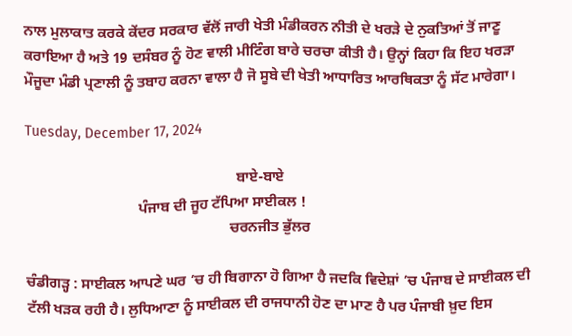ਨਾਲ ਮੁਲਾਕਾਤ ਕਰਕੇ ਕੇਂਦਰ ਸਰਕਾਰ ਵੱਲੋਂ ਜਾਰੀ ਖੇਤੀ ਮੰਡੀਕਰਨ ਨੀਤੀ ਦੇ ਖਰੜੇ ਦੇ ਨੁਕਤਿਆਂ ਤੋਂ ਜਾਣੂ ਕਰਾਇਆ ਹੈ ਅਤੇ 19 ਦਸੰਬਰ ਨੂੰ ਹੋਣ ਵਾਲੀ ਮੀਟਿੰਗ ਬਾਰੇ ਚਰਚਾ ਕੀਤੀ ਹੈ। ਉਨ੍ਹਾਂ ਕਿਹਾ ਕਿ ਇਹ ਖਰੜਾ ਮੌਜੂਦਾ ਮੰਡੀ ਪ੍ਰਣਾਲੀ ਨੂੰ ਤਬਾਹ ਕਰਨਾ ਵਾਲਾ ਹੈ ਜੋ ਸੂਬੇ ਦੀ ਖੇਤੀ ਆਧਾਰਿਤ ਆਰਥਿਕਤਾ ਨੂੰ ਸੱਟ ਮਾਰੇਗਾ।

Tuesday, December 17, 2024

                                                          ਬਾਏ-ਬਾਏ
                               ਪੰਜਾਬ ਦੀ ਜੂਹ ਟੱਪਿਆ ਸਾਈਕਲ !
                                                        ਚਰਨਜੀਤ ਭੁੱਲਰ

ਚੰਡੀਗੜ੍ਹ : ਸਾਈਕਲ ਆਪਣੇ ਘਰ ’ਚ ਹੀ ਬਿਗਾਨਾ ਹੋ ਗਿਆ ਹੈ ਜਦਕਿ ਵਿਦੇਸ਼ਾਂ ’ਚ ਪੰਜਾਬ ਦੇ ਸਾਈਕਲ ਦੀ ਟੱਲੀ ਖੜਕ ਰਹੀ ਹੈ। ਲੁਧਿਆਣਾ ਨੂੰ ਸਾਈਕਲ ਦੀ ਰਾਜਧਾਨੀ ਹੋਣ ਦਾ ਮਾਣ ਹੈ ਪਰ ਪੰਜਾਬੀ ਖ਼ੁਦ ਇਸ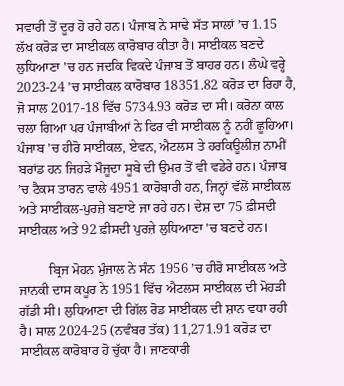ਸਵਾਰੀ ਤੋਂ ਦੂਰ ਹੋ ਰਹੇ ਹਨ। ਪੰਜਾਬ ਨੇ ਸਾਢੇ ਸੱਤ ਸਾਲਾਂ ’ਚ 1.15 ਲੱਖ ਕਰੋੜ ਦਾ ਸਾਈਕਲ ਕਾਰੋਬਾਰ ਕੀਤਾ ਹੈ। ਸਾਈਕਲ ਬਣਦੇ ਲੁਧਿਆਣਾ ’ਚ ਹਨ ਜਦਕਿ ਵਿਕਦੇ ਪੰਜਾਬ ਤੋਂ ਬਾਹਰ ਹਨ। ਲੰਘੇ ਵਰ੍ਹੇ 2023-24 ’ਚ ਸਾਈਕਲ ਕਾਰੋਬਾਰ 18351.82 ਕਰੋੜ ਦਾ ਰਿਹਾ ਹੈ, ਜੋ ਸਾਲ 2017-18 ਵਿੱਚ 5734.93 ਕਰੋੜ ਦਾ ਸੀ। ਕਰੋਨਾ ਕਾਲ ਚਲਾ ਗਿਆ ਪਰ ਪੰਜਾਬੀਆਂ ਨੇ ਫਿਰ ਵੀ ਸਾਈਕਲ ਨੂੰ ਨਹੀਂ ਛੂਹਿਆ। ਪੰਜਾਬ ’ਚ ਹੀਰੋ ਸਾਈਕਲ, ਏਵਨ, ਐਟਲਸ ਤੇ ਹਰਕਿਊਲੀਜ਼ ਨਾਮੀਂ ਬਰਾਂਡ ਹਨ ਜਿਹੜੇ ਮੌਜੂਦਾ ਸੂਬੇ ਦੀ ਉਮਰ ਤੋਂ ਵੀ ਵਡੇਰੇ ਹਨ। ਪੰਜਾਬ ’ਚ ਟੈਕਸ ਤਾਰਨ ਵਾਲੇ 4951 ਕਾਰੋਬਾਰੀ ਹਨ, ਜਿਨ੍ਹਾਂ ਵੱਲੋਂ ਸਾਈਕਲ ਅਤੇ ਸਾਈਕਲ-ਪੁਰਜ਼ੇ ਬਣਾਏ ਜਾ ਰਹੇ ਹਨ। ਦੇਸ਼ ਦਾ 75 ਫ਼ੀਸਦੀ ਸਾਈਕਲ ਅਤੇ 92 ਫ਼ੀਸਦੀ ਪੁਰਜ਼ੇ ਲੁਧਿਆਣਾ ’ਚ ਬਣਦੇ ਹਨ।

         ਬ੍ਰਿਜ ਮੋਹਨ ਮੁੰਜਾਲ ਨੇ ਸੰਨ 1956 ’ਚ ਹੀਰੋ ਸਾਈਕਲ ਅਤੇ ਜਾਨਕੀ ਦਾਸ ਕਪੂਰ ਨੇ 1951 ਵਿੱਚ ਐਟਲਸ ਸਾਈਕਲ ਦੀ ਮੋਹੜੀ ਗੱਡੀ ਸੀ। ਲੁਧਿਆਣਾ ਦੀ ਗਿੱਲ ਰੋਡ ਸਾਈਕਲ ਦੀ ਸ਼ਾਨ ਵਧਾ ਰਹੀ ਹੈ। ਸਾਲ 2024-25 (ਨਵੰਬਰ ਤੱਕ) 11,271.91 ਕਰੋੜ ਦਾ ਸਾਈਕਲ ਕਾਰੋਬਾਰ ਹੋ ਚੁੱਕਾ ਹੈ। ਜਾਣਕਾਰੀ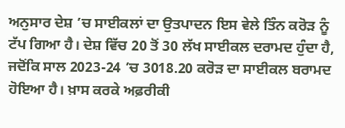ਅਨੁਸਾਰ ਦੇਸ਼ ’ਚ ਸਾਈਕਲਾਂ ਦਾ ਉਤਪਾਦਨ ਇਸ ਵੇਲੇ ਤਿੰਨ ਕਰੋੜ ਨੂੰ ਟੱਪ ਗਿਆ ਹੈ। ਦੇਸ਼ ਵਿੱਚ 20 ਤੋਂ 30 ਲੱਖ ਸਾਈਕਲ ਦਰਾਮਦ ਹੁੰਦਾ ਹੈ, ਜਦੋਂਕਿ ਸਾਲ 2023-24 ’ਚ 3018.20 ਕਰੋੜ ਦਾ ਸਾਈਕਲ ਬਰਾਮਦ ਹੋਇਆ ਹੈ। ਖ਼ਾਸ ਕਰਕੇ ਅਫ਼ਰੀਕੀ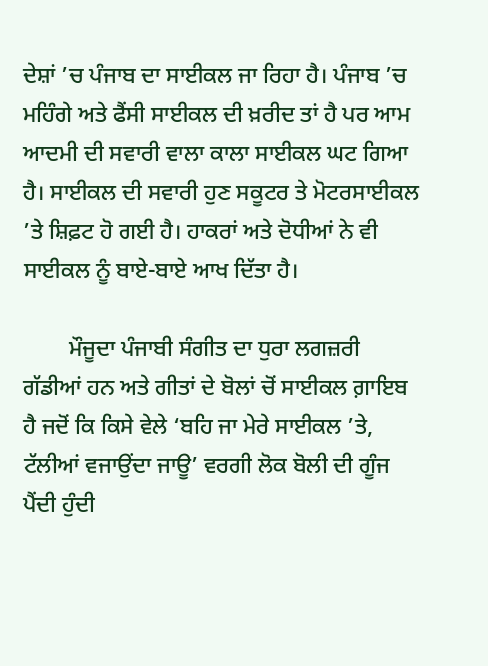ਦੇਸ਼ਾਂ ’ਚ ਪੰਜਾਬ ਦਾ ਸਾਈਕਲ ਜਾ ਰਿਹਾ ਹੈ। ਪੰਜਾਬ ’ਚ ਮਹਿੰਗੇ ਅਤੇ ਫੈਂਸੀ ਸਾਈਕਲ ਦੀ ਖ਼ਰੀਦ ਤਾਂ ਹੈ ਪਰ ਆਮ ਆਦਮੀ ਦੀ ਸਵਾਰੀ ਵਾਲਾ ਕਾਲਾ ਸਾਈਕਲ ਘਟ ਗਿਆ ਹੈ। ਸਾਈਕਲ ਦੀ ਸਵਾਰੀ ਹੁਣ ਸਕੂਟਰ ਤੇ ਮੋਟਰਸਾਈਕਲ ’ਤੇ ਸ਼ਿਫ਼ਟ ਹੋ ਗਈ ਹੈ। ਹਾਕਰਾਂ ਅਤੇ ਦੋਧੀਆਂ ਨੇ ਵੀ ਸਾਈਕਲ ਨੂੰ ਬਾਏ-ਬਾਏ ਆਖ ਦਿੱਤਾ ਹੈ।

        ਮੌਜੂਦਾ ਪੰਜਾਬੀ ਸੰਗੀਤ ਦਾ ਧੁਰਾ ਲਗਜ਼ਰੀ ਗੱਡੀਆਂ ਹਨ ਅਤੇ ਗੀਤਾਂ ਦੇ ਬੋਲਾਂ ਚੋਂ ਸਾਈਕਲ ਗ਼ਾਇਬ ਹੈ ਜਦੋਂ ਕਿ ਕਿਸੇ ਵੇਲੇ ‘ਬਹਿ ਜਾ ਮੇਰੇ ਸਾਈਕਲ ’ਤੇ, ਟੱਲੀਆਂ ਵਜਾਉਂਦਾ ਜਾਊ’ ਵਰਗੀ ਲੋਕ ਬੋਲੀ ਦੀ ਗੂੰਜ ਪੈਂਦੀ ਹੁੰਦੀ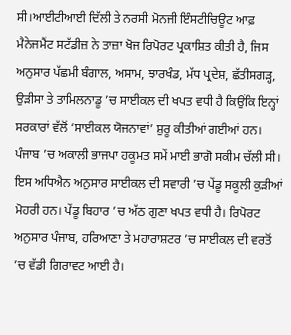ਸੀ।ਆਈਟੀਆਈ ਦਿੱਲੀ ਤੇ ਨਰਸੀ ਮੋਨਜੀ ਇੰਸਟੀਚਿਊਟ ਆਫ਼ ਮੈਨੇਜਮੈਂਟ ਸਟੱਡੀਜ਼ ਨੇ ਤਾਜ਼ਾ ਖੋਜ ਰਿਪੋਰਟ ਪ੍ਰਕਾਸ਼ਿਤ ਕੀਤੀ ਹੈ, ਜਿਸ ਅਨੁਸਾਰ ਪੱਛਮੀ ਬੰਗਾਲ, ਅਸਾਮ, ਝਾਰਖੰਡ, ਮੱਧ ਪ੍ਰਦੇਸ਼, ਛੱਤੀਸਗੜ੍ਹ, ਉੜੀਸਾ ਤੇ ਤਾਮਿਲਨਾਡੂ ’ਚ ਸਾਈਕਲ ਦੀ ਖਪਤ ਵਧੀ ਹੈ ਕਿਉਂਕਿ ਇਨ੍ਹਾਂ ਸਰਕਾਰਾਂ ਵੱਲੋਂ ‘ਸਾਈਕਲ ਯੋਜਨਾਵਾਂ’ ਸ਼ੁਰੂ ਕੀਤੀਆਂ ਗਈਆਂ ਹਨ। ਪੰਜਾਬ ’ਚ ਅਕਾਲੀ ਭਾਜਪਾ ਹਕੂਮਤ ਸਮੇਂ ਮਾਈ ਭਾਗੋ ਸਕੀਮ ਚੱਲੀ ਸੀ। ਇਸ ਅਧਿਐਨ ਅਨੁਸਾਰ ਸਾਈਕਲ ਦੀ ਸਵਾਰੀ ’ਚ ਪੇਂਡੂ ਸਕੂਲੀ ਕੁੜੀਆਂ ਮੋਹਰੀ ਹਨ। ਪੇਂਡੂ ਬਿਹਾਰ ’ਚ ਅੱਠ ਗੁਣਾ ਖਪਤ ਵਧੀ ਹੈ। ਰਿਪੋਰਟ ਅਨੁਸਾਰ ਪੰਜਾਬ, ਹਰਿਆਣਾ ਤੇ ਮਹਾਰਾਸ਼ਟਰ ’ਚ ਸਾਈਕਲ ਦੀ ਵਰਤੋਂ ’ਚ ਵੱਡੀ ਗਿਰਾਵਟ ਆਈ ਹੈ।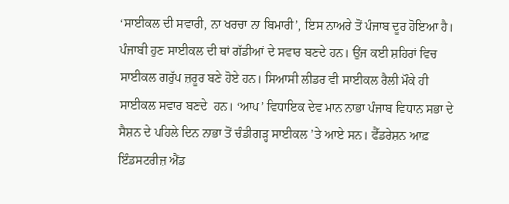‘ਸਾਈਕਲ ਦੀ ਸਵਾਰੀ, ਨਾ ਖਰਚਾ ਨਾ ਬਿਮਾਰੀ’, ਇਸ ਨਾਅਰੇ ਤੋਂ ਪੰਜਾਬ ਦੂਰ ਹੋਇਆ ਹੈ। ਪੰਜਾਬੀ ਹੁਣ ਸਾਈਕਲ ਦੀ ਥਾਂ ਗੱਡੀਆਂ ਦੇ ਸਵਾਰ ਬਣਦੇ ਹਨ। ਉਂਜ ਕਈ ਸ਼ਹਿਰਾਂ ਵਿਚ ਸਾਈਕਲ ਗਰੁੱਪ ਜ਼ਰੂਰ ਬਣੇ ਹੋਏ ਹਨ। ਸਿਆਸੀ ਲੀਡਰ ਵੀ ਸਾਈਕਲ ਰੈਲੀ ਮੌਕੇ ਹੀ ਸਾਈਕਲ ਸਵਾਰ ਬਣਦੇ  ਹਨ। ‘ਆਪ’ ਵਿਧਾਇਕ ਦੇਵ ਮਾਨ ਨਾਭਾ ਪੰਜਾਬ ਵਿਧਾਨ ਸਭਾ ਦੇ ਸੈਸ਼ਨ ਦੇ ਪਹਿਲੇ ਦਿਨ ਨਾਭਾ ਤੋਂ ਚੰਡੀਗੜ੍ਹ ਸਾਈਕਲ ’ਤੇ ਆਏ ਸਨ। ਫੈੱਡਰੇਸ਼ਨ ਆਫ਼ ਇੰਡਸਟਰੀਜ਼ ਐਂਡ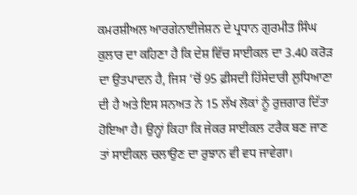ਕਮਰਸ਼ੀਅਲ ਆਰਗੇਨਾਈਜੇਸ਼ਨ ਦੇ ਪ੍ਰਧਾਨ ਗੁਰਮੀਤ ਸਿੰਘ ਕੁਲਾਰ ਦਾ ਕਹਿਣਾ ਹੈ ਕਿ ਦੇਸ਼ ਵਿੱਚ ਸਾਈਕਲ ਦਾ 3.40 ਕਰੋੜ ਦਾ ਉਤਪਾਦਨ ਹੈ, ਜਿਸ ’ਚੋਂ 95 ਫ਼ੀਸਦੀ ਹਿੱਸੇਦਾਰੀ ਲੁਧਿਆਣਾ ਦੀ ਹੈ ਅਤੇ ਇਸ ਸਨਅਤ ਨੇ 15 ਲੱਖ ਲੋਕਾਂ ਨੂੰ ਰੁਜ਼ਗਾਰ ਦਿੱਤਾ ਹੋਇਆ ਹੈ। ਉਨ੍ਹਾਂ ਕਿਹਾ ਕਿ ਜੇਕਰ ਸਾਈਕਲ ਟਰੈਕ ਬਣ ਜਾਣ ਤਾਂ ਸਾਈਕਲ ਚਲਾਉਣ ਦਾ ਰੁਝਾਨ ਵੀ ਵਧ ਜਾਵੇਗਾ।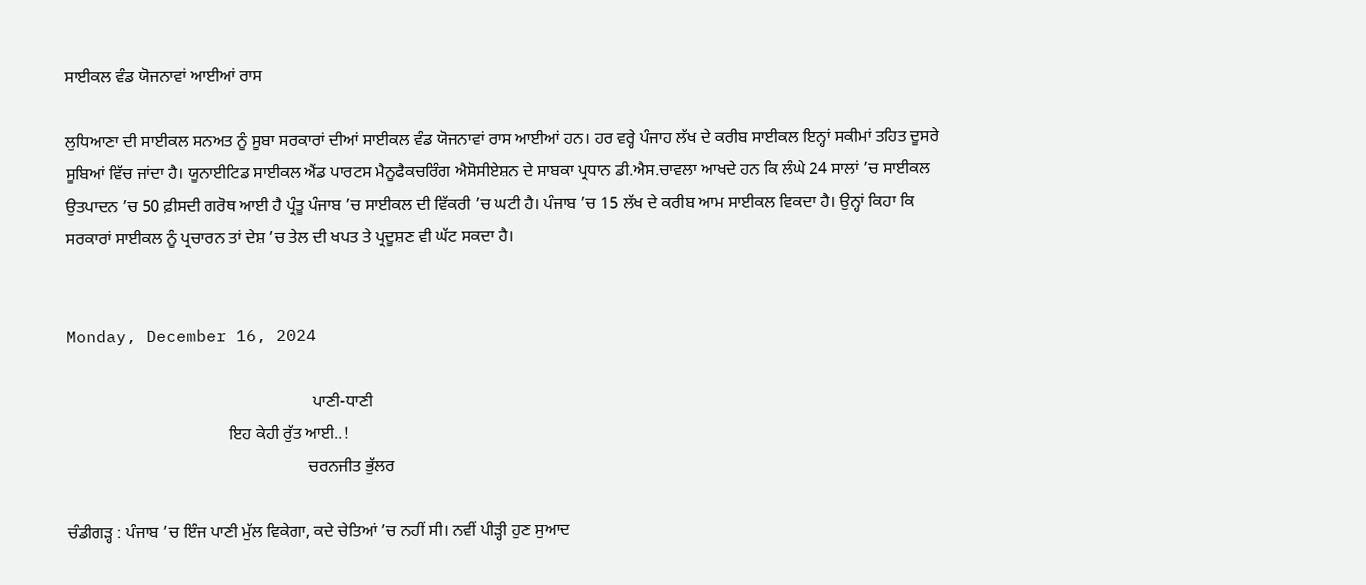ਸਾਈਕਲ ਵੰਡ ਯੋਜਨਾਵਾਂ ਆਈਆਂ ਰਾਸ

ਲੁਧਿਆਣਾ ਦੀ ਸਾਈਕਲ ਸਨਅਤ ਨੂੰ ਸੂਬਾ ਸਰਕਾਰਾਂ ਦੀਆਂ ਸਾਈਕਲ ਵੰਡ ਯੋਜਨਾਵਾਂ ਰਾਸ ਆਈਆਂ ਹਨ। ਹਰ ਵਰ੍ਹੇ ਪੰਜਾਹ ਲੱਖ ਦੇ ਕਰੀਬ ਸਾਈਕਲ ਇਨ੍ਹਾਂ ਸਕੀਮਾਂ ਤਹਿਤ ਦੂਸਰੇ ਸੂਬਿਆਂ ਵਿੱਚ ਜਾਂਦਾ ਹੈ। ਯੂਨਾਈਟਿਡ ਸਾਈਕਲ ਐਂਡ ਪਾਰਟਸ ਮੈਨੂਫੈਕਚਰਿੰਗ ਐਸੋਸੀਏਸ਼ਨ ਦੇ ਸਾਬਕਾ ਪ੍ਰਧਾਨ ਡੀ.ਐਸ.ਚਾਵਲਾ ਆਖਦੇ ਹਨ ਕਿ ਲੰਘੇ 24 ਸਾਲਾਂ ’ਚ ਸਾਈਕਲ ਉਤਪਾਦਨ ’ਚ 50 ਫ਼ੀਸਦੀ ਗਰੋਥ ਆਈ ਹੈ ਪ੍ਰੰਤੂ ਪੰਜਾਬ ’ਚ ਸਾਈਕਲ ਦੀ ਵਿੱਕਰੀ ’ਚ ਘਟੀ ਹੈ। ਪੰਜਾਬ ’ਚ 15 ਲੱਖ ਦੇ ਕਰੀਬ ਆਮ ਸਾਈਕਲ ਵਿਕਦਾ ਹੈ। ਉਨ੍ਹਾਂ ਕਿਹਾ ਕਿ ਸਰਕਾਰਾਂ ਸਾਈਕਲ ਨੂੰ ਪ੍ਰਚਾਰਨ ਤਾਂ ਦੇਸ਼ ’ਚ ਤੇਲ ਦੀ ਖਪਤ ਤੇ ਪ੍ਰਦੂਸ਼ਣ ਵੀ ਘੱਟ ਸਕਦਾ ਹੈ।


Monday, December 16, 2024

                                                           ਪਾਣੀ-ਧਾਣੀ
                                       ਇਹ ਕੇਹੀ ਰੁੱਤ ਆਈ..!
                                                          ਚਰਨਜੀਤ ਭੁੱਲਰ

ਚੰਡੀਗੜ੍ਹ : ਪੰਜਾਬ ’ਚ ਇੰਜ ਪਾਣੀ ਮੁੱਲ ਵਿਕੇਗਾ, ਕਦੇ ਚੇਤਿਆਂ ’ਚ ਨਹੀਂ ਸੀ। ਨਵੀਂ ਪੀੜ੍ਹੀ ਹੁਣ ਸੁਆਦ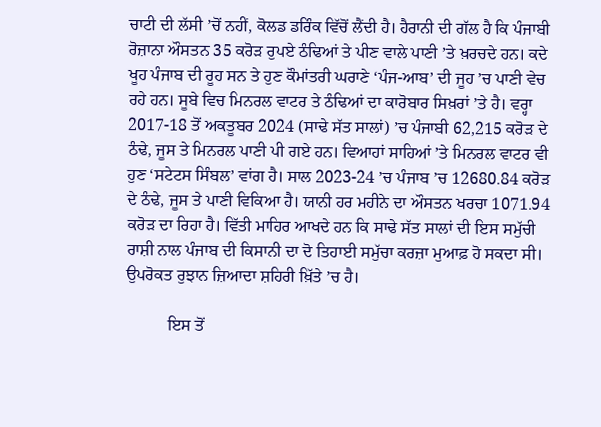ਚਾਟੀ ਦੀ ਲੱਸੀ ’ਚੋਂ ਨਹੀਂ, ਕੋਲਡ ਡਰਿੰਕ ਵਿੱਚੋਂ ਲੈਂਦੀ ਹੈ। ਹੈਰਾਨੀ ਦੀ ਗੱਲ ਹੈ ਕਿ ਪੰਜਾਬੀ ਰੋਜ਼ਾਨਾ ਔਸਤਨ 35 ਕਰੋੜ ਰੁਪਏ ਠੰਢਿਆਂ ਤੇ ਪੀਣ ਵਾਲੇ ਪਾਣੀ ’ਤੇ ਖ਼ਰਚਦੇ ਹਨ। ਕਦੇ ਖੂਹ ਪੰਜਾਬ ਦੀ ਰੂਹ ਸਨ ਤੇ ਹੁਣ ਕੌਮਾਂਤਰੀ ਘਰਾਣੇ ‘ਪੰਜ-ਆਬ’ ਦੀ ਜੂਹ ’ਚ ਪਾਣੀ ਵੇਚ ਰਹੇ ਹਨ। ਸੂਬੇ ਵਿਚ ਮਿਨਰਲ ਵਾਟਰ ਤੇ ਠੰਢਿਆਂ ਦਾ ਕਾਰੋਬਾਰ ਸਿਖ਼ਰਾਂ ’ਤੇ ਹੈ। ਵਰ੍ਹਾ 2017-18 ਤੋਂ ਅਕਤੂਬਰ 2024 (ਸਾਢੇ ਸੱਤ ਸਾਲਾਂ) ’ਚ ਪੰਜਾਬੀ 62,215 ਕਰੋੜ ਦੇ ਠੰਢੇ, ਜੂਸ ਤੇ ਮਿਨਰਲ ਪਾਣੀ ਪੀ ਗਏ ਹਨ। ਵਿਆਹਾਂ ਸਾਹਿਆਂ ’ਤੇ ਮਿਨਰਲ ਵਾਟਰ ਵੀ ਹੁਣ ‘ਸਟੇਟਸ ਸਿੰਬਲ’ ਵਾਂਗ ਹੈ। ਸਾਲ 2023-24 ’ਚ ਪੰਜਾਬ ’ਚ 12680.84 ਕਰੋੜ ਦੇ ਠੰਢੇ, ਜੂਸ ਤੇ ਪਾਣੀ ਵਿਕਿਆ ਹੈ। ਯਾਨੀ ਹਰ ਮਹੀਨੇ ਦਾ ਔਸਤਨ ਖਰਚਾ 1071.94 ਕਰੋੜ ਦਾ ਰਿਹਾ ਹੈ। ਵਿੱਤੀ ਮਾਹਿਰ ਆਖਦੇ ਹਨ ਕਿ ਸਾਢੇ ਸੱਤ ਸਾਲਾਂ ਦੀ ਇਸ ਸਮੁੱਚੀ ਰਾਸ਼ੀ ਨਾਲ ਪੰਜਾਬ ਦੀ ਕਿਸਾਨੀ ਦਾ ਦੋ ਤਿਹਾਈ ਸਮੁੱਚਾ ਕਰਜ਼ਾ ਮੁਆਫ਼ ਹੋ ਸਕਦਾ ਸੀ। ਉਪਰੋਕਤ ਰੁਝਾਨ ਜ਼ਿਆਦਾ ਸ਼ਹਿਰੀ ਖ਼ਿੱਤੇ ’ਚ ਹੈ।

          ਇਸ ਤੋਂ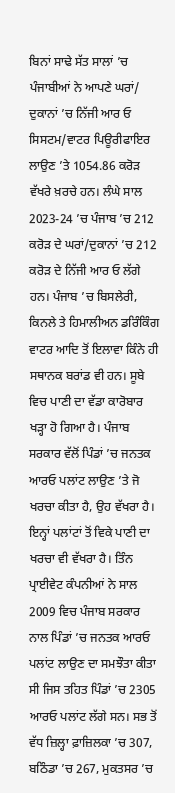ਬਿਨਾਂ ਸਾਢੇ ਸੱਤ ਸਾਲਾਂ ’ਚ ਪੰਜਾਬੀਆਂ ਨੇ ਆਪਣੇ ਘਰਾਂ/ ਦੁਕਾਨਾਂ ’ਚ ਨਿੱਜੀ ਆਰ ਓ ਸਿਸਟਮ/ਵਾਟਰ ਪਿਊਰੀਫਾਇਰ ਲਾਉਣ ’ਤੇ 1054.86 ਕਰੋੜ ਵੱਖਰੇ ਖ਼ਰਚੇ ਹਨ। ਲੰਘੇ ਸਾਲ 2023-24 ’ਚ ਪੰਜਾਬ ’ਚ 212 ਕਰੋੜ ਦੇ ਘਰਾਂ/ਦੁਕਾਨਾਂ ’ਚ 212 ਕਰੋੜ ਦੇ ਨਿੱਜੀ ਆਰ ਓ ਲੱਗੇ ਹਨ। ਪੰਜਾਬ ’ਚ ਬਿਸਲੇਰੀ, ਕਿਨਲੇ ਤੇ ਹਿਮਾਲੀਅਨ ਡਰਿੰਕਿੰਗ ਵਾਟਰ ਆਦਿ ਤੋਂ ਇਲਾਵਾ ਕਿੰਨੇ ਹੀ ਸਥਾਨਕ ਬਰਾਂਡ ਵੀ ਹਨ। ਸੂਬੇ ਵਿਚ ਪਾਣੀ ਦਾ ਵੱਡਾ ਕਾਰੋਬਾਰ ਖੜ੍ਹਾ ਹੋ ਗਿਆ ਹੈ। ਪੰਜਾਬ ਸਰਕਾਰ ਵੱਲੋਂ ਪਿੰਡਾਂ ’ਚ ਜਨਤਕ ਆਰਓ ਪਲਾਂਟ ਲਾਉਣ ’ਤੇ ਜੋ ਖਰਚਾ ਕੀਤਾ ਹੈ, ਉਹ ਵੱਖਰਾ ਹੈ। ਇਨ੍ਹਾਂ ਪਲਾਂਟਾਂ ਤੋਂ ਵਿਕੇ ਪਾਣੀ ਦਾ ਖਰਚਾ ਵੀ ਵੱਖਰਾ ਹੈ। ਤਿੰਨ ਪ੍ਰਾਈਵੇਟ ਕੰਪਨੀਆਂ ਨੇ ਸਾਲ 2009 ਵਿਚ ਪੰਜਾਬ ਸਰਕਾਰ ਨਾਲ ਪਿੰਡਾਂ ’ਚ ਜਨਤਕ ਆਰਓ ਪਲਾਂਟ ਲਾਉਣ ਦਾ ਸਮਝੌਤਾ ਕੀਤਾ ਸੀ ਜਿਸ ਤਹਿਤ ਪਿੰਡਾਂ ’ਚ 2305 ਆਰਓ ਪਲਾਂਟ ਲੱਗੇ ਸਨ। ਸਭ ਤੋਂ ਵੱਧ ਜ਼ਿਲ੍ਹਾ ਫ਼ਾਜ਼ਿਲਕਾ ’ਚ 307, ਬਠਿੰਡਾ ’ਚ 267, ਮੁਕਤਸਰ ’ਚ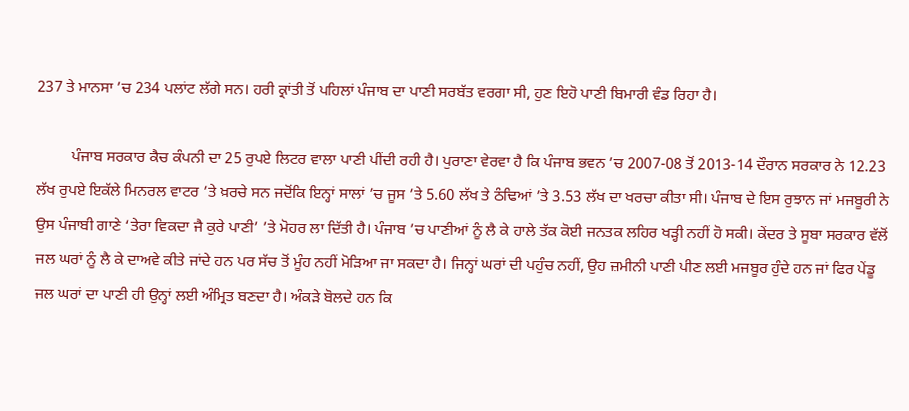237 ਤੇ ਮਾਨਸਾ ’ਚ 234 ਪਲਾਂਟ ਲੱਗੇ ਸਨ। ਹਰੀ ਕ੍ਰਾਂਤੀ ਤੋਂ ਪਹਿਲਾਂ ਪੰਜਾਬ ਦਾ ਪਾਣੀ ਸਰਬੱਤ ਵਰਗਾ ਸੀ, ਹੁਣ ਇਹੋ ਪਾਣੀ ਬਿਮਾਰੀ ਵੰਡ ਰਿਹਾ ਹੈ।

         ਪੰਜਾਬ ਸਰਕਾਰ ਕੈਚ ਕੰਪਨੀ ਦਾ 25 ਰੁਪਏ ਲਿਟਰ ਵਾਲਾ ਪਾਣੀ ਪੀਂਦੀ ਰਹੀ ਹੈ। ਪੁਰਾਣਾ ਵੇਰਵਾ ਹੈ ਕਿ ਪੰਜਾਬ ਭਵਨ ’ਚ 2007-08 ਤੋਂ 2013-14 ਦੌਰਾਨ ਸਰਕਾਰ ਨੇ 12.23 ਲੱਖ ਰੁਪਏ ਇਕੱਲੇ ਮਿਨਰਲ ਵਾਟਰ ’ਤੇ ਖ਼ਰਚੇ ਸਨ ਜਦੋਂਕਿ ਇਨ੍ਹਾਂ ਸਾਲਾਂ ’ਚ ਜੂਸ ’ਤੇ 5.60 ਲੱਖ ਤੇ ਠੰਢਿਆਂ ’ਤੇ 3.53 ਲੱਖ ਦਾ ਖਰਚਾ ਕੀਤਾ ਸੀ। ਪੰਜਾਬ ਦੇ ਇਸ ਰੁਝਾਨ ਜਾਂ ਮਜਬੂਰੀ ਨੇ ਉਸ ਪੰਜਾਬੀ ਗਾਣੇ ‘ਤੇਰਾ ਵਿਕਦਾ ਜੈ ਕੁਰੇ ਪਾਣੀ’ ’ਤੇ ਮੋਹਰ ਲਾ ਦਿੱਤੀ ਹੈ। ਪੰਜਾਬ ’ਚ ਪਾਣੀਆਂ ਨੂੰ ਲੈ ਕੇ ਹਾਲੇ ਤੱਕ ਕੋਈ ਜਨਤਕ ਲਹਿਰ ਖੜ੍ਹੀ ਨਹੀਂ ਹੋ ਸਕੀ। ਕੇਂਦਰ ਤੇ ਸੂਬਾ ਸਰਕਾਰ ਵੱਲੋਂ ਜਲ ਘਰਾਂ ਨੂੰ ਲੈ ਕੇ ਦਾਅਵੇ ਕੀਤੇ ਜਾਂਦੇ ਹਨ ਪਰ ਸੱਚ ਤੋਂ ਮੂੰਹ ਨਹੀਂ ਮੋੜਿਆ ਜਾ ਸਕਦਾ ਹੈ। ਜਿਨ੍ਹਾਂ ਘਰਾਂ ਦੀ ਪਹੁੰਚ ਨਹੀਂ, ਉਹ ਜ਼ਮੀਨੀ ਪਾਣੀ ਪੀਣ ਲਈ ਮਜਬੂਰ ਹੁੰਦੇ ਹਨ ਜਾਂ ਫਿਰ ਪੇਂਡੂ ਜਲ ਘਰਾਂ ਦਾ ਪਾਣੀ ਹੀ ਉਨ੍ਹਾਂ ਲਈ ਅੰਮ੍ਰਿਤ ਬਣਦਾ ਹੈ। ਅੰਕੜੇ ਬੋਲਦੇ ਹਨ ਕਿ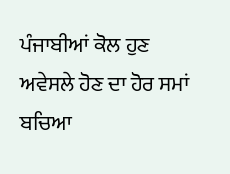ਪੰਜਾਬੀਆਂ ਕੋਲ ਹੁਣ ਅਵੇਸਲੇ ਹੋਣ ਦਾ ਹੋਰ ਸਮਾਂ ਬਚਿਆ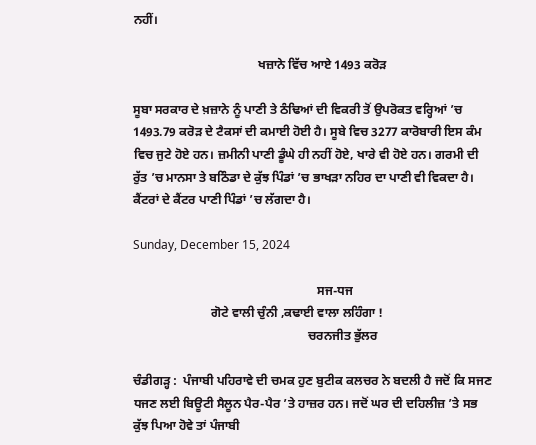ਨਹੀਂ।

                                        ਖਜ਼ਾਨੇ ਵਿੱਚ ਆਏ 1493 ਕਰੋੜ

ਸੂਬਾ ਸਰਕਾਰ ਦੇ ਖ਼ਜ਼ਾਨੇ ਨੂੰ ਪਾਣੀ ਤੇ ਠੰਢਿਆਂ ਦੀ ਵਿਕਰੀ ਤੋਂ ਉਪਰੋਕਤ ਵਰ੍ਹਿਆਂ ’ਚ 1493.79 ਕਰੋੜ ਦੇ ਟੈਕਸਾਂ ਦੀ ਕਮਾਈ ਹੋਈ ਹੈ। ਸੂਬੇ ਵਿਚ 3277 ਕਾਰੋਬਾਰੀ ਇਸ ਕੰਮ ਵਿਚ ਜੁਟੇ ਹੋਏ ਹਨ। ਜ਼ਮੀਨੀ ਪਾਣੀ ਡੂੰਘੇ ਹੀ ਨਹੀਂ ਹੋਏ, ਖਾਰੇ ਵੀ ਹੋਏ ਹਨ। ਗਰਮੀ ਦੀ ਰੁੱਤ ’ਚ ਮਾਨਸਾ ਤੇ ਬਠਿੰਡਾ ਦੇ ਕੁੱਝ ਪਿੰਡਾਂ ’ਚ ਭਾਖੜਾ ਨਹਿਰ ਦਾ ਪਾਣੀ ਵੀ ਵਿਕਦਾ ਹੈ। ਕੈਂਟਰਾਂ ਦੇ ਕੈਂਟਰ ਪਾਣੀ ਪਿੰਡਾਂ ’ਚ ਲੱਗਦਾ ਹੈ।

Sunday, December 15, 2024

                                                           ਸਜ-ਧਜ
                         ਗੋਟੇ ਵਾਲੀ ਚੁੰਨੀ ,ਕਢਾਈ ਵਾਲਾ ਲਹਿੰਗਾ !
                                                        ਚਰਨਜੀਤ ਭੁੱਲਰ

ਚੰਡੀਗੜ੍ਹ :  ਪੰਜਾਬੀ ਪਹਿਰਾਵੇ ਦੀ ਚਮਕ ਹੁਣ ਬੁਟੀਕ ਕਲਚਰ ਨੇ ਬਦਲੀ ਹੈ ਜਦੋਂ ਕਿ ਸਜਣ ਧਜਣ ਲਈ ਬਿਊਟੀ ਸੈਲੂਨ ਪੈਰ-ਪੈਰ ’ਤੇ ਹਾਜ਼ਰ ਹਨ। ਜਦੋਂ ਘਰ ਦੀ ਦਹਿਲੀਜ਼ ’ਤੇ ਸਭ ਕੁੱਝ ਪਿਆ ਹੋਵੇ ਤਾਂ ਪੰਜਾਬੀ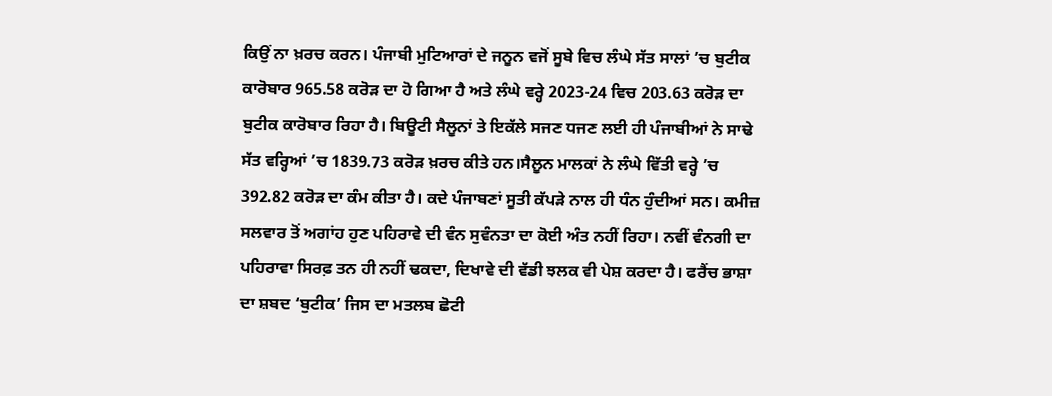ਕਿਉਂ ਨਾ ਖ਼ਰਚ ਕਰਨ। ਪੰਜਾਬੀ ਮੁਟਿਆਰਾਂ ਦੇ ਜਨੂਨ ਵਜੋਂ ਸੂਬੇ ਵਿਚ ਲੰਘੇ ਸੱਤ ਸਾਲਾਂ ’ਚ ਬੁਟੀਕ ਕਾਰੋਬਾਰ 965.58 ਕਰੋੜ ਦਾ ਹੋ ਗਿਆ ਹੈ ਅਤੇ ਲੰਘੇ ਵਰ੍ਹੇ 2023-24 ਵਿਚ 203.63 ਕਰੋੜ ਦਾ ਬੁਟੀਕ ਕਾਰੋਬਾਰ ਰਿਹਾ ਹੈ। ਬਿਊਟੀ ਸੈਲੂਨਾਂ ਤੇ ਇਕੱਲੇ ਸਜਣ ਧਜਣ ਲਈ ਹੀ ਪੰਜਾਬੀਆਂ ਨੇ ਸਾਢੇ ਸੱਤ ਵਰ੍ਹਿਆਂ ’ਚ 1839.73 ਕਰੋੜ ਖ਼ਰਚ ਕੀਤੇ ਹਨ।ਸੈਲੂਨ ਮਾਲਕਾਂ ਨੇ ਲੰਘੇ ਵਿੱਤੀ ਵਰ੍ਹੇ ’ਚ 392.82 ਕਰੋੜ ਦਾ ਕੰਮ ਕੀਤਾ ਹੈ। ਕਦੇ ਪੰਜਾਬਣਾਂ ਸੂਤੀ ਕੱਪੜੇ ਨਾਲ ਹੀ ਧੰਨ ਹੁੰਦੀਆਂ ਸਨ। ਕਮੀਜ਼ ਸਲਵਾਰ ਤੋਂ ਅਗਾਂਹ ਹੁਣ ਪਹਿਰਾਵੇ ਦੀ ਵੰਨ ਸੁਵੰਨਤਾ ਦਾ ਕੋਈ ਅੰਤ ਨਹੀਂ ਰਿਹਾ। ਨਵੀਂ ਵੰਨਗੀ ਦਾ ਪਹਿਰਾਵਾ ਸਿਰਫ਼ ਤਨ ਹੀ ਨਹੀਂ ਢਕਦਾ, ਦਿਖਾਵੇ ਦੀ ਵੱਡੀ ਝਲਕ ਵੀ ਪੇਸ਼ ਕਰਦਾ ਹੈ। ਫਰੈਂਚ ਭਾਸ਼ਾ ਦਾ ਸ਼ਬਦ ‘ਬੁਟੀਕ’ ਜਿਸ ਦਾ ਮਤਲਬ ਛੋਟੀ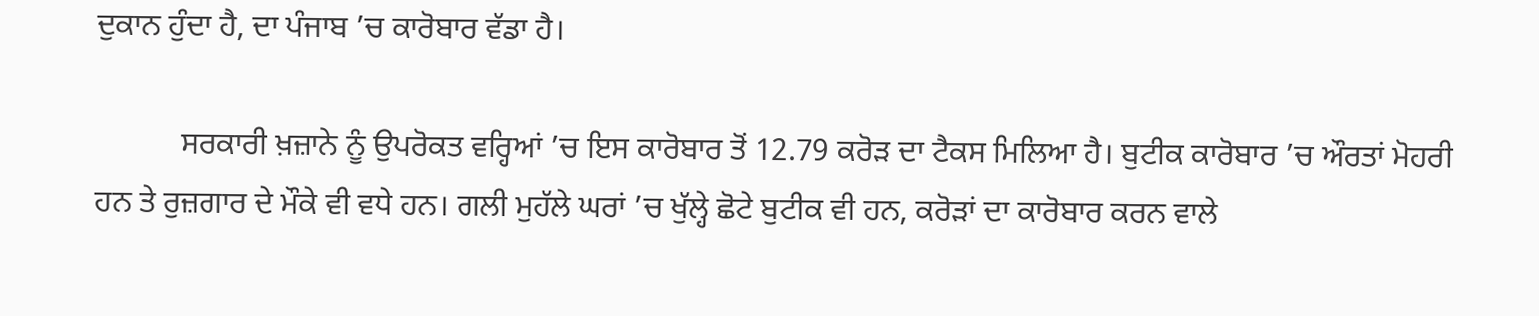ਦੁਕਾਨ ਹੁੰਦਾ ਹੈ, ਦਾ ਪੰਜਾਬ ’ਚ ਕਾਰੋਬਾਰ ਵੱਡਾ ਹੈ।

           ਸਰਕਾਰੀ ਖ਼ਜ਼ਾਨੇ ਨੂੰ ਉਪਰੋਕਤ ਵਰ੍ਹਿਆਂ ’ਚ ਇਸ ਕਾਰੋਬਾਰ ਤੋਂ 12.79 ਕਰੋੜ ਦਾ ਟੈਕਸ ਮਿਲਿਆ ਹੈ। ਬੁਟੀਕ ਕਾਰੋਬਾਰ ’ਚ ਔਰਤਾਂ ਮੋਹਰੀ ਹਨ ਤੇ ਰੁਜ਼ਗਾਰ ਦੇ ਮੌਕੇ ਵੀ ਵਧੇ ਹਨ। ਗਲੀ ਮੁਹੱਲੇ ਘਰਾਂ ’ਚ ਖੁੱਲ੍ਹੇ ਛੋਟੇ ਬੁਟੀਕ ਵੀ ਹਨ, ਕਰੋੜਾਂ ਦਾ ਕਾਰੋਬਾਰ ਕਰਨ ਵਾਲੇ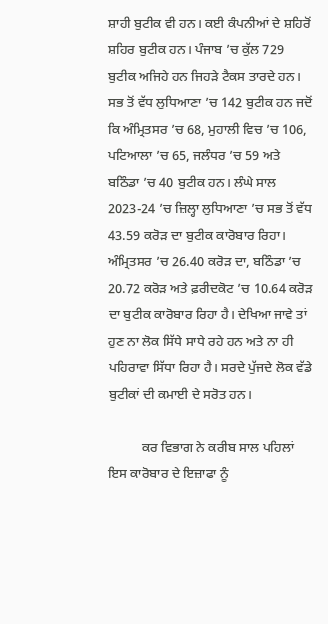ਸ਼ਾਹੀ ਬੁਟੀਕ ਵੀ ਹਨ। ਕਈ ਕੰਪਨੀਆਂ ਦੇ ਸ਼ਹਿਰੋਂ ਸ਼ਹਿਰ ਬੁਟੀਕ ਹਨ। ਪੰਜਾਬ ’ਚ ਕੁੱਲ 729 ਬੁਟੀਕ ਅਜਿਹੇ ਹਨ ਜਿਹੜੇ ਟੈਕਸ ਤਾਰਦੇ ਹਨ। ਸਭ ਤੋਂ ਵੱਧ ਲੁਧਿਆਣਾ ’ਚ 142 ਬੁਟੀਕ ਹਨ ਜਦੋਂ ਕਿ ਅੰਮ੍ਰਿਤਸਰ ’ਚ 68, ਮੁਹਾਲੀ ਵਿਚ ’ਚ 106, ਪਟਿਆਲਾ ’ਚ 65, ਜਲੰਧਰ ’ਚ 59 ਅਤੇ ਬਠਿੰਡਾ ’ਚ 40 ਬੁਟੀਕ ਹਨ। ਲੰਘੇ ਸਾਲ 2023-24 ’ਚ ਜ਼ਿਲ੍ਹਾ ਲੁਧਿਆਣਾ ’ਚ ਸਭ ਤੋਂ ਵੱਧ 43.59 ਕਰੋੜ ਦਾ ਬੁਟੀਕ ਕਾਰੋਬਾਰ ਰਿਹਾ। ਅੰਮ੍ਰਿਤਸਰ ’ਚ 26.40 ਕਰੋੜ ਦਾ, ਬਠਿੰਡਾ ’ਚ 20.72 ਕਰੋੜ ਅਤੇ ਫ਼ਰੀਦਕੋਟ ’ਚ 10.64 ਕਰੋੜ ਦਾ ਬੁਟੀਕ ਕਾਰੋਬਾਰ ਰਿਹਾ ਹੈ। ਦੇਖਿਆ ਜਾਵੇ ਤਾਂ ਹੁਣ ਨਾ ਲੋਕ ਸਿੱਧੇ ਸਾਧੇ ਰਹੇ ਹਨ ਅਤੇ ਨਾ ਹੀ ਪਹਿਰਾਵਾ ਸਿੱਧਾ ਰਿਹਾ ਹੈ। ਸਰਦੇ ਪੁੱਜਦੇ ਲੋਕ ਵੱਡੇ ਬੁਟੀਕਾਂ ਦੀ ਕਮਾਈ ਦੇ ਸਰੋਤ ਹਨ।

          ਕਰ ਵਿਭਾਗ ਨੇ ਕਰੀਬ ਸਾਲ ਪਹਿਲਾਂ ਇਸ ਕਾਰੋਬਾਰ ਦੇ ਇਜ਼ਾਫਾ ਨੂੰ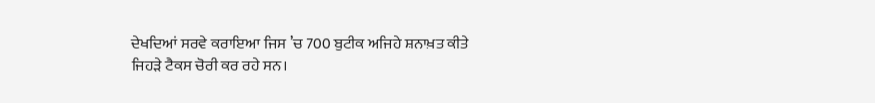ਦੇਖਦਿਆਂ ਸਰਵੇ ਕਰਾਇਆ ਜਿਸ ’ਚ 700 ਬੁਟੀਕ ਅਜਿਹੇ ਸ਼ਨਾਖ਼ਤ ਕੀਤੇ ਜਿਹੜੇ ਟੈਕਸ ਚੋਰੀ ਕਰ ਰਹੇ ਸਨ।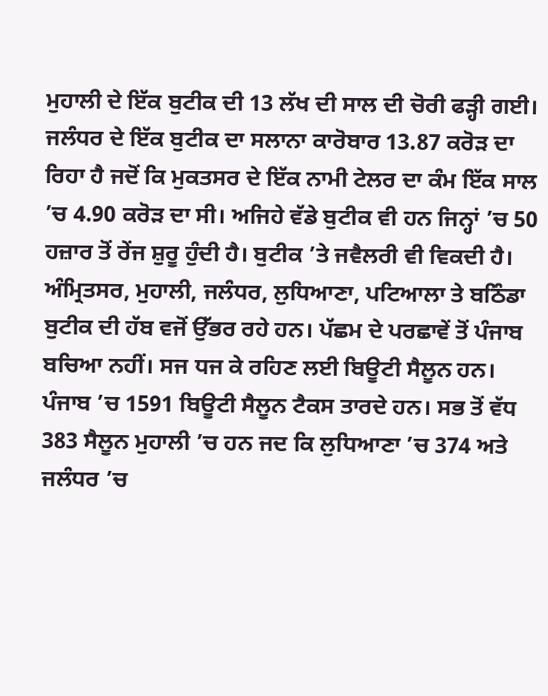ਮੁਹਾਲੀ ਦੇ ਇੱਕ ਬੁਟੀਕ ਦੀ 13 ਲੱਖ ਦੀ ਸਾਲ ਦੀ ਚੋਰੀ ਫੜ੍ਹੀ ਗਈ। ਜਲੰਧਰ ਦੇ ਇੱਕ ਬੁਟੀਕ ਦਾ ਸਲਾਨਾ ਕਾਰੋਬਾਰ 13.87 ਕਰੋੜ ਦਾ ਰਿਹਾ ਹੈ ਜਦੋਂ ਕਿ ਮੁਕਤਸਰ ਦੇ ਇੱਕ ਨਾਮੀ ਟੇਲਰ ਦਾ ਕੰਮ ਇੱਕ ਸਾਲ ’ਚ 4.90 ਕਰੋੜ ਦਾ ਸੀ। ਅਜਿਹੇ ਵੱਡੇ ਬੁਟੀਕ ਵੀ ਹਨ ਜਿਨ੍ਹਾਂ ’ਚ 50 ਹਜ਼ਾਰ ਤੋਂ ਰੇਂਜ ਸ਼ੁਰੂ ਹੁੰਦੀ ਹੈ। ਬੁਟੀਕ ’ਤੇ ਜਵੈਲਰੀ ਵੀ ਵਿਕਦੀ ਹੈ। ਅੰਮ੍ਰਿਤਸਰ, ਮੁਹਾਲੀ, ਜਲੰਧਰ, ਲੁਧਿਆਣਾ, ਪਟਿਆਲਾ ਤੇ ਬਠਿੰਡਾ ਬੁਟੀਕ ਦੀ ਹੱਬ ਵਜੋਂ ਉੱਭਰ ਰਹੇ ਹਨ। ਪੱਛਮ ਦੇ ਪਰਛਾਵੇਂ ਤੋਂ ਪੰਜਾਬ ਬਚਿਆ ਨਹੀਂ। ਸਜ ਧਜ ਕੇ ਰਹਿਣ ਲਈ ਬਿਊਟੀ ਸੈਲੂਨ ਹਨ। ਪੰਜਾਬ ’ਚ 1591 ਬਿਊਟੀ ਸੈਲੂਨ ਟੈਕਸ ਤਾਰਦੇ ਹਨ। ਸਭ ਤੋਂ ਵੱਧ 383 ਸੈਲੂਨ ਮੁਹਾਲੀ ’ਚ ਹਨ ਜਦ ਕਿ ਲੁਧਿਆਣਾ ’ਚ 374 ਅਤੇ ਜਲੰਧਰ ’ਚ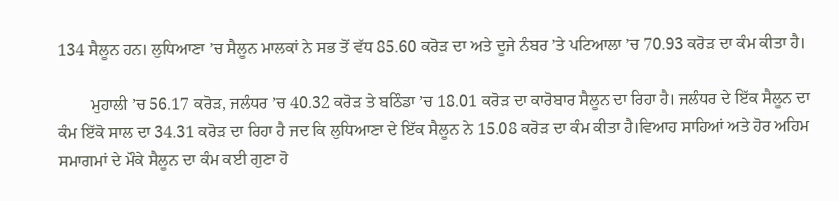134 ਸੈਲੂਨ ਹਨ। ਲੁਧਿਆਣਾ ’ਚ ਸੈਲੂਨ ਮਾਲਕਾਂ ਨੇ ਸਭ ਤੋਂ ਵੱਧ 85.60 ਕਰੋੜ ਦਾ ਅਤੇ ਦੂਜੇ ਨੰਬਰ ’ਤੇ ਪਟਿਆਲਾ ’ਚ 70.93 ਕਰੋੜ ਦਾ ਕੰਮ ਕੀਤਾ ਹੈ।

        ਮੁਹਾਲੀ ’ਚ 56.17 ਕਰੋੜ, ਜਲੰਧਰ ’ਚ 40.32 ਕਰੋੜ ਤੇ ਬਠਿੰਡਾ ’ਚ 18.01 ਕਰੋੜ ਦਾ ਕਾਰੋਬਾਰ ਸੈਲੂਨ ਦਾ ਰਿਹਾ ਹੈ। ਜਲੰਧਰ ਦੇ ਇੱਕ ਸੈਲੂਨ ਦਾ ਕੰਮ ਇੱਕੋ ਸਾਲ ਦਾ 34.31 ਕਰੋੜ ਦਾ ਰਿਹਾ ਹੈ ਜਦ ਕਿ ਲੁਧਿਆਣਾ ਦੇ ਇੱਕ ਸੈਲੂਨ ਨੇ 15.08 ਕਰੋੜ ਦਾ ਕੰਮ ਕੀਤਾ ਹੈ।ਵਿਆਹ ਸਾਹਿਆਂ ਅਤੇ ਹੋਰ ਅਹਿਮ ਸਮਾਗਮਾਂ ਦੇ ਮੌਕੇ ਸੈਲੂਨ ਦਾ ਕੰਮ ਕਈ ਗੁਣਾ ਹੋ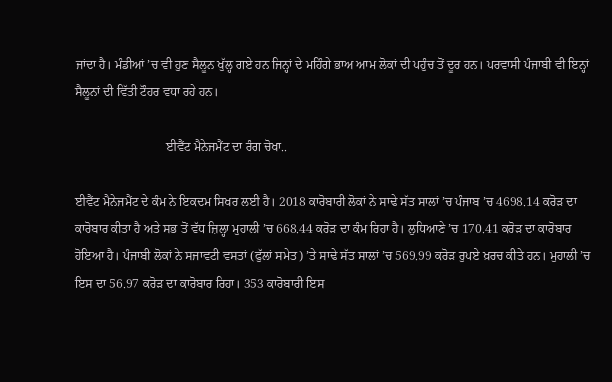ਜਾਂਦਾ ਹੈ। ਮੰਡੀਆਂ ’ਚ ਵੀ ਹੁਣ ਸੈਲੂਨ ਖੁੱਲ੍ਹ ਗਏ ਹਨ ਜਿਨ੍ਹਾਂ ਦੇ ਮਹਿੰਗੇ ਭਾਅ ਆਮ ਲੋਕਾਂ ਦੀ ਪਹੁੰਚ ਤੋਂ ਦੂਰ ਹਨ। ਪਰਵਾਸੀ ਪੰਜਾਬੀ ਵੀ ਇਨ੍ਹਾਂ ਸੈਲੂਨਾਂ ਦੀ ਵਿੱਤੀ ਟੌਹਰ ਵਧਾ ਰਹੇ ਹਨ।

                             ਈਵੈਂਟ ਮੈਨੇਜਮੈਂਟ ਦਾ ਰੰਗ ਚੋਖਾ..

ਈਵੈਂਟ ਮੈਨੇਜਮੈਂਟ ਦੇ ਕੰਮ ਨੇ ਇਕਦਮ ਸਿਖਰ ਲਈ ਹੈ। 2018 ਕਾਰੋਬਾਰੀ ਲੋਕਾਂ ਨੇ ਸਾਢੇ ਸੱਤ ਸਾਲਾਂ ’ਚ ਪੰਜਾਬ ’ਚ 4698.14 ਕਰੋੜ ਦਾ ਕਾਰੋਬਾਰ ਕੀਤਾ ਹੈ ਅਤੇ ਸਭ ਤੋਂ ਵੱਧ ਜ਼ਿਲ੍ਹਾ ਮੁਹਾਲੀ ’ਚ 668.44 ਕਰੋੜ ਦਾ ਕੰਮ ਰਿਹਾ ਹੈ। ਲੁਧਿਆਣੇ ’ਚ 170.41 ਕਰੋੜ ਦਾ ਕਾਰੋਬਾਰ ਹੋਇਆ ਹੈ। ਪੰਜਾਬੀ ਲੋਕਾਂ ਨੇ ਸਜਾਵਟੀ ਵਸਤਾਂ (ਫੁੱਲਾਂ ਸਮੇਤ) ’ਤੇ ਸਾਢੇ ਸੱਤ ਸਾਲਾਂ ’ਚ 569.99 ਕਰੋੜ ਰੁਪਏ ਖ਼ਰਚ ਕੀਤੇ ਹਨ। ਮੁਹਾਲੀ ’ਚ ਇਸ ਦਾ 56.97 ਕਰੋੜ ਦਾ ਕਾਰੋਬਾਰ ਰਿਹਾ। 353 ਕਾਰੋਬਾਰੀ ਇਸ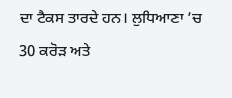ਦਾ ਟੈਕਸ ਤਾਰਦੇ ਹਨ। ਲੁਧਿਆਣਾ ’ਚ 30 ਕਰੋੜ ਅਤੇ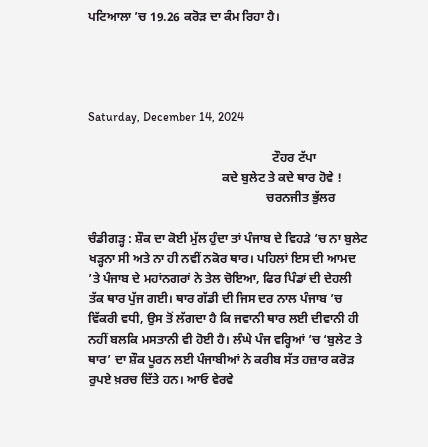ਪਟਿਆਲਾ ’ਚ 19.26 ਕਰੋੜ ਦਾ ਕੰਮ ਰਿਹਾ ਹੈ।




Saturday, December 14, 2024

                                                           ਟੌਹਰ ਟੱਪਾ
                                           ਕਦੇ ਬੁਲੇਟ ਤੇ ਕਦੇ ਥਾਰ ਹੋਵੇ !
                                                         ਚਰਨਜੀਤ ਭੁੱਲਰ

ਚੰਡੀਗੜ੍ਹ : ਸ਼ੌਕ ਦਾ ਕੋਈ ਮੁੱਲ ਹੁੰਦਾ ਤਾਂ ਪੰਜਾਬ ਦੇ ਵਿਹੜੇ ’ਚ ਨਾ ਬੁਲੇਟ ਖੜ੍ਹਨਾ ਸੀ ਅਤੇ ਨਾ ਹੀ ਨਵੀਂ ਨਕੋਰ ਥਾਰ। ਪਹਿਲਾਂ ਇਸ ਦੀ ਆਮਦ ’ਤੇ ਪੰਜਾਬ ਦੇ ਮਹਾਂਨਗਰਾਂ ਨੇ ਤੇਲ ਚੋਇਆ, ਫਿਰ ਪਿੰਡਾਂ ਦੀ ਦੇਹਲੀ ਤੱਕ ਥਾਰ ਪੁੱਜ ਗਈ। ਥਾਰ ਗੱਡੀ ਦੀ ਜਿਸ ਦਰ ਨਾਲ ਪੰਜਾਬ ’ਚ ਵਿੱਕਰੀ ਵਧੀ, ਉਸ ਤੋਂ ਲੱਗਦਾ ਹੈ ਕਿ ਜਵਾਨੀ ਥਾਰ ਲਈ ਦੀਵਾਨੀ ਹੀ ਨਹੀਂ ਬਲਕਿ ਮਸਤਾਨੀ ਵੀ ਹੋਈ ਹੈ। ਲੰਘੇ ਪੰਜ ਵਰ੍ਹਿਆਂ ’ਚ ‘ਬੁਲੇਟ ਤੇ ਥਾਰ’ ਦਾ ਸ਼ੌਕ ਪੂਰਨ ਲਈ ਪੰਜਾਬੀਆਂ ਨੇ ਕਰੀਬ ਸੱਤ ਹਜ਼ਾਰ ਕਰੋੜ ਰੁਪਏ ਖ਼ਰਚ ਦਿੱਤੇ ਹਨ। ਆਓ ਵੇਰਵੇ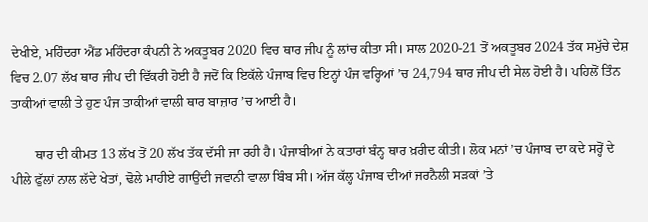ਦੇਖੀਏ, ਮਹਿੰਦਰਾ ਐਂਡ ਮਹਿੰਦਰਾ ਕੰਪਨੀ ਨੇ ਅਕਤੂਬਰ 2020 ਵਿਚ ਥਾਰ ਜੀਪ ਨੂੰ ਲਾਂਚ ਕੀਤਾ ਸੀ। ਸਾਲ 2020-21 ਤੋਂ ਅਕਤੂਬਰ 2024 ਤੱਕ ਸਮੁੱਚੇ ਦੇਸ਼ ਵਿਚ 2.07 ਲੱਖ ਥਾਰ ਜੀਪ ਦੀ ਵਿੱਕਰੀ ਹੋਈ ਹੈ ਜਦੋਂ ਕਿ ਇਕੱਲੇ ਪੰਜਾਬ ਵਿਚ ਇਨ੍ਹਾਂ ਪੰਜ ਵਰ੍ਹਿਆਂ ’ਚ 24,794 ਥਾਰ ਜੀਪ ਦੀ ਸੇਲ ਹੋਈ ਹੈ। ਪਹਿਲੋਂ ਤਿੰਨ ਤਾਕੀਆਂ ਵਾਲੀ ਤੇ ਹੁਣ ਪੰਜ ਤਾਕੀਆਂ ਵਾਲੀ ਥਾਰ ਬਾਜ਼ਾਰ ’ਚ ਆਈ ਹੈ।

       ਥਾਰ ਦੀ ਕੀਮਤ 13 ਲੱਖ ਤੋਂ 20 ਲੱਖ ਤੱਕ ਦੱਸੀ ਜਾ ਰਹੀ ਹੈ। ਪੰਜਾਬੀਆਂ ਨੇ ਕਤਾਰਾਂ ਬੰਨ੍ਹ ਥਾਰ ਖ਼ਰੀਦ ਕੀਤੀ। ਲੋਕ ਮਨਾਂ ’ਚ ਪੰਜਾਬ ਦਾ ਕਦੇ ਸਰ੍ਹੋਂ ਦੇ ਪੀਲੇ ਫੁੱਲਾਂ ਨਾਲ ਲੱਦੇ ਖੇਤਾਂ, ਢੋਲੇ ਮਾਹੀਏ ਗਾਉਂਦੀ ਜਵਾਨੀ ਵਾਲਾ ਬਿੰਬ ਸੀ। ਅੱਜ ਕੱਲ੍ਹ ਪੰਜਾਬ ਦੀਆਂ ਜਰਨੈਲੀ ਸੜਕਾਂ ’ਤੇ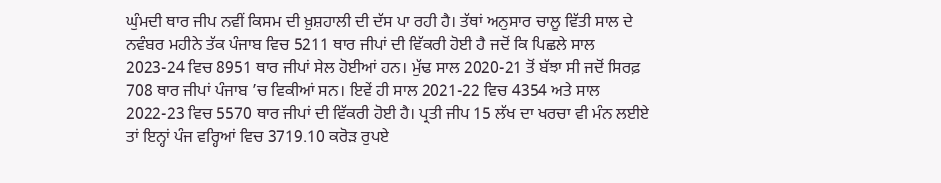ਘੁੰਮਦੀ ਥਾਰ ਜੀਪ ਨਵੀਂ ਕਿਸਮ ਦੀ ਖ਼ੁਸ਼ਹਾਲੀ ਦੀ ਦੱਸ ਪਾ ਰਹੀ ਹੈ। ਤੱਥਾਂ ਅਨੁਸਾਰ ਚਾਲੂ ਵਿੱਤੀ ਸਾਲ ਦੇ ਨਵੰਬਰ ਮਹੀਨੇ ਤੱਕ ਪੰਜਾਬ ਵਿਚ 5211 ਥਾਰ ਜੀਪਾਂ ਦੀ ਵਿੱਕਰੀ ਹੋਈ ਹੈ ਜਦੋਂ ਕਿ ਪਿਛਲੇ ਸਾਲ 2023-24 ਵਿਚ 8951 ਥਾਰ ਜੀਪਾਂ ਸੇਲ ਹੋਈਆਂ ਹਨ। ਮੁੱਢ ਸਾਲ 2020-21 ਤੋਂ ਬੱਝਾ ਸੀ ਜਦੋਂ ਸਿਰਫ਼ 708 ਥਾਰ ਜੀਪਾਂ ਪੰਜਾਬ ’ਚ ਵਿਕੀਆਂ ਸਨ। ਇਵੇਂ ਹੀ ਸਾਲ 2021-22 ਵਿਚ 4354 ਅਤੇ ਸਾਲ 2022-23 ਵਿਚ 5570 ਥਾਰ ਜੀਪਾਂ ਦੀ ਵਿੱਕਰੀ ਹੋਈ ਹੈ। ਪ੍ਰਤੀ ਜੀਪ 15 ਲੱਖ ਦਾ ਖਰਚਾ ਵੀ ਮੰਨ ਲਈਏ ਤਾਂ ਇਨ੍ਹਾਂ ਪੰਜ ਵਰ੍ਹਿਆਂ ਵਿਚ 3719.10 ਕਰੋੜ ਰੁਪਏ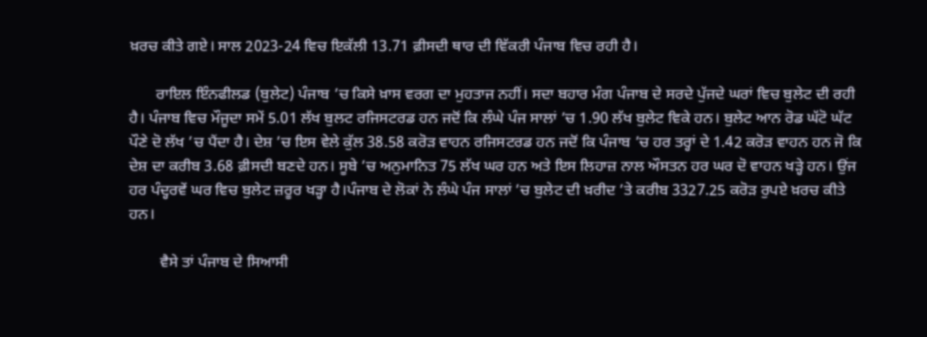ਖ਼ਰਚ ਕੀਤੇ ਗਏ। ਸਾਲ 2023-24 ਵਿਚ ਇਕੱਲੀ 13.71 ਫ਼ੀਸਦੀ ਥਾਰ ਦੀ ਵਿੱਕਰੀ ਪੰਜਾਬ ਵਿਚ ਰਹੀ ਹੈ।

       ਰਾਇਲ ਇੰਨਫੀਲਡ (ਬੁਲੇਟ) ਪੰਜਾਬ ’ਚ ਕਿਸੇ ਖ਼ਾਸ ਵਰਗ ਦਾ ਮੁਹਤਾਜ ਨਹੀਂ। ਸਦਾ ਬਹਾਰ ਮੰਗ ਪੰਜਾਬ ਦੇ ਸਰਦੇ ਪੁੱਜਦੇ ਘਰਾਂ ਵਿਚ ਬੁਲੇਟ ਦੀ ਰਹੀ ਹੈ। ਪੰਜਾਬ ਵਿਚ ਮੌਜੂਦਾ ਸਮੇਂ 5.01 ਲੱਖ ਬੁਲਟ ਰਜਿਸਟਰਡ ਹਨ ਜਦੋਂ ਕਿ ਲੰਘੇ ਪੰਜ ਸਾਲਾਂ ’ਚ 1.90 ਲੱਖ ਬੁਲੇਟ ਵਿਕੇ ਹਨ। ਬੁਲੇਟ ਆਨ ਰੋਡ ਘੱਟੋ ਘੱਟ ਪੌਣੇ ਦੋ ਲੱਖ ’ਚ ਪੈਂਦਾ ਹੈ। ਦੇਸ਼ ’ਚ ਇਸ ਵੇਲੇ ਕੁੱਲ 38.58 ਕਰੋੜ ਵਾਹਨ ਰਜਿਸਟਰਡ ਹਨ ਜਦੋਂ ਕਿ ਪੰਜਾਬ ’ਚ ਹਰ ਤਰ੍ਹਾਂ ਦੇ 1.42 ਕਰੋੜ ਵਾਹਨ ਹਨ ਜੋ ਕਿ ਦੇਸ਼ ਦਾ ਕਰੀਬ 3.68 ਫ਼ੀਸਦੀ ਬਣਦੇ ਹਨ। ਸੂਬੇ ’ਚ ਅਨੁਮਾਨਿਤ 75 ਲੱਖ ਘਰ ਹਨ ਅਤੇ ਇਸ ਲਿਹਾਜ਼ ਨਾਲ ਔਸਤਨ ਹਰ ਘਰ ਦੋ ਵਾਹਨ ਖੜ੍ਹੇ ਹਨ। ਉਂਜ ਹਰ ਪੰਦ੍ਹਰਵੇਂ ਘਰ ਵਿਚ ਬੁਲੇਟ ਜ਼ਰੂਰ ਖੜ੍ਹਾ ਹੈ।ਪੰਜਾਬ ਦੇ ਲੋਕਾਂ ਨੇ ਲੰਘੇ ਪੰਜ ਸਾਲਾਂ ’ਚ ਬੁਲੇਟ ਦੀ ਖ਼ਰੀਦ ’ਤੇ ਕਰੀਬ 3327.25 ਕਰੋੜ ਰੁਪਏ ਖ਼ਰਚ ਕੀਤੇ ਹਨ।

        ਵੈਸੇ ਤਾਂ ਪੰਜਾਬ ਦੇ ਸਿਆਸੀ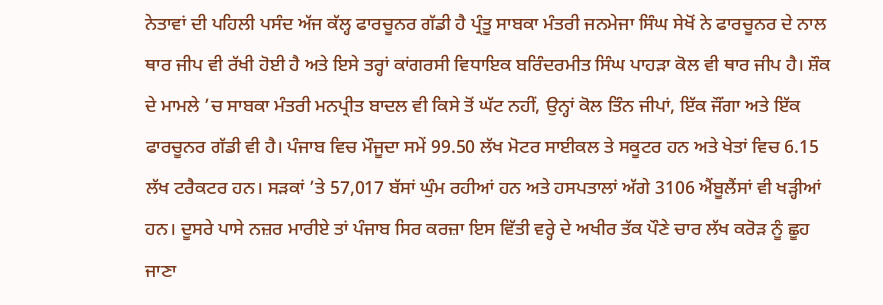ਨੇਤਾਵਾਂ ਦੀ ਪਹਿਲੀ ਪਸੰਦ ਅੱਜ ਕੱਲ੍ਹ ਫਾਰਚੂਨਰ ਗੱਡੀ ਹੈ ਪ੍ਰੰਤੂ ਸਾਬਕਾ ਮੰਤਰੀ ਜਨਮੇਜਾ ਸਿੰਘ ਸੇਖੋਂ ਨੇ ਫਾਰਚੂਨਰ ਦੇ ਨਾਲ ਥਾਰ ਜੀਪ ਵੀ ਰੱਖੀ ਹੋਈ ਹੈ ਅਤੇ ਇਸੇ ਤਰ੍ਹਾਂ ਕਾਂਗਰਸੀ ਵਿਧਾਇਕ ਬਰਿੰਦਰਮੀਤ ਸਿੰਘ ਪਾਹੜਾ ਕੋਲ ਵੀ ਥਾਰ ਜੀਪ ਹੈ। ਸ਼ੌਕ ਦੇ ਮਾਮਲੇ ’ਚ ਸਾਬਕਾ ਮੰਤਰੀ ਮਨਪ੍ਰੀਤ ਬਾਦਲ ਵੀ ਕਿਸੇ ਤੋਂ ਘੱਟ ਨਹੀਂ, ਉਨ੍ਹਾਂ ਕੋਲ ਤਿੰਨ ਜੀਪਾਂ, ਇੱਕ ਜੌਂਗਾ ਅਤੇ ਇੱਕ ਫਾਰਚੂਨਰ ਗੱਡੀ ਵੀ ਹੈ। ਪੰਜਾਬ ਵਿਚ ਮੌਜੂਦਾ ਸਮੇਂ 99.50 ਲੱਖ ਮੋਟਰ ਸਾਈਕਲ ਤੇ ਸਕੂਟਰ ਹਨ ਅਤੇ ਖੇਤਾਂ ਵਿਚ 6.15 ਲੱਖ ਟਰੈਕਟਰ ਹਨ। ਸੜਕਾਂ ’ਤੇ 57,017 ਬੱਸਾਂ ਘੁੰਮ ਰਹੀਆਂ ਹਨ ਅਤੇ ਹਸਪਤਾਲਾਂ ਅੱਗੇ 3106 ਐਂਬੂਲੈਂਸਾਂ ਵੀ ਖੜ੍ਹੀਆਂ ਹਨ। ਦੂਸਰੇ ਪਾਸੇ ਨਜ਼ਰ ਮਾਰੀਏ ਤਾਂ ਪੰਜਾਬ ਸਿਰ ਕਰਜ਼ਾ ਇਸ ਵਿੱਤੀ ਵਰ੍ਹੇ ਦੇ ਅਖੀਰ ਤੱਕ ਪੌਣੇ ਚਾਰ ਲੱਖ ਕਰੋੜ ਨੂੰ ਛੂਹ ਜਾਣਾ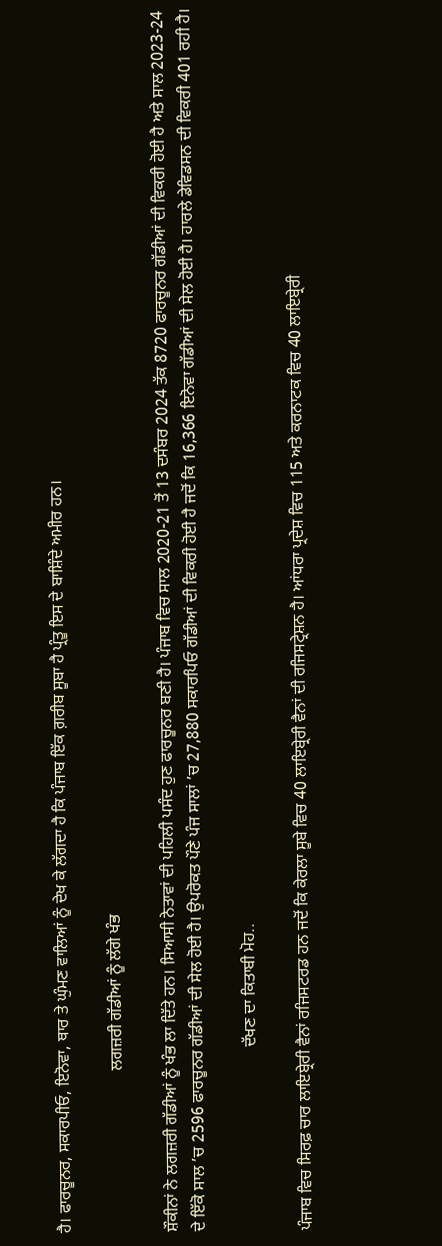ਹੈ। ਫਾਰਚੂਨਰ, ਸਕਾਰਪੀਓ, ਇਨੋਵਾ, ਥਾਰ ਤੇ ਘੁੰਮਣ ਵਾਲਿਆਂ ਨੂੰ ਦੇਖ ਕੇ ਲੱਗਦਾ ਹੈ ਕਿ ਪੰਜਾਬ ਇੱਕ ਗ਼ਰੀਬ ਸੂਬਾ ਹੈ ਪ੍ਰੰਤੂ ਇਸ ਦੇ ਬਾਸ਼ਿੰਦੇ ਅਮੀਰ ਹਨ।

                                       ਲਗਜ਼ਰੀ ਗੱਡੀਆਂ ਨੂੰ ਲੱਗੇ ਖੰਭ

ਸ਼ੌਕੀਨਾਂ ਨੇ ਲਗਜ਼ਰੀ ਗੱਡੀਆਂ ਨੂੰ ਖੰਭ ਲਾ ਦਿੱਤੇ ਹਨ। ਸਿਆਸੀ ਨੇਤਾਵਾਂ ਦੀ ਪਹਿਲੀ ਪਸੰਦ ਹੁਣ ਫਾਰਚੂਨਰ ਬਣੀ ਹੈ। ਪੰਜਾਬ ਵਿਚ ਸਾਲ 2020-21 ਤੋਂ 13 ਦਸੰਬਰ 2024 ਤੱਕ 8720 ਫਾਰਚੂਨਰ ਗੱਡੀਆਂ ਦੀ ਵਿਕਰੀ ਹੋਈ ਹੈ ਅਤੇ ਸਾਲ 2023-24 ਦੇ ਇੱਕੋ ਸਾਲ ’ਚ 2596 ਫਾਰਚੂਨਰ ਗੱਡੀਆਂ ਦੀ ਸੇਲ ਹੋਈ ਹੈ। ਉਪਰੋਕਤ ਪੌਣੇ ਪੰਜ ਸਾਲਾਂ ’ਚ 27,880 ਸਕਾਰਪਿਓ ਗੱਡੀਆਂ ਦੀ ਵਿਕਰੀ ਹੋਈ ਹੈ ਜਦੋਂ ਕਿ 16,366 ਇਨੋਵਾ ਗੱਡੀਆਂ ਦੀ ਸੇਲ ਹੋਈ ਹੈ। ਹਾਰਲੇ ਡੇਵਿਡਸਨ ਦੀ ਵਿਕਰੀ 401 ਰਹੀ ਹੈ।

                                            ਦੱਖਣ ਦਾ ਕਿਤਾਬੀ ਮੋਹ..

ਪੰਜਾਬ ਵਿਚ ਸਿਰਫ਼ ਚਾਰ ਲਾਇਬ੍ਰੇਰੀ ਵੈਨਾਂ ਰਜਿਸਟਰਡ ਹਨ ਜਦੋਂ ਕਿ ਕੇਰਲਾ ਸੂਬੇ ਵਿਚ 40 ਲਾਇਬ੍ਰੇਰੀ ਵੈਨਾਂ ਦੀ ਰਜਿਸਟ੍ਰੇਸ਼ਨ ਹੈ। ਆਂਧਰਾ ਪ੍ਰਦੇਸ਼ ਵਿਚ 115 ਅਤੇ ਕਰਨਾਟਕ ਵਿਚ 40 ਲਾਇਬ੍ਰੇਰੀ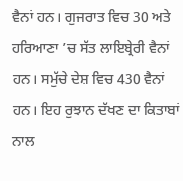ਵੈਨਾਂ ਹਨ। ਗੁਜਰਾਤ ਵਿਚ 30 ਅਤੇ ਹਰਿਆਣਾ ’ਚ ਸੱਤ ਲਾਇਬ੍ਰੇਰੀ ਵੈਨਾਂ ਹਨ। ਸਮੁੱਚੇ ਦੇਸ਼ ਵਿਚ 430 ਵੈਨਾਂ ਹਨ। ਇਹ ਰੁਝਾਨ ਦੱਖਣ ਦਾ ਕਿਤਾਬਾਂ ਨਾਲ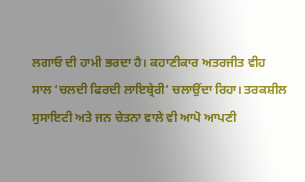ਲਗਾਓ ਦੀ ਹਾਮੀ ਭਰਦਾ ਹੈ। ਕਹਾਣੀਕਾਰ ਅਤਰਜੀਤ ਵੀਹ ਸਾਲ ‘ਚਲਦੀ ਫਿਰਦੀ ਲਾਇਬ੍ਰੇਰੀ’ ਚਲਾਉਂਦਾ ਰਿਹਾ। ਤਰਕਸ਼ੀਲ ਸੁਸਾਇਟੀ ਅਤੇ ਜਨ ਚੇਤਨਾ ਵਾਲੇ ਵੀ ਆਪੋ ਆਪਣੀ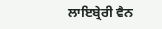ਲਾਇਬ੍ਰੇਰੀ ਵੈਨ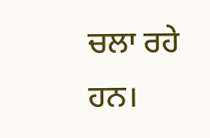ਚਲਾ ਰਹੇ ਹਨ।